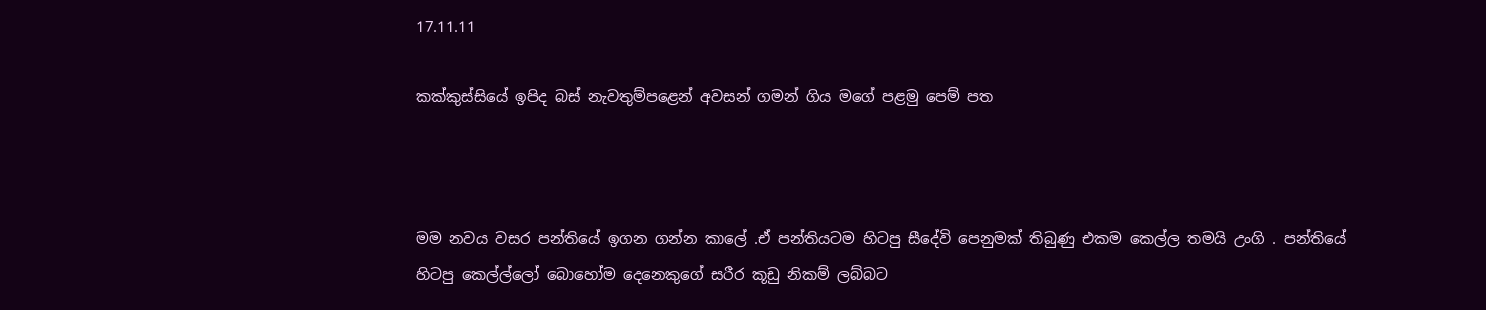17.11.11

කක්කුස්සියේ ඉපිද බස් නැවතුම්පළෙන් අවසන් ගමන් ගිය මගේ පළමු පෙම් පත



මම නවය වසර පන්තියේ ඉගන ගන්න කාලේ .ඒ පන්තියටම හිටපු සීදේවි පෙනුමක් තිබුණු එකම කෙල්ල තමයි උංගි . පන්තියේ හිටපු කෙල්ල්ලෝ බොහෝම දෙනෙකුගේ සරීර කූඩු නිකම් ලබ්බට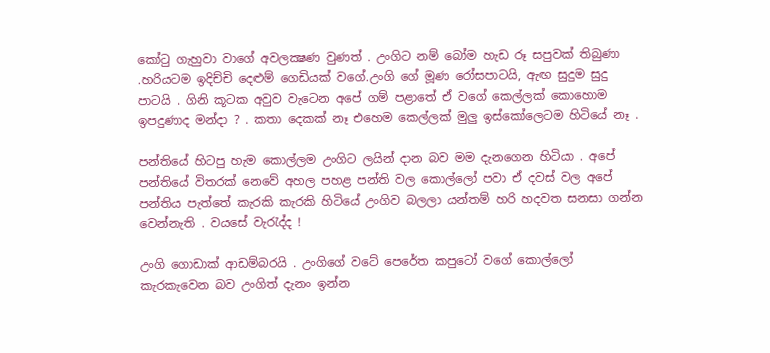කෝටු ගැහුවා වාගේ අවලක්‍ෂණ වුණත් . උංගිට නම් බෝම හැඩ රූ සපුවක් තිබුණා .හරියටම ඉදිච්චි දෙළුම් ගෙඩියක් වගේ.උංගි ගේ මූණ රෝසපාටයි, ඇඟ සුදුම සුදු පාටයි . ගිනි කූටක අවුව වැටෙන අපේ ගම් පළාතේ ඒ වගේ කෙල්ලක් කොහොම ඉපදුණාද මන්දා ? . කතා දෙකක් නෑ එහෙම කෙල්ලක් මුලු ඉස්කෝලෙටම හිටියේ නෑ .

පන්තියේ හිටපු හැම කොල්ලම උංගිට ලයින් දාන බව මම දැනගෙන හිටියා . අපේ පන්තියේ විතරක් නෙවේ අහල පහළ පන්ති වල කොල්ලෝ පවා ඒ දවස් වල අපේ පන්තිය පැත්තේ කැරකි කැරකි හිටියේ උංගිව බලලා යන්තම් හරි හදවත සනසා ගන්න වෙන්නැති . වයසේ වැරැද්ද !

උංගි ගොඩාක් ආඩම්බරයි . උංගිගේ වටේ පෙරේත කපුටෝ වගේ කොල්ලෝ කැරකැවෙන බව උංගිත් දැනං ඉන්න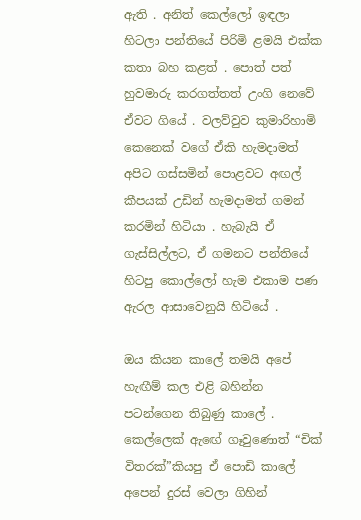ඇති . අනිත් කෙල්ලෝ ඉඳලා හිටලා පන්තියේ පිරිමි ළමයි එක්ක කතා බහ කළත් . පොත් පත් හුවමාරු කරගත්තත් උංගි නෙවේ ඒවට ගියේ . වලව්වුව කුමාරිහාමි කෙනෙක් වගේ ඒකි හැමදාමත් අපිට ගස්සමින් පොළවට අඟල් කීපයක් උඩින් හැමදාමත් ගමන් කරමින් හිටියා . හැබැයි ඒ ගැස්සිල්ලට, ඒ ගමනට පන්තියේ හිටපු කොල්ලෝ හැම එකාම පණ ඇරල ආසාවෙනුයි හිටියේ .

ඔය කියන කාලේ තමයි අපේ හැඟීම් කල එළි බහින්න පටන්ගෙන තිබුණු කාලේ . කෙල්ලෙක් ඇඟේ ගෑවුණොත් “චික් විතරක්”කියපු ඒ පොඩි කාලේ අපෙන් දුරස් වෙලා ගිහින්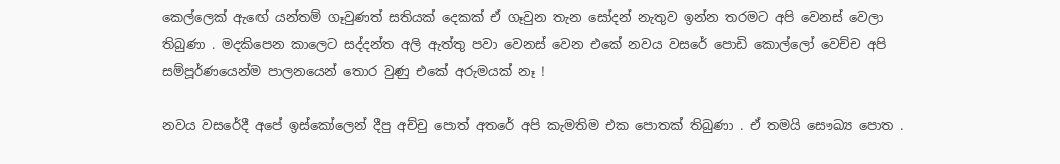කෙල්ලෙක් ඇඟේ යන්තම් ගෑවුණත් සතියක් දෙකක් ඒ ගෑවුන තැන සෝදන් නැතුව ඉන්න තරමට අපි වෙනස් වෙලා තිබුණා . මදකිපෙන කාලෙට සද්දන්ත අලි ඇත්තු පවා වෙනස් වෙන එකේ නවය වසරේ පොඩි කොල්ලෝ වෙච්ච අපි සම්පූර්ණයෙන්ම පාලනයෙන් තොර වුණු එකේ අරුමයක් නෑ !

නවය වසරේදී අපේ ඉස්කෝලෙන් දීපු අච්චු පොත් අතරේ අපි කැමතිම එක පොතක් තිබුණා . ඒ තමයි සෞඛ්‍ය පොත .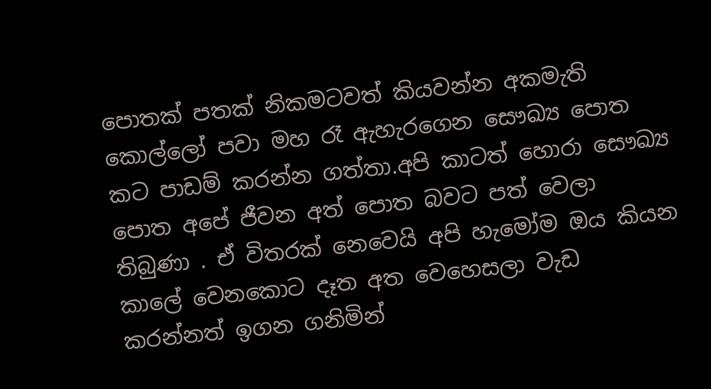පොතක් පතක් නිකමටවත් කියවන්න අකමැති කොල්ලෝ පවා මහ රෑ ඇහැරගෙන සෞඛ්‍ය පොත කට පාඩම් කරන්න ගත්තා.අපි කාටත් හොරා සෞඛ්‍ය පොත අපේ ජීවන අත් පොත බවට පත් වෙලා තිබුණා . ඒ විතරක් නෙවෙයි අපි හැමෝම ඔය කියන කාලේ වෙනකොට දෑත අත වෙහෙසලා වැඩ කරන්නත් ඉගන ගනිමින්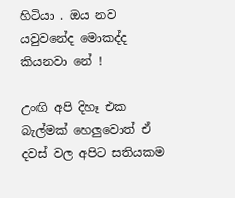හිටියා . ඔය නව යවුවනේද මොකද්ද කියනවා නේ !

උංඟි අපි දිහෑ එක බැල්මක් හෙලුවොත් ඒ දවස් වල අපිට සතියකම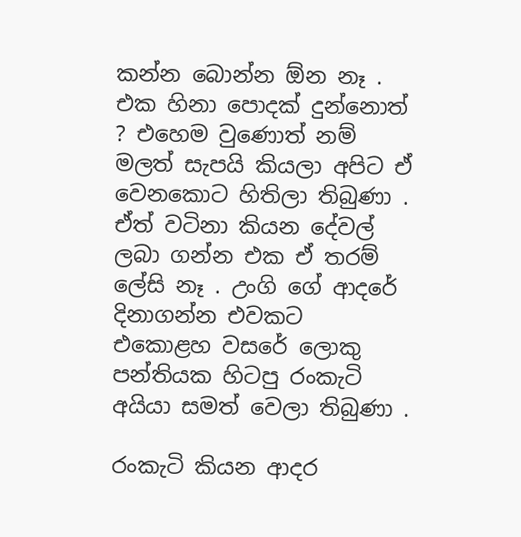කන්න බොන්න ඕන නෑ . එක හිනා පොදක් දුන්නොත් ? එහෙම වුණොත් නම් මලත් සැපයි කියලා අපිට ඒ වෙනකොට හිතිලා තිබුණා . ඒත් වටිනා කියන දේවල් ලබා ගන්න එක ඒ තරම් ලේසි නෑ . උංගි ගේ ආදරේ දිනාගන්න එවකට එකොළහ වසරේ ලොකු පන්තියක හිටපු රංකැටි අයියා සමත් වෙලා තිබුණා .

රංකැටි කියන ආදර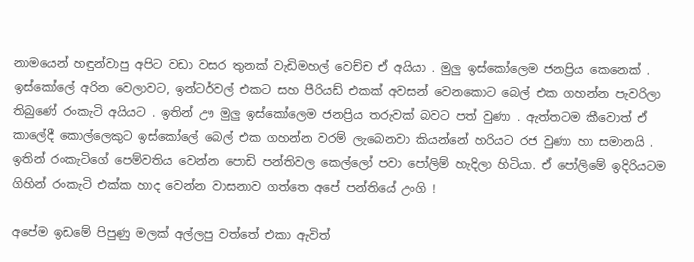නාමයෙන් හඳුන්වාපු අපිට වඩා වසර තුනක් වැඩිමහල් වෙච්ච ඒ අයියා . මුලු ඉස්කෝලෙම ජනප්‍රිය කෙනෙක් . ඉස්කෝලේ අරින වෙලාවට, ඉන්ටර්වල් එකට සහ පීරියඩ් එකක් අවසන් වෙනකොට බෙල් එක ගහන්න පැවරිලා තිබුණේ රංකැටි අයියට . ඉතින් ඌ මුලු ඉස්කෝලෙම ජනප්‍රිය තරුවක් බවට පත් වුණා . ඇත්තටම කීවොත් ඒ කාලේදී කොල්ලෙකුට ඉස්කෝලේ බෙල් එක ගහන්න වරම් ලැබෙනවා කියන්නේ හරියට රජ වුණා හා සමානයි . ඉතින් රංකැටිගේ පෙම්වතිය වෙන්න පොඩි පන්තිවල කෙල්ලෝ පවා පෝලිම් හැදිලා හිටියා. ඒ පෝලිමේ ඉදිරියටම ගිහින් රංකැටි එක්ක හාද වෙන්න වාසනාව ගත්තෙ අපේ පන්තියේ උංගි !

අපේම ඉඩමේ පිපුණු මලක් අල්ලපු වත්තේ එකා ඇවිත්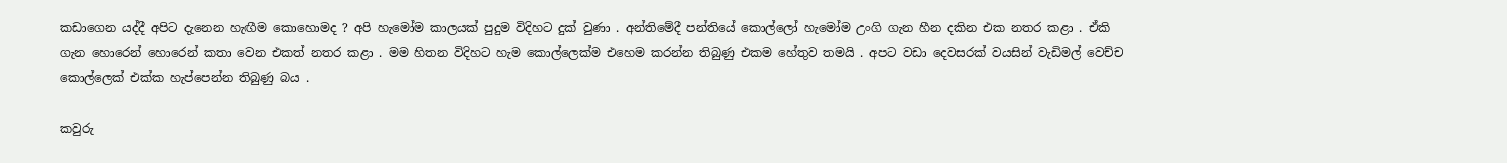කඩාගෙන යද්දී අපිට දැනෙන හැඟීම කොහොමද ? අපි හැමෝම කාලයක් පුදුම විදිහට දුක් වුණා . අන්තිමේදී පන්තියේ කොල්ලෝ හැමෝම උංගි ගැන හීන දකින එක නතර කළා . ඒකි ගැන හොරෙන් හොරෙන් කතා වෙන එකත් නතර කළා . මම හිතන විදිහට හැම කොල්ලෙක්ම එහෙම කරන්න තිබුණු එකම හේතුව තමයි . අපට වඩා දෙවසරක් වයසින් වැඩිමල් වෙච්ච කොල්ලෙක් එක්ක හැප්පෙන්න තිබුණු බය .

කවුරු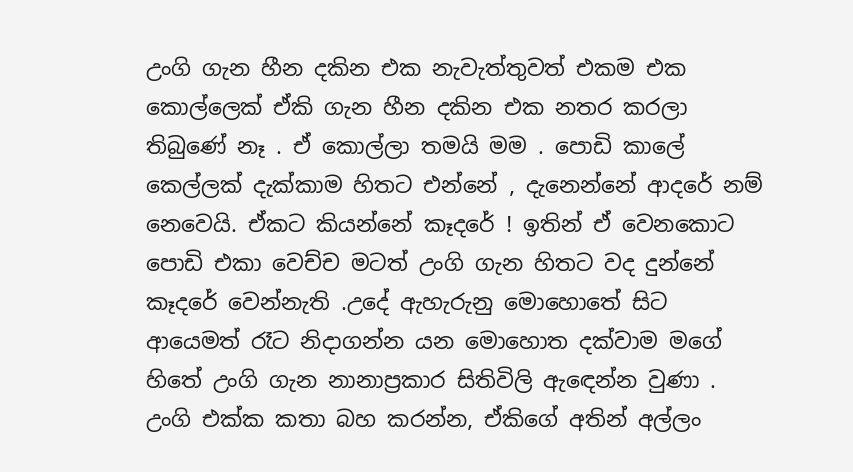උංගි ගැන හීන දකින එක නැවැත්තුවත් එකම එක කොල්ලෙක් ඒකි ගැන හීන දකින එක නතර කරලා තිබුණේ නෑ . ඒ කොල්ලා තමයි මම . පොඩි කාලේ කෙල්ලක් දැක්කාම හිතට එන්නේ , දැනෙන්නේ ආදරේ නම් නෙවෙයි. ඒකට කියන්නේ කෑදරේ ! ඉතින් ඒ වෙනකොට පොඩි එකා වෙච්ච මටත් උංගි ගැන හිතට වද දුන්නේ කෑදරේ වෙන්නැති .උදේ ඇහැරුනු මොහොතේ සිට ආයෙමත් රෑට නිදාගන්න යන මොහොත දක්වාම මගේ හිතේ උංගි ගැන නානාප්‍රකාර සිතිවිලි ඇඳෙන්න වුණා . උංගි එක්ක කතා බහ කරන්න, ඒකිගේ අතින් අල්ලං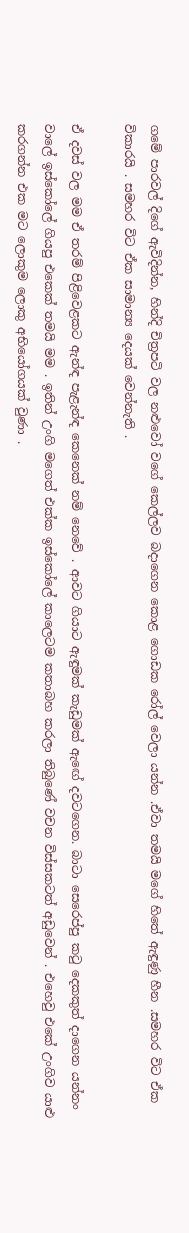ගමේ පාරවල් දිගේ ඇවිදින්න, හින්දි චිත්‍රපටි වල නළුවෝ වගේ කෙල්ලව බදාගෙන කොළ ගොඩක රෝල් වෙලා යන්න .ඒවා තමයි මගේ හිතේ ඇඳුණු හීන .සමහර විට ඒක විකාරයි . සමහර විට ඒක සාමාන්‍ය දෙයක් වෙන්නැති .

ඒ දවස් වල මම ඒ තරම් පිළිවෙළකට ඇන්ඳ පැළැන්ඳ කෙනෙක් නම් නෙවේ . ආවට ගියාට ඇඳුමක් කැඩුමක් ඇඟේ දවටගෙන. බාටා සෙරෙප්පු කටු දෙකකුත් දාගෙන යන්නං වාලේ ඉස්කෝලේ ගියපු එකෙක් තමයි මම . ඉතින් උංගි මගෙත් එක්ක ඉස්කෝලේ කාලෙටම කතාබහ කරලා තිබුණේ වචන විස්සකටත් අඩුවෙන් . එහෙවු එකේ උංගිව යාළු කරගන්න එක මට ලොකුම ලොකු අභියෝගයක් වුණා .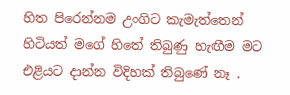හිත පිරෙන්නම උංගිට කැමැත්තෙන් හිටියත් මගේ හිතේ තිබුණු හැඟීම මට එළියට දාන්න විදිහක් තිබුණේ නෑ .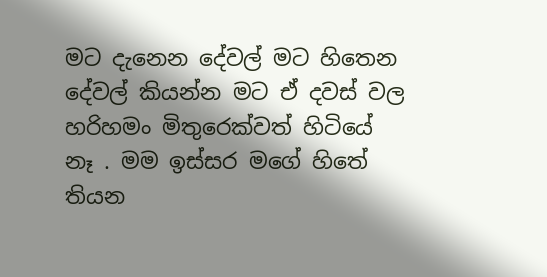මට දැනෙන දේවල් මට හිතෙන දේවල් කියන්න මට ඒ දවස් වල හරිහමං මිතුරෙක්වත් හිටියේ නෑ . මම ඉස්සර මගේ හිතේ තියන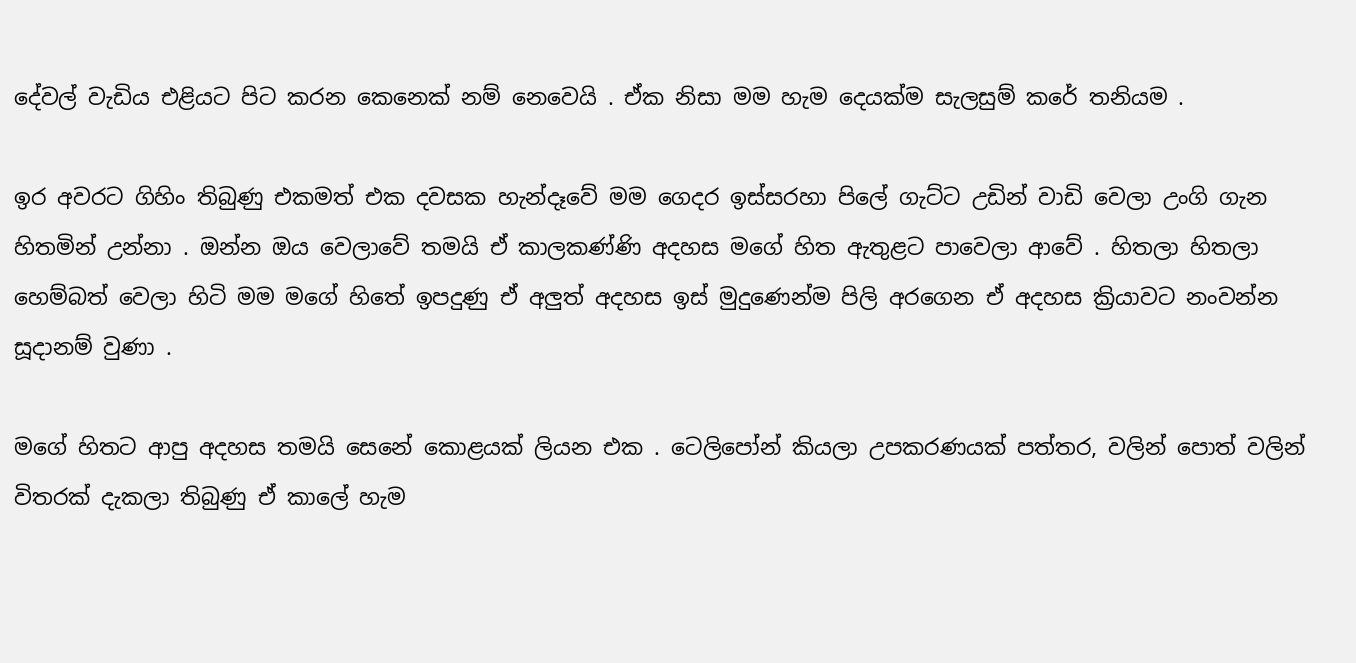දේවල් වැඩිය එළියට පිට කරන කෙනෙක් නම් නෙවෙයි . ඒක නිසා මම හැම දෙයක්ම සැලසුම් කරේ තනියම .

ඉර අවරට ගිහිං තිබුණු එකමත් එක දවසක හැන්දෑවේ මම ගෙදර ඉස්සරහා පිලේ ගැට්ට උඩින් වාඩි වෙලා උංගි ගැන හිතමින් උන්නා . ඔන්න ඔය වෙලාවේ තමයි ඒ කාලකණ්ණි අදහස මගේ හිත ඇතුළට පාවෙලා ආවේ . හිතලා හිතලා හෙම්බත් වෙලා හිටි මම මගේ හිතේ ඉපදුණු ඒ අලුත් අදහස ඉස් මුදුණෙන්ම පිලි අරගෙන ඒ අදහස ක්‍රියාවට නංවන්න සූදානම් වුණා .

මගේ හිතට ආපු අදහස තමයි සෙනේ කොළයක් ලියන එක . ටෙලිපෝන් කියලා උපකරණයක් පත්තර, වලින් පොත් වලින් විතරක් දැකලා තිබුණු ඒ කාලේ හැම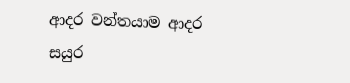ආදර වන්තයාම ආදර සයුර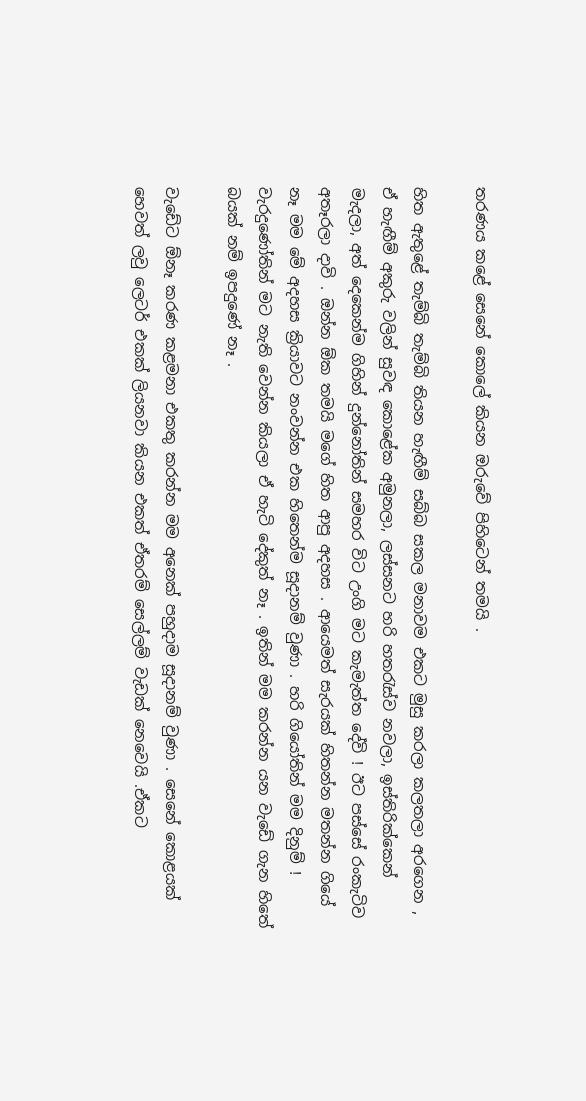තරණය කළේ සෙනේ කොලේ කියන ඔරුවේ පිහිටෙන් තමයි .

හිත ඇතුළේ තැම්බි තැම්බි තියන හැඟීම් සබ්බ සකල මනාවම එකට මුසු කරලා කලතලා අරගෙන , ඒ හැඟීම් අකුරු වලින් සුවඳ කොළේක අමුනලා, ලස්සනට හරි හතරැස්ව නවලා, ඉස්තිරික්කෙන් මැදලා, අත් දෙකෙන්ම ගිහින් දුන්නෝතින් සමහර විට උංගි මට කැමැත්ත දේවි ! ඊට පස්සේ රංකැටිව අතෑරලා දාවි . ඔන්න ඕක තමයි මගේ හිත ආපු අදහස . ආයෙමත් සැරයක් හිතන්න මතන්න ගියේ නෑ මම මේ අදහස ක්‍රියාවට නංවන්න එක හිතෙන්ම සූදානම් වුණා . හරි ගියෝතින් මම දිනුම් ! වැරදුණෝතින් මට නැති වෙන්න කියලා ඒ හැටි දේකුත් නෑ . ඉතින් මම කරන්න යන වැඩේ ගැන හිතේ බයක් නම් ඉපදුණේ නෑ .

වැඩේට ඕනෑ කරණ කළමනා එකතු කරන්න මම අනෙක් පහුදාම සූදානම් වුණා . සෙනේ කොළයක් හෙවත් ලවු ලෙටර් එකක් ලියනවා කියන එකත් ඒතරම් සෙල්ලම් වැඩක් නෙවෙයි .ඒකට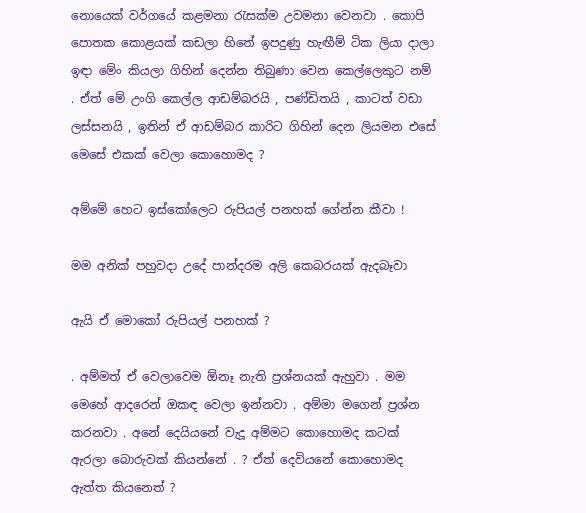නොයෙක් වර්ගයේ කළමනා රැසක්ම උවමනා වෙනවා . කොපි පොතක කොළයක් කඩලා හිතේ ඉපදුණු හැඟීම් ටික ලියා දාලා ඉඳා මේං කියලා ගිහින් දෙන්න තිබුණා වෙන කෙල්ලෙකුට නම් . ඒත් මේ උංගි කෙල්ල ආඩම්බරයි , පණ්ඩිතයි , කාටත් වඩා ලස්සනයි , ඉතින් ඒ ආඩම්බර කාරිට ගිහින් දෙන ලියමන එසේ මෙසේ එකක් වෙලා කොහොමද ?

අම්මේ හෙට ඉස්කෝලෙට රුපියල් පනහක් ගේන්න කීවා !

මම අනික් පහුවදා උදේ පාන්දරම අලි කෙබරයක් ඇදබෑවා

ඇයි ඒ මොකෝ රුපියල් පනහක් ?

. අම්මත් ඒ වෙලාවෙම ඕනෑ නැති ප්‍රශ්නයක් ඇහුවා . මම මෙහේ ආදරෙන් ඔකඳ වෙලා ඉන්නවා . අම්මා මගෙන් ප්‍රශ්න කරනවා . අනේ දෙයියනේ වැදූ අම්මට කොහොමද කටක් ඇරලා බොරුවක් කියන්නේ . ? ඒත් දෙවියනේ කොහොමද ඇත්ත කියනෙත් ?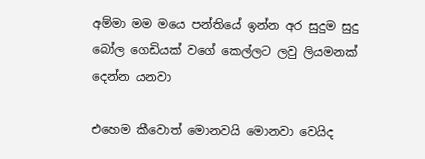අම්මා මම මයෙ පන්තියේ ඉන්න අර සුදුම සුදු බෝල ගෙඩියක් වගේ කෙල්ලට ලවු ලියමනක් දෙන්න යනවා

එහෙම කීවොත් මොනවයි මොනවා වෙයිද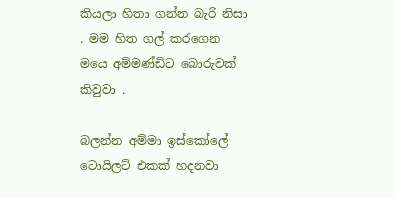කියලා හිතා ගන්න බැරි නිසා . මම හිත ගල් කරගෙන මයෙ අම්මණ්ඩිට බොරුවක් කිවුවා .

බලන්න අම්මා ඉස්කෝලේ ටොයිලට් එකක් හදනවා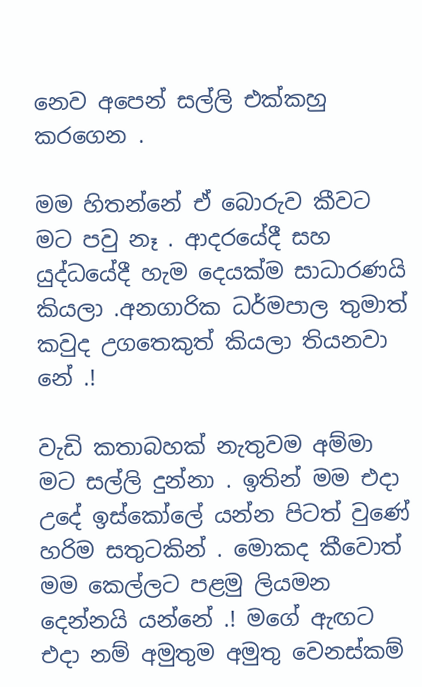නෙව අපෙන් සල්ලි එක්කහු කරගෙන .

මම හිතන්නේ ඒ බොරුව කීවට මට පවු නෑ . ආදරයේදී සහ යුද්ධයේදී හැම දෙයක්ම සාධාරණයි කියලා .අනගාරික ධර්මපාල තුමාත් කවුද උගතෙකුත් කියලා තියනවා නේ .!

වැඩි කතාබහක් නැතුවම අම්මා මට සල්ලි දුන්නා . ඉතින් මම එදා උදේ ඉස්කෝලේ යන්න පිටත් වුණේ හරිම සතුටකින් . මොකද කීවොත් මම කෙල්ලට පළමු ලියමන දෙන්නයි යන්නේ .! මගේ ඇඟට එදා නම් අමුතුම අමුතු වෙනස්කම්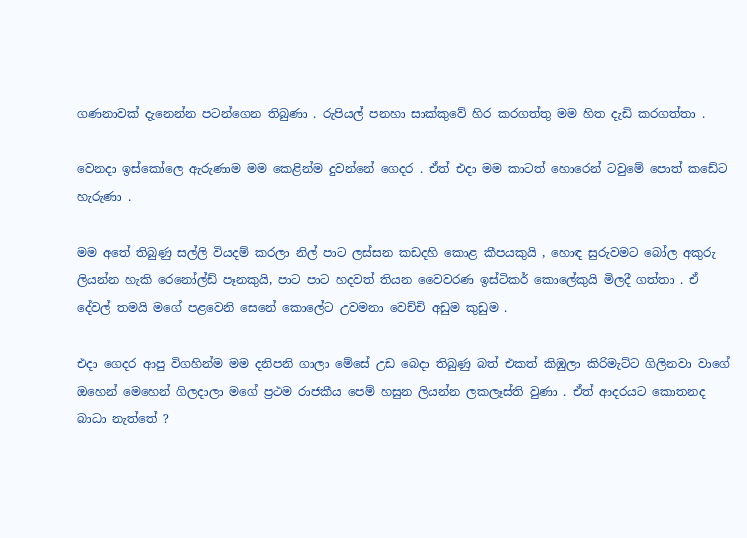ගණනාවක් දැනෙන්න පටන්ගෙන තිබුණා . රුපියල් පනහා සාක්කුවේ හිර කරගත්තු මම හිත දැඩි කරගත්තා .

වෙනදා ඉස්කෝලෙ ඇරුණාම මම කෙළින්ම දුවන්නේ ගෙදර . ඒත් එදා මම කාටත් හොරෙන් ටවුමේ පොත් කඩේට හැරුණා .

මම අතේ තිබුණු සල්ලි වියදම් කරලා නිල් පාට ලස්සන කඩදහි කොළ කීපයකුයි , හොඳ සුරුවමට බෝල අකුරු ලියන්න හැකි රෙනෝල්ඩ් පෑනකුයි, පාට පාට හදවත් තියන වෛවරණ ඉස්ටිකර් කොලේකුයි මිලදී ගත්තා . ඒ දේවල් තමයි මගේ පළවෙනි සෙනේ කොලේට උවමනා වෙච්චි අඩුම කුඩුම .

එදා ගෙදර ආපු විගහින්ම මම දනිපනි ගාලා මේසේ උඩ බෙදා තිබුණු බත් එකත් කිඹුලා කිරිමැට්ට ගිලිනවා වාගේ ඔහෙන් මෙහෙන් ගිලදාලා මගේ ප්‍රථම රාජකීය පෙම් හසුන ලියන්න ලකලෑස්ති වුණා . ඒත් ආදරයට කොතනද බාධා නැත්තේ ?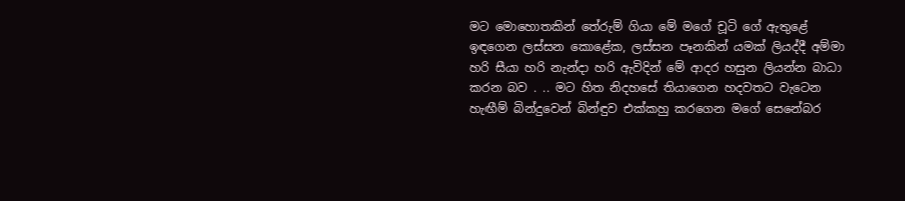මට මොහොතකින් තේරුම් ගියා මේ මගේ චූටි ගේ ඇතුළේ ඉඳගෙන ලස්සන කොළේක, ලස්සන පෑනකින් යමක් ලියද්දී අම්මා හරි සීයා හරි නැන්දා හරි ඇවිදින් මේ ආදර හසුන ලියන්න බාධා කරන බව . .. මට හිත නිදහසේ තියාගෙන හදවතට වැටෙන හැඟීම් බින්දුවෙන් බින්ඳුව එක්කහු කරගෙන මගේ සෙනේබර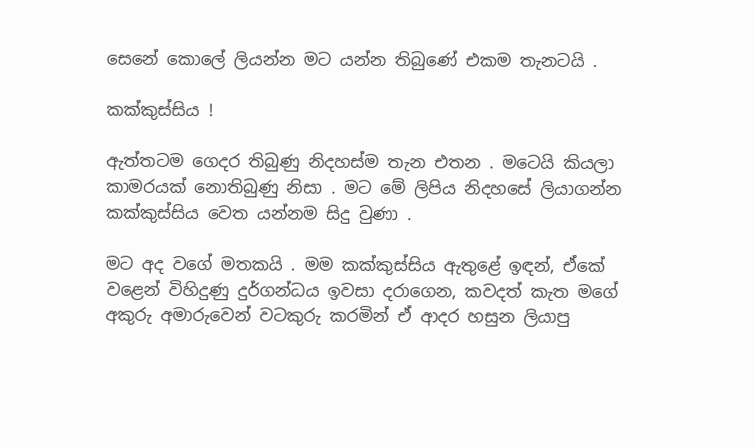සෙනේ කොලේ ලියන්න මට යන්න තිබුණේ එකම තැනටයි .

කක්කුස්සිය !

ඇත්තටම ගෙදර තිබුණු නිදහස්ම තැන එතන . මටෙයි කියලා කාමරයක් නොතිබුණු නිසා . මට මේ ලිපිය නිදහසේ ලියාගන්න කක්කුස්සිය වෙත යන්නම සිදු වුණා .

මට අද වගේ මතකයි . මම කක්කුස්සිය ඇතුළේ ඉඳන්, ඒකේ වළෙන් විහිදුණු දුර්ගන්ධය ඉවසා දරාගෙන, කවදත් කැත මගේ අකුරු අමාරුවෙන් වටකුරු කරමින් ඒ ආදර හසුන ලියාපු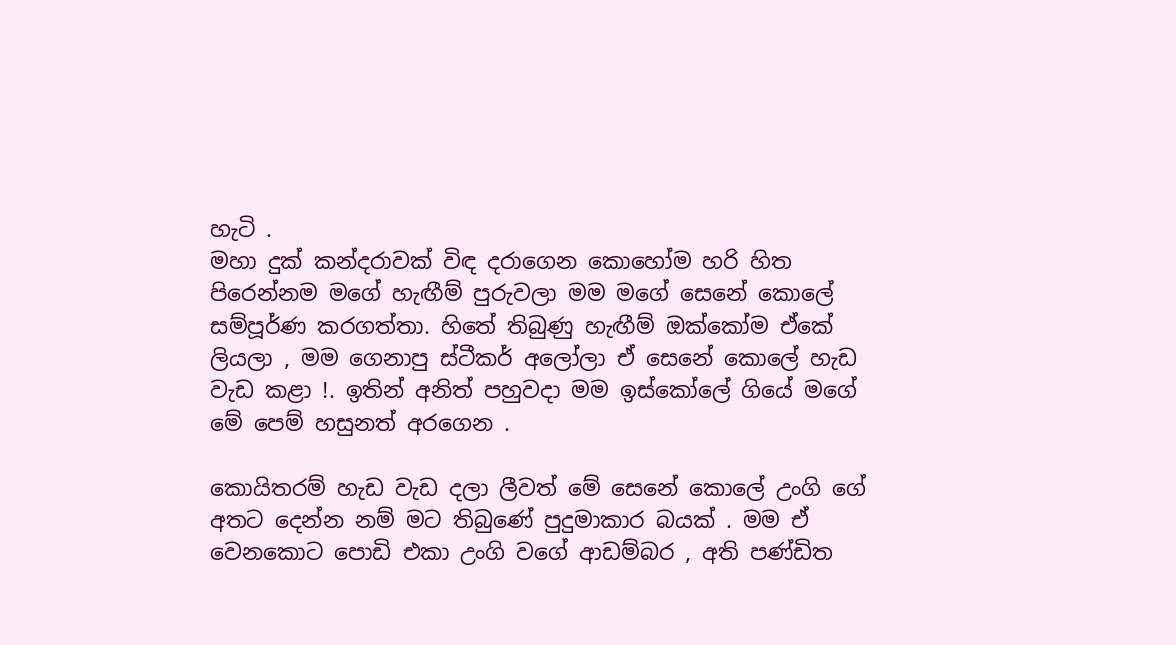හැටි .
මහා දුක් කන්දරාවක් විඳ දරාගෙන කොහෝම හරි හිත පිරෙන්නම මගේ හැඟීම් පුරුවලා මම මගේ සෙනේ කොලේ සම්පූර්ණ කරගත්තා. හිතේ තිබුණු හැඟීම් ඔක්කෝම ඒකේ ලියලා , මම ගෙනාපු ස්ටීකර් අලෝලා ඒ සෙනේ කොලේ හැඩ වැඩ කළා !. ඉතින් අනිත් පහුවදා මම ඉස්කෝලේ ගියේ මගේ මේ පෙම් හසුනත් අරගෙන .

කොයිතරම් හැඩ වැඩ දලා ලීවත් මේ සෙනේ කොලේ උංගි ගේ අතට දෙන්න නම් මට තිබුණේ පුදුමාකාර බයක් . මම ඒ වෙනකොට පොඩි එකා උංගි වගේ ආඩම්බර , අති පණ්ඩිත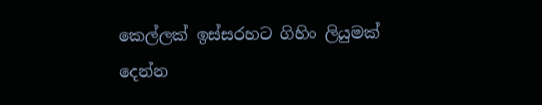කෙල්ලක් ඉස්සරහට ගිහිං ලියුමක් දෙන්න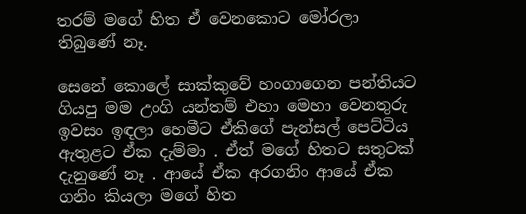තරම් මගේ හිත ඒ වෙනකොට මෝරලා තිබුණේ නෑ.

සෙනේ කොලේ සාක්කුවේ හංගාගෙන පන්තියට ගියපු මම උංගි යන්තම් එහා මෙහා වෙනතුරු ඉවසං ඉඳලා හෙමීට ඒකිගේ පැන්සල් පෙට්ටිය ඇතුළට ඒක දැම්මා . ඒත් මගේ හිතට සතුටක් දැනුණේ නෑ . ආයේ ඒක අරගනිං ආයේ ඒක ගනිං කියලා මගේ හිත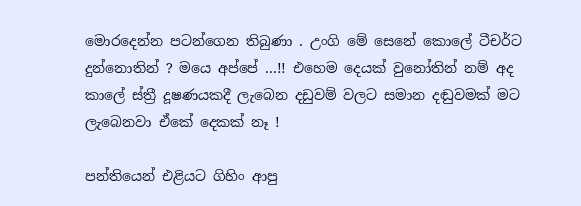මොරදෙන්න පටන්ගෙන තිබුණා . උංගි මේ සෙනේ කොලේ ටීචර්ට දුන්නොතින් ? මයෙ අප්පේ ...!! එහෙම දෙයක් වුනෝතින් නම් අද කාලේ ස්ත්‍රී දූෂණයකදී ලැබෙන දඩුවම් වලට සමාන දඬුවමක් මට ලැබෙනවා ඒකේ දෙකක් නෑ !

පන්තියෙන් එළියට ගිහිං ආපු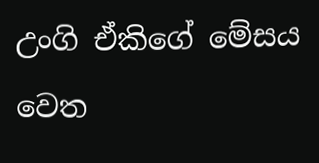උංගි ඒකිගේ මේසය වෙත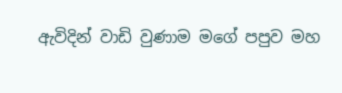ඇවිදින් වාඩි වුණාම මගේ පපුව මහ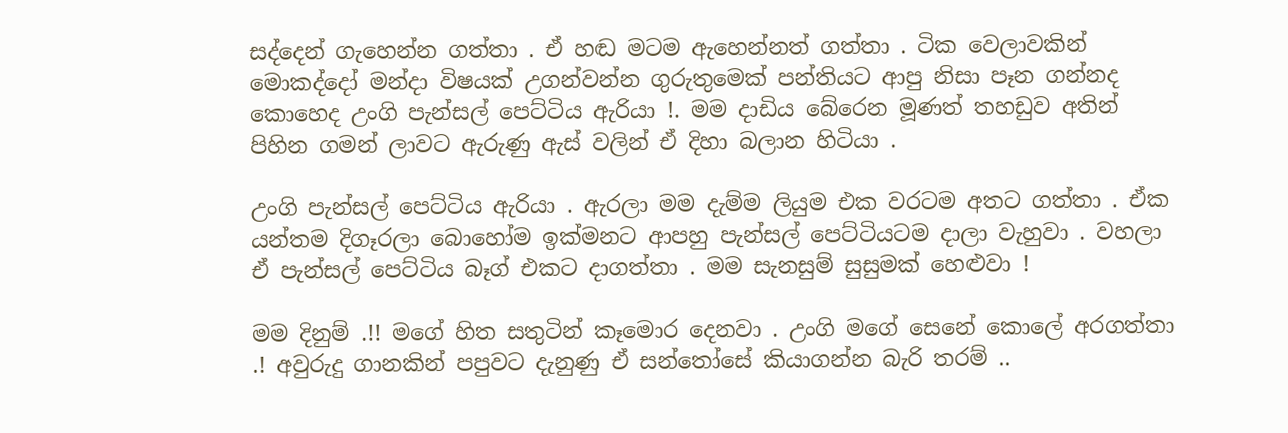සද්දෙන් ගැහෙන්න ගත්තා . ඒ හඬ මටම ඇහෙන්නත් ගත්තා . ටික වෙලාවකින් මොකද්දෝ මන්දා විෂයක් උගන්වන්න ගුරුතුමෙක් පන්තියට ආපු නිසා පෑන ගන්නද කොහෙද උංගි පැන්සල් පෙට්ටිය ඇරියා !. මම දාඩිය බේරෙන මූණත් තහඩුව අතින් පිහින ගමන් ලාවට ඇරුණු ඇස් වලින් ඒ දිහා බලාන හිටියා .

උංගි පැන්සල් පෙට්ටිය ඇරියා . ඇරලා මම දැම්ම ලියුම එක වරටම අතට ගත්තා . ඒක යන්තම දිගෑරලා බොහෝම ඉක්මනට ආපහු පැන්සල් පෙට්ටියටම දාලා වැහුවා . වහලා ඒ පැන්සල් පෙට්ටිය බෑග් එකට දාගත්තා . මම සැනසුම් සුසුමක් හෙළුවා !

මම දිනුම් .!! මගේ හිත සතුටින් කෑමොර දෙනවා . උංගි මගේ සෙනේ කොලේ අරගත්තා .! අවුරුදු ගානකින් පපුවට දැනුණු ඒ සන්තෝසේ කියාගන්න බැරි තරම් ..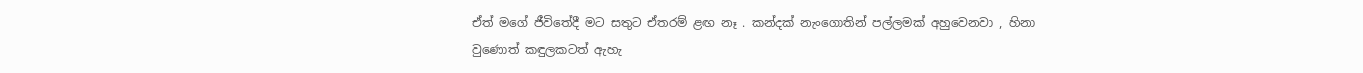ඒත් මගේ ජීවිතේදී මට සතුට ඒතරම් ළඟ නෑ . කන්දක් නැංගොතින් පල්ලමක් අහුවෙනවා , හිනා වුණොත් කඳුලකටත් ඇහැ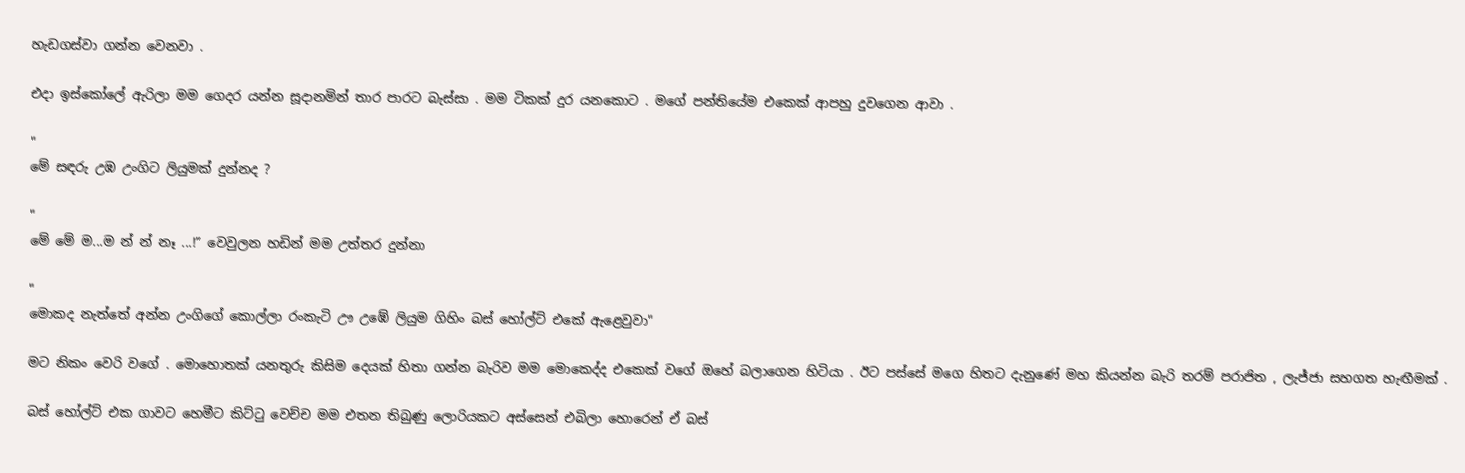හැඩගස්වා ගන්න වෙනවා .

එදා ඉස්කෝලේ ඇරිලා මම ගෙදර යන්න සූදානමින් තාර පාරට බැස්සා . මම ටිකක් දුර යනකොට . මගේ පන්තියේම එකෙක් ආපහු දුවගෙන ආවා .

"
මේ සඳරු උඹ උංගිට ලියුමක් දුන්නද ?

"
මේ මේ ම...ම න් න් නෑ ...!” වෙවුලන හඩින් මම උත්තර දුන්නා

"
මොකද නැත්තේ අන්න උංගිගේ කොල්ලා රංකැටි ඌ උඹේ ලියුම ගිහිං බස් හෝල්ට් එකේ ඇළෙවුවා"

මට නිකං වෙරි වගේ . මොහොතක් යනතුරු කිසිම දෙයක් හිතා ගන්න බැරිව මම මොකෙද්ද එකෙක් වගේ ඔහේ බලාගෙන හිටියා . ඊට පස්සේ මගෙ හිතට දැනුණේ මහ කියන්න බැරි තරම් පරාජිත , ලැජ්ජා සහගත හැඟීමක් .

බස් හෝල්ට් එක ගාවට හෙමීට කිට්ටු වෙච්ච මම එතන තිබුණු ලොරියකට අස්සෙන් එබිලා හොරෙන් ඒ බස්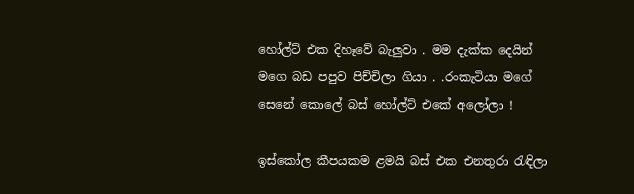හෝල්ට් එක දිහෑවේ බැලුවා . මම දැක්ක දෙයින් මගෙ බඩ පපුව පිච්චිලා ගියා . .රංකැටියා මගේ සෙනේ කොලේ බස් හෝල්ට් එකේ අලෝලා !

ඉස්කෝල කීපයකම ළමයි බස් එක එනතුරා රැඳිලා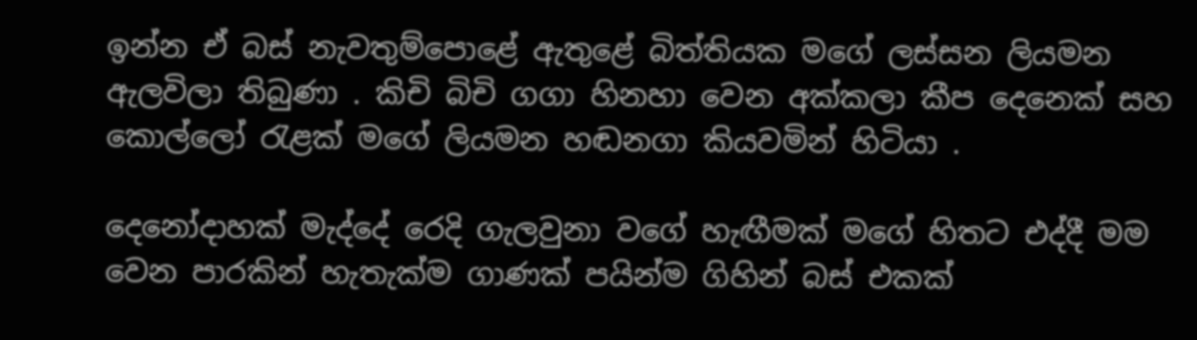ඉන්න ඒ බස් නැවතුම්පොළේ ඇතුළේ බිත්තියක මගේ ලස්සන ලියමන ඇලවිලා තිබුණා . කිචි බිචි ගගා හිනහා වෙන අක්කලා කීප දෙනෙක් සහ කොල්ලෝ රැළක් මගේ ලියමන හඬනගා කියවමින් හිටියා .

දෙනෝදාහක් මැද්දේ රෙදි ගැලවුනා වගේ හැඟීමක් මගේ හිතට එද්දී මම වෙන පාරකින් හැතැක්ම ගාණක් පයින්ම ගිහින් බස් එකක්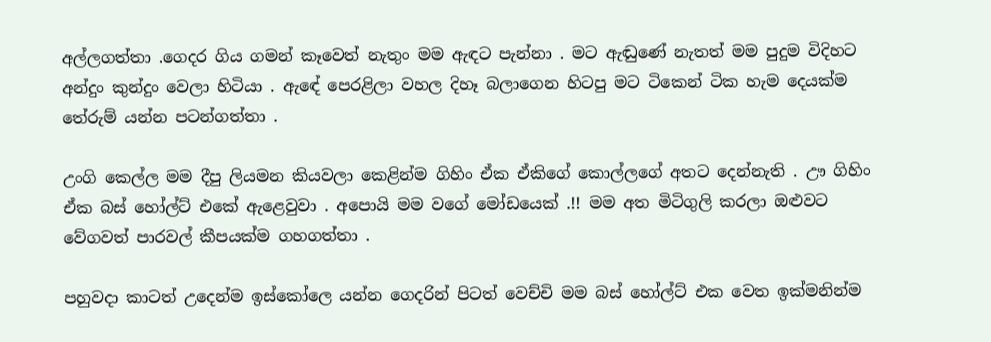අල්ලගත්තා .ගෙදර ගිය ගමන් කෑවෙත් නැතුං මම ඇඳට පැන්නා . මට ඇඬුණේ නැතත් මම පුදුම විදිහට අන්දුං කුන්දුං වෙලා හිටියා . ඇඳේ පෙරළිලා වහල දිහෑ බලාගෙන හිටපු මට ටිකෙන් ටික හැම දෙයක්ම තේරුම් යන්න පටන්ගත්තා .

උංගි කෙල්ල මම දීපු ලියමන කියවලා කෙළින්ම ගිහිං ඒක ඒකිගේ කොල්ලගේ අතට දෙන්නැති . ඌ ගිහිං ඒක බස් හෝල්ට් එකේ ඇළෙවුවා . අපොයි මම වගේ මෝඩයෙක් .!! මම අත මිටිගුලි කරලා ඔළුවට වේගවත් පාරවල් කීපයක්ම ගහගත්තා .

පහුවදා කාටත් උදෙන්ම ඉස්කෝලෙ යන්න ගෙදරින් පිටත් වෙච්චි මම බස් හෝල්ට් එක වෙත ඉක්මනින්ම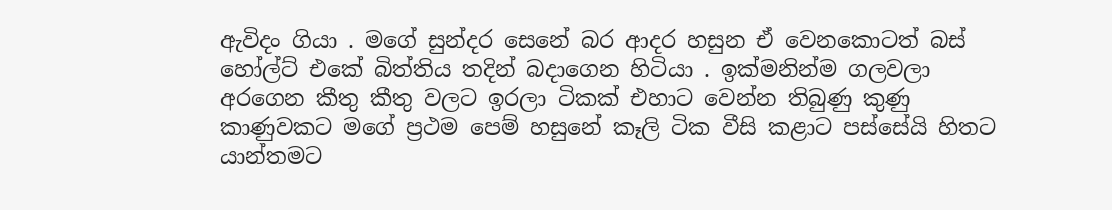ඇවිදං ගියා . මගේ සුන්දර සෙනේ බර ආදර හසුන ඒ වෙනකොටත් බස් හෝල්ට් එකේ බිත්තිය තදින් බදාගෙන හිටියා . ඉක්මනින්ම ගලවලා අරගෙන කීතු කීතු වලට ඉරලා ටිකක් එහාට වෙන්න තිබුණු කුණු කාණුවකට මගේ ප්‍රථම පෙම් හසුනේ කෑලි ටික වීසි කළාට පස්සේයි හිතට යාන්තමට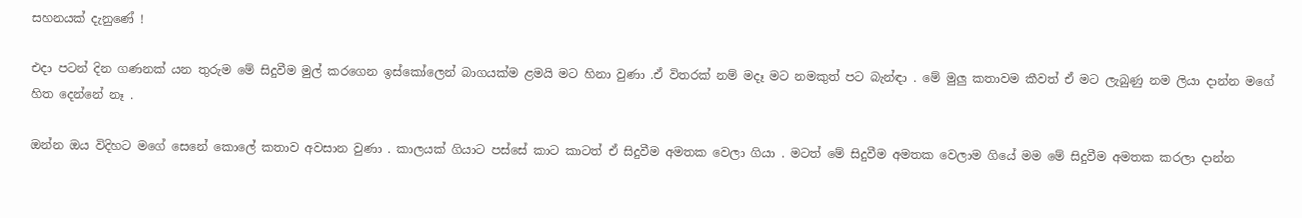සහනයක් දැනුණේ !

එදා පටන් දින ගණනක් යන තුරුම මේ සිදුවීම මුල් කරගෙන ඉස්කෝලෙන් බාගයක්ම ළමයි මට හිනා වුණා .ඒ විතරක් නම් මදෑ මට නමකුත් පට බැන්ඳා . මේ මුලු කතාවම කීවත් ඒ මට ලැබුණු නම ලියා දාන්න මගේ හිත දෙන්නේ නෑ .

ඔන්න ඔය විදිහට මගේ සෙනේ කොලේ කතාව අවසාන වුණා . කාලයක් ගියාට පස්සේ කාට කාටත් ඒ සිදුවීම අමතක වෙලා ගියා . මටත් මේ සිදුවීම අමතක වෙලාම ගියේ මම මේ සිදුවීම අමතක කරලා දාන්න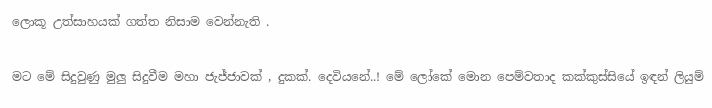ලොකූ උත්සාහයක් ගත්ත නිසාම වෙන්නැති .

මට මේ සිදුවුණු මුලු සිදුවීම මහා ජැජ්ජාවක් , දුකක්. දෙවියනේ..! මේ ලෝකේ මොන පෙම්වතාද කක්කුස්සියේ ඉඳන් ලියුම්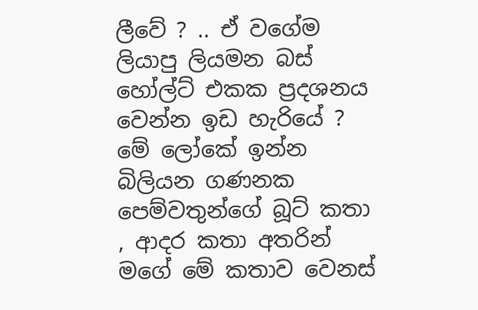ලීවේ ? .. ඒ වගේම ලියාපු ලියමන බස් හෝල්ට් එකක ප්‍රදශනය වෙන්න ඉඩ හැරියේ ? මේ ලෝකේ ඉන්න බිලියන ගණනක පෙම්වතුන්ගේ බූට් කතා , ආදර කතා අතරින් මගේ මේ කතාව වෙනස්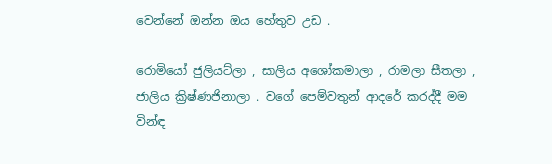වෙන්නේ ඔන්න ඔය හේතුව උඩ .

රොමියෝ ජුලියට්ලා , සාලිය අශෝකමාලා , රාමලා සීතලා , ජාලිය ක්‍රිෂ්ණජිනාලා . වගේ පෙම්වතුන් ආදරේ කරද්දී මම වින්ඳ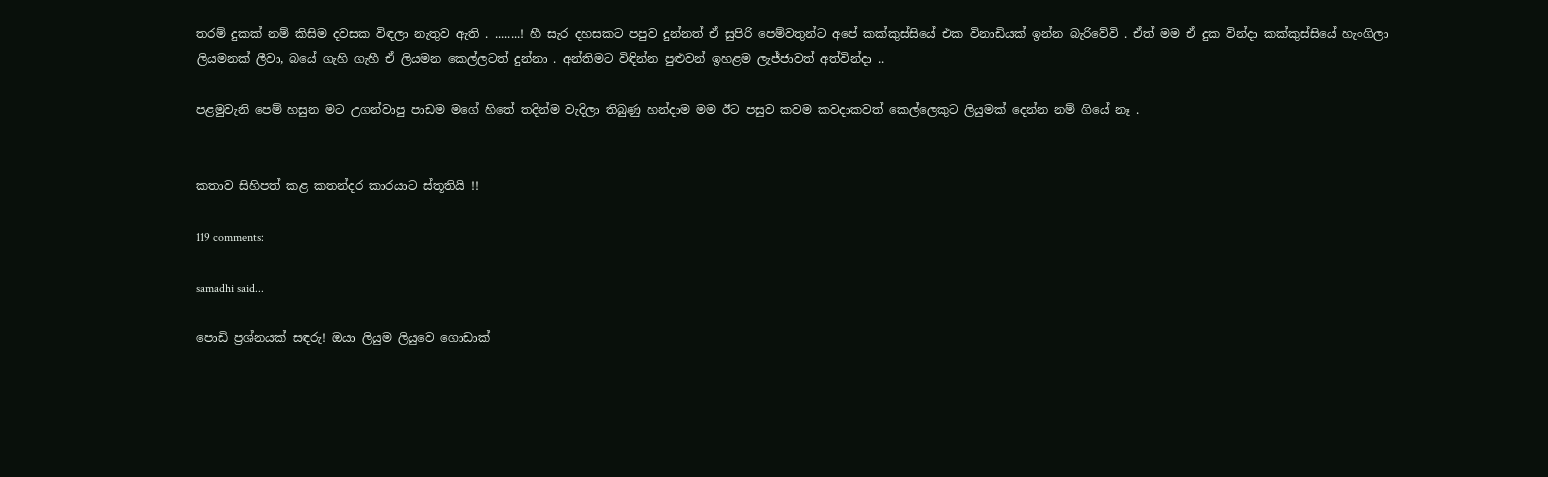තරම් දුකක් නම් කිසිම දවසක විඳලා නැතුව ඇති . ........! හී සැර දහසකට පපුව දුන්නත් ඒ සුපිරි පෙම්වතුන්ට අපේ කක්කුස්සියේ එක විනාඩියක් ඉන්න බැරිවේවි . ඒත් මම ඒ දුක වින්දා කක්කුස්සියේ හැංගිලා ලියමනක් ලීවා, බයේ ගැහි ගැහී ඒ ලියමන කෙල්ලටත් දුන්නා . අන්තිමට විඳින්න පුළුවන් ඉහළම ලැජ්ජාවත් අත්වින්දා ..

පළමුවැනි පෙම් හසුන මට උගන්වාපු පාඩම මගේ හිතේ තදින්ම වැදිලා තිබුණු හන්දාම මම ඊට පසුව කවම කවදාකවත් කෙල්ලෙකුට ලියුමක් දෙන්න නම් ගියේ නෑ .


කතාව සිහිපත් කළ කතන්දර කාරයාට ස්තූතියි !!

119 comments:

samadhi said...

පොඩි ප්‍රශ්නයක් සඳරු! ඔයා ලියුම ලියුවෙ ගොඩාක්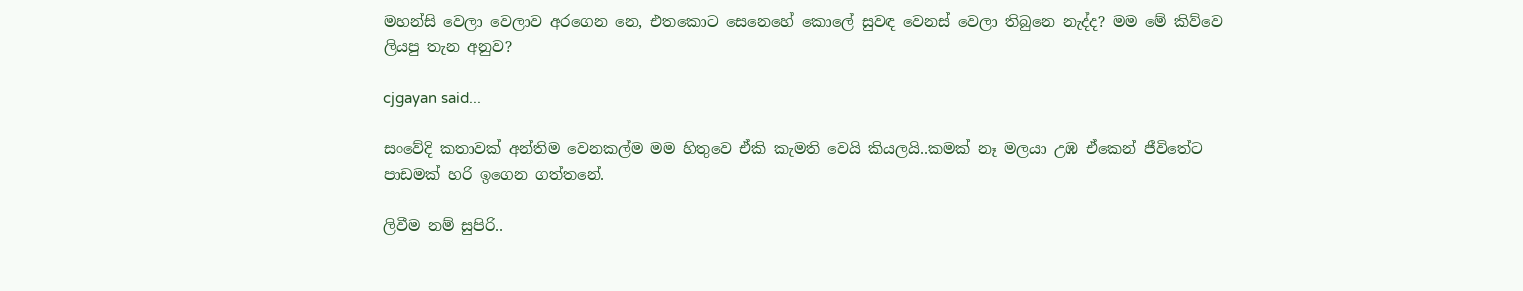මහන්සි වෙලා වෙලාව අරගෙන නෙ, එතකොට සෙනෙහේ කොලේ සුවඳ වෙනස් වෙලා තිබුනෙ නැද්ද? මම මේ කිව්වෙ ලියපු තැන අනුව?

cjgayan said...

සංවේදි කතාවක් අන්තිම වෙනකල්ම මම හිතුවෙ ඒකි කැමති වෙයි කියලයි..කමක් නෑ මලයා උඹ ඒකෙන් ජීවිතේට පාඩමක් හරි ඉගෙන ගත්තනේ.

ලිවීම නම් සුපිරි..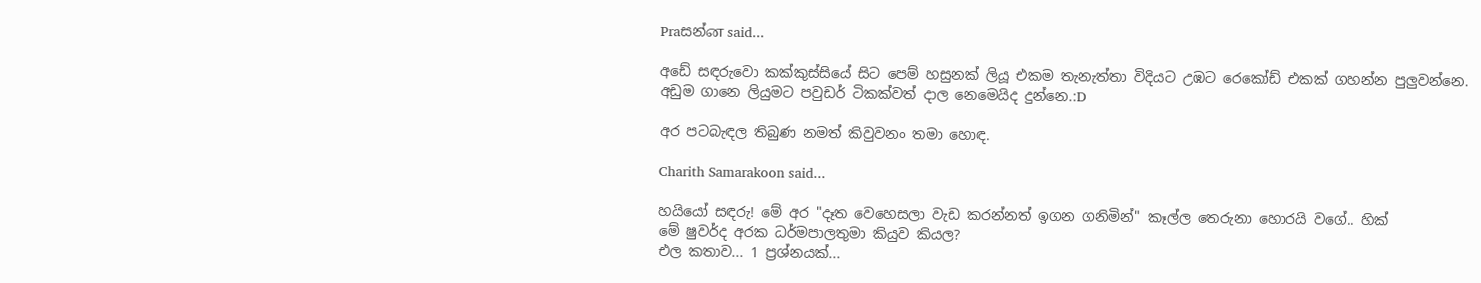Praසන්ன said...

අඩේ සඳරුවො කක්කුස්සියේ සිට පෙම් හසුනක් ලියූ එකම තැනැත්තා විදියට උඹට රෙකෝඩ් එකක් ගහන්න පුලුවන්නෙ.
අඩුම ගානෙ ලියුමට පවුඩර් ටිකක්වත් දාල නෙමෙයිද දුන්නෙ.:D

අර පටබැඳල තිබුණ නමත් කිවුවනං තමා හොඳ.

Charith Samarakoon said...

හයියෝ සඳරු! මේ අර "දෑත වෙහෙසලා වැඩ කරන්නත් ඉගන ගනිමින්" කෑල්ල තෙරුනා හොරයි වගේ.. හික්
මේ ෂුවර්ද අරක ධර්මපාලතුමා කියුව කියල?
එල කතාව... 1 ප්‍රශ්නයක්...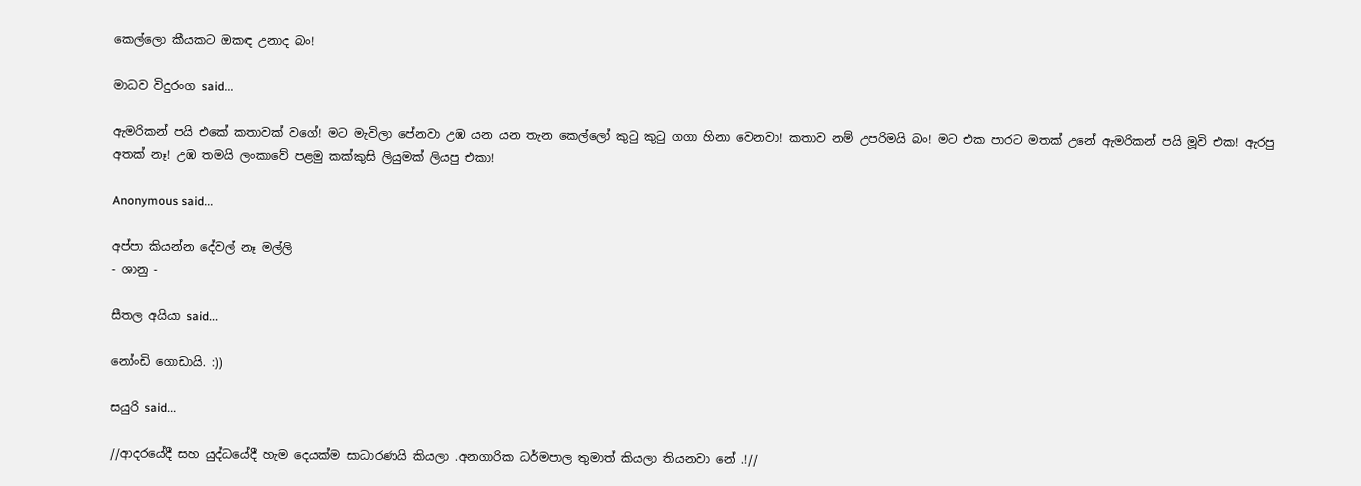කෙල්ලො කීයකට ඔකඳ උනාද බං!

මාධව විදුරංග said...

ඇමරිකන් පයි එකේ කතාවක් වගේ! මට මැවිලා පේනවා උඹ යන යන තැන කෙල්ලෝ කුටු කුටු ගගා හිනා වෙනවා! කතාව නම් උපරිමයි බං! මට එක පාරට මතක් උනේ ඇමරිකන් පයි මූවි එක! ඇරපු අතක් නෑ! උඹ තමයි ලංකාවේ පළමු කක්කුසි ලියුමක් ලියපු එකා!

Anonymous said...

අප්පා කියන්න දේවල් නෑ මල්ලි
- ශානු -

සීතල අයියා said...

නෝංඩි ගොඩායි. :))

සයුරි said...

//ආදරයේදී සහ යුද්ධයේදී හැම දෙයක්ම සාධාරණයි කියලා .අනගාරික ධර්මපාල තුමාත් කියලා තියනවා නේ .!//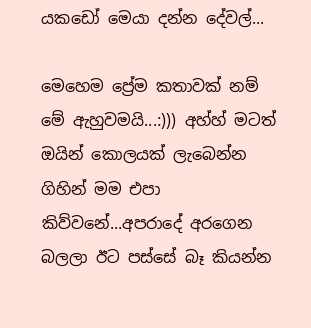යකඩෝ මෙයා දන්න දේවල්...

මෙහෙම ප්‍රේම කතාවක් නම් මේ ඇහුවමයි...:))) අහ්හ් මටත් ඔයින් කොලයක් ලැබෙන්න ගිහින් මම එපා කිව්වනේ...අපරාදේ අරගෙන බලලා ඊට පස්සේ බෑ කියන්න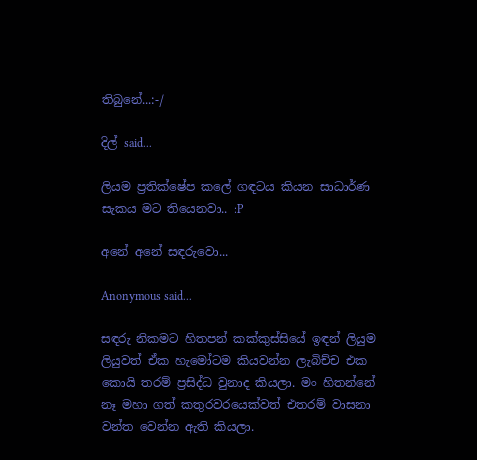තිබුනේ...:-/

දිල් said...

ලියම ප්‍රතික්ෂේප කලේ ගඳටය කියන සාධාර්ණ සැකය මට තියෙනවා.. :P

අනේ අනේ සඳරුවො...

Anonymous said...

සඳරු නිකමට හිතපන් කක්කුස්සියේ ඉඳන් ලියුම ලියුවත් ඒක හැමෝටම කියවන්න ලැබිච්ච එක කොයි තරම් ප්‍රසිද්ධ වුනාද කියලා. මං හිතන්නේ නෑ මහා ගත් කතුරවරයෙක්වත් එතරම් වාසනා වන්ත වෙන්න ඇති කියලා.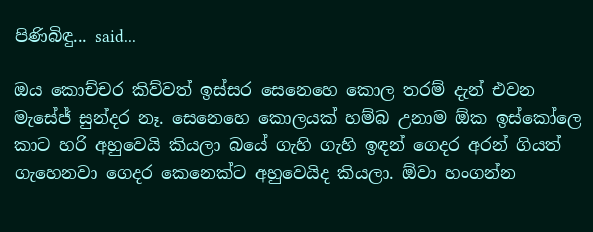පිණිබිඳු... said...

ඔය කොච්චර කිව්වත් ඉස්සර සෙනෙහෙ කොල තරම් දැන් එවන මැසේජ් සුන්දර නෑ. සෙනෙහෙ කොලයක් හම්බ උනාම ඕක ඉස්කෝලෙ කාට හරි අහුවෙයි කියලා බයේ ගැහි ගැහි ඉඳන් ගෙදර අරන් ගියත් ගැහෙනවා ගෙදර කෙනෙක්ට අහුවෙයිද කියලා. ඕවා හංගන්න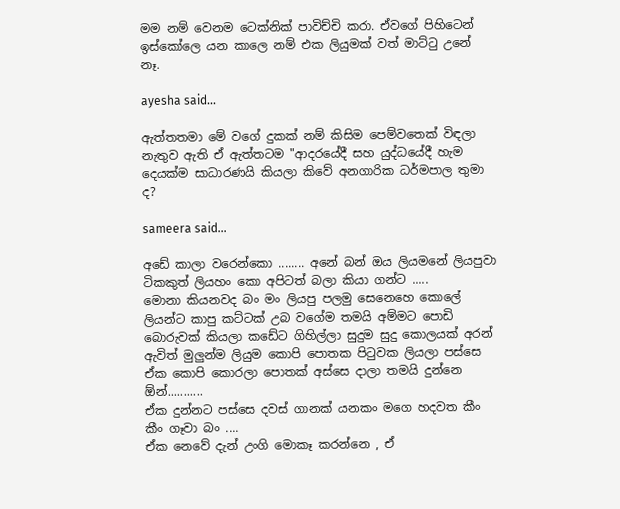මම නම් වෙනම ටෙක්නික් පාවිච්චි කරා. ඒවගේ පිහිටෙන් ඉස්කෝලෙ යන කාලෙ නම් එක ලියුමක් වත් මාට්ටු උනේ නෑ.

ayesha said...

ඇත්තතමා මේ වගේ දුකක් නම් කිසිම පෙම්වතෙක් විඳලා නැතුව ඇති ඒ ඇත්තටම "ආදරයේදී සහ යුද්ධයේදී හැම දෙයක්ම සාධාරණයි කියලා කිවේ අනගාරික ධර්මපාල තුමා ද?

sameera said...

අඩේ කාලා වරෙන්කො ........ අනේ බන් ඔය ලියමනේ ලියපුවා ටිකකුත් ලියහං කො අපිටත් බලා කියා ගන්ට .....
මොනා කියනවද බං මං ලියපු පලමු සෙනෙහෙ කොලේ ලියන්ට කාපු කට්ටක් උබ වගේම තමයි අම්මට පොඩි බොරුවක් කියලා කඩේට ගිහිල්ලා සුදුම සුදු කොලයක් අරන් ඇවිත් මුලුන්ම ලියුම කොපි පොතක පිටුවක ලියලා පස්සෙ ඒක කොපි කොරලා පොතක් අස්සෙ දාලා තමයි දුන්නෙ ඕන්...........
ඒක දුන්නට පස්සෙ දවස් ගානක් යනකං මගෙ හදවත කීං කීං ගෑවා බං ....
ඒක නෙවේ දැන් උංගි මොකෑ කරන්නෙ , ඒ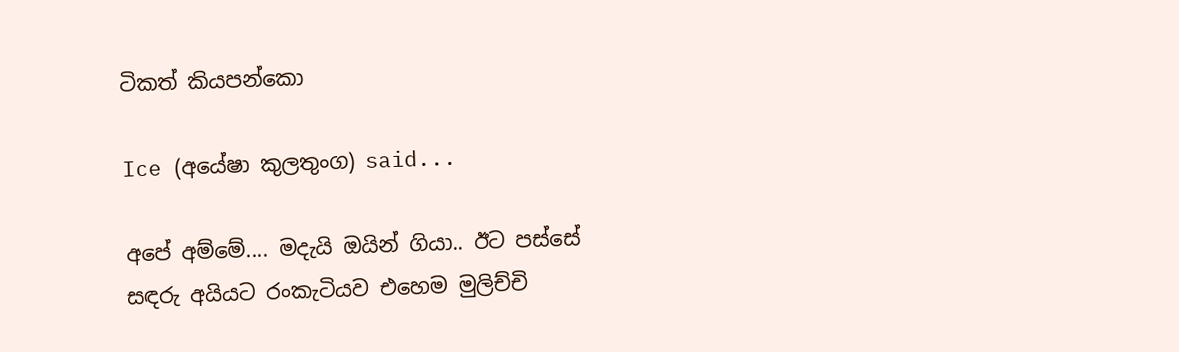ටිකත් කියපන්කො

Ice (අයේෂා කුලතුංග) said...

අපේ අම්මේ.... මදැයි ඔයින් ගියා.. ඊට පස්සේ සඳරු අයියට රංකැටියව එහෙම මුලිච්චි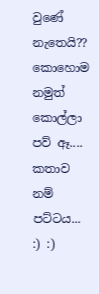වුණේ නැතෙයි??
කොහොම නමුත් කොල්ලා පව් ඈ....
කතාව නම් පට්ටය... :) :)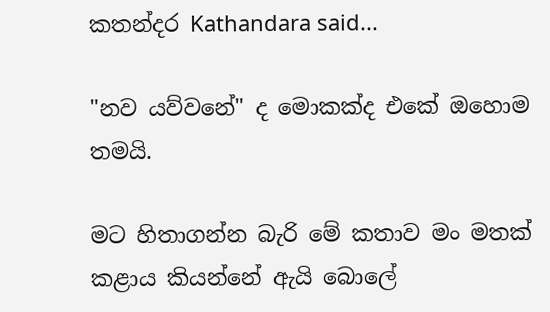කතන්දර Kathandara said...

"නව යව්වනේ" ද මොකක්ද එකේ ඔහොම තමයි.

මට හිතාගන්න බැරි මේ කතාව මං මතක් කළාය කියන්නේ ඇයි බොලේ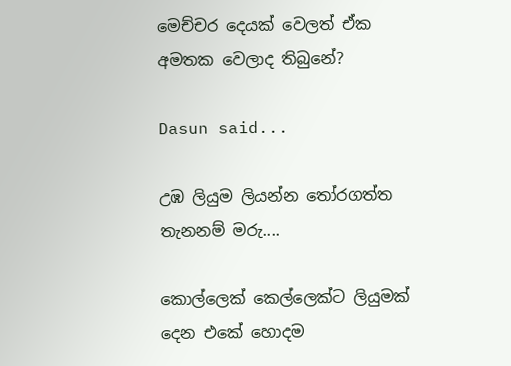මෙච්චර දෙයක් වෙලත් ඒක අමතක වෙලාද තිබුනේ?

Dasun said...

උඹ ලියුම ලියන්න තෝරගත්ත තැනනම් මරු....

කොල්ලෙක් කෙල්ලෙක්ට ලියුමක් දෙන එකේ හොදම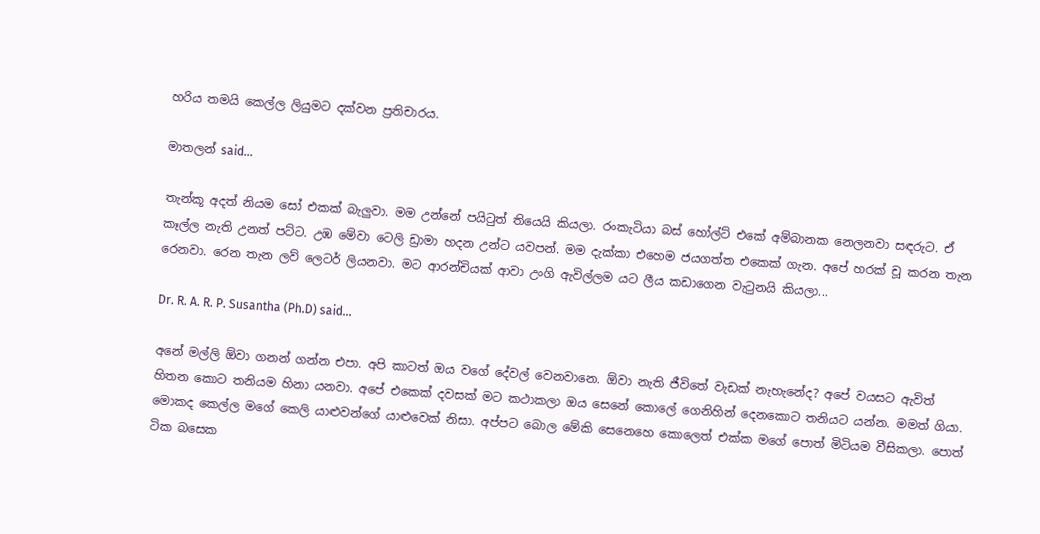හරිය තමයි කෙල්ල ලියුමට දක්වන ප්‍රතිචාරය.

මාතලන් said...

තැන්කූ අදත් නියම සෝ එකක් බැලුවා. මම උන්නේ පයිටුත් තියෙයි කියලා. රංකැටියා බස් හෝල්ට් එකේ අම්බානක නෙලනවා සඳරුට. ඒ කෑල්ල නැති උනත් පට්ට. උඹ මේවා ටෙලි ඩ්‍රාමා හදන උන්ට යවපන්. මම දැක්කා එහෙම ජයගත්ත එකෙක් ගැන. අපේ හරක් චූ කරන තැන රෙනවා. රෙන තැන ලව් ලෙටර් ලියනවා. මට ආරන්චියක් ආවා උංගි ඇවිල්ලම යට ලීය කඩාගෙන වැටුනයි කියලා...

Dr. R. A. R. P. Susantha (Ph.D) said...

අනේ මල්ලි ඕවා ගනන් ගන්න එපා. අපි කාටත් ඔය වගේ දේවල් වෙනවානෙ. ඕවා නැති ජීවිතේ වැඩක් නැහැනේද? අපේ වයසට ඇවිත් හිතන කොට තනියම හිනා යනවා. අපේ එකෙක් දවසක් මට කථාකලා ඔය සෙනේ කොලේ ගෙනිහින් දෙනකොට තනියට යන්න. මමත් ගියා. මොකද කෙල්ල මගේ කෙලි යාළුවන්ගේ යාළුවෙක් නිසා. අප්පට බොල මේකි සෙනෙහෙ කොලෙත් එක්ක මගේ පොත් මිටියම වීසිකලා. පොත් ටික බසෙක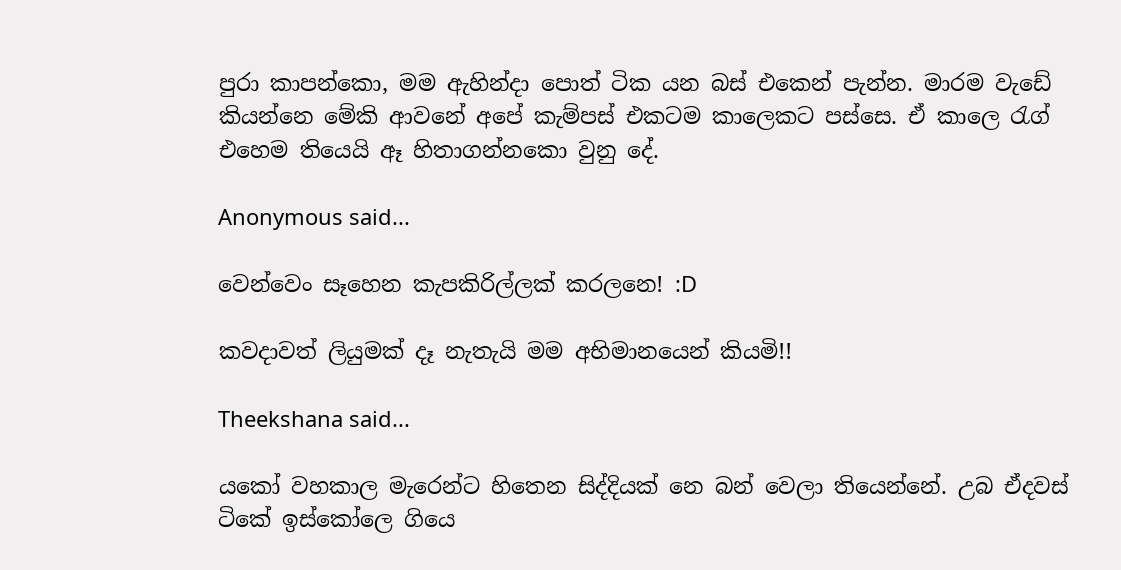පුරා කාපන්කො, මම ඇහින්දා පොත් ටික යන බස් එකෙන් පැන්න. මාරම වැඩේ කියන්නෙ මේකි ආවනේ අපේ කැම්පස් එකටම කාලෙකට පස්සෙ. ඒ කාලෙ රැග් එහෙම තියෙයි ඈ හිතාගන්නකො වුනු දේ.

Anonymous said...

වෙන්වෙං සෑහෙන කැපකිරිල්ලක් කරලනෙ! :D

කවදාවත් ලියුමක් දෑ නැතැයි මම අභිමානයෙන් කියමි!!

Theekshana said...

යකෝ වහකාල මැරෙන්ට හිතෙන සිද්දියක් නෙ බන් වෙලා තියෙන්නේ. උබ ඒදවස් ටිකේ ඉස්කෝලෙ ගියෙ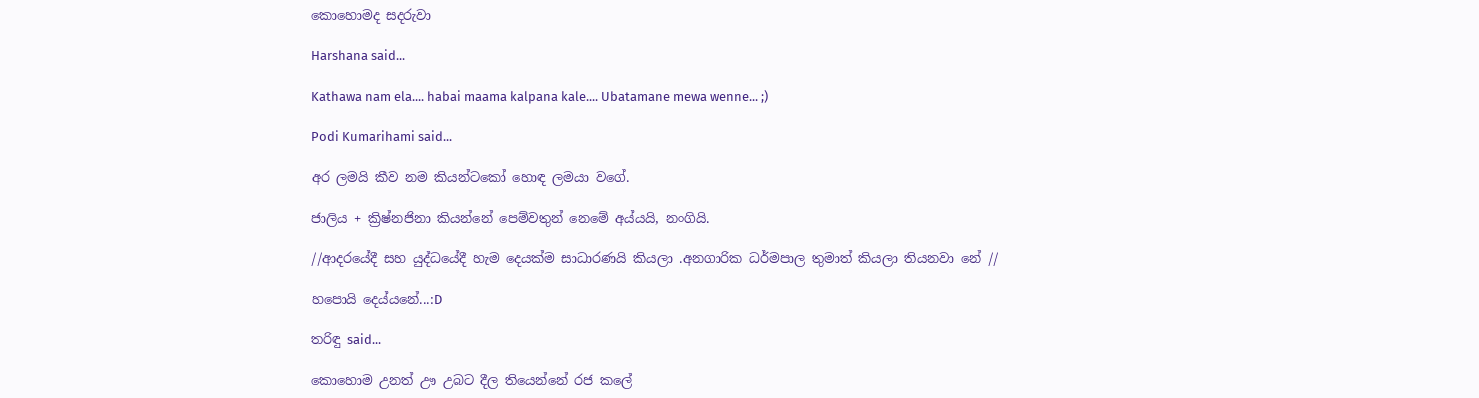කොහොමද සදරුවා

Harshana said...

Kathawa nam ela.... habai maama kalpana kale.... Ubatamane mewa wenne... ;)

Podi Kumarihami said...

අර ලමයි කීව නම කියන්ටකෝ හොඳ ලමයා වගේ.

ජාලිය + ක්‍රිෂ්නජිනා කියන්නේ පෙම්වතුන් නෙමේ අය්යයි, නංගියි.

//ආදරයේදී සහ යුද්ධයේදී හැම දෙයක්ම සාධාරණයි කියලා .අනගාරික ධර්මපාල තුමාත් කියලා තියනවා නේ //

හපොයි දෙය්යනේ...:D

තරිඳු said...

කොහොම උනත් ඌ උබට දීල තියෙන්නේ රජ කලේ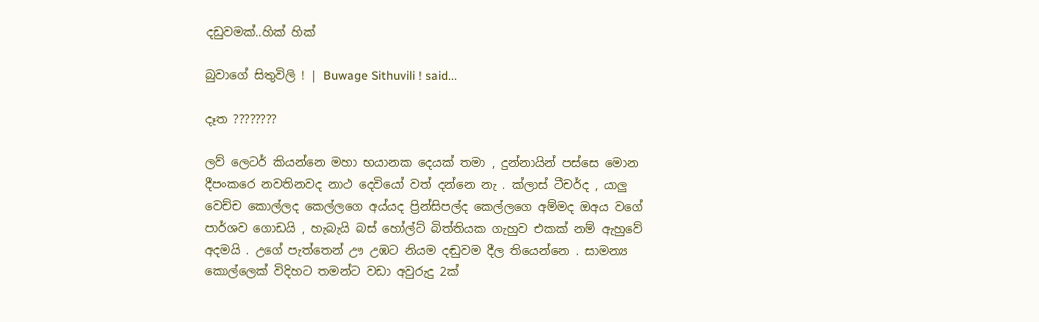දඩුවමක්..හික් හික්

බුවාගේ සිතුවිලි ! | Buwage Sithuvili ! said...

දෑත ????????

ලව් ලෙටර් කියන්නෙ මහා භයානක දෙයක් තමා , දුන්නායින් පස්සෙ මොන දීපංකරෙ නවතිනවද නාථ දෙවියෝ වත් දන්නෙ නැ . ක්ලාස් ටීචර්ද , යාලු වෙච්ච කොල්ලද කෙල්ලගෙ අය්යද ප්‍රින්සිපල්ද කෙල්ලගෙ අම්මද ඔඅය වගේ පාර්ශව ගොඩයි , හැබැයි බස් හෝල්ට් බිත්තියක ගැහුව එකක් නම් ඇහුවේ අදමයි . උගේ පැත්තෙන් ඌ උඹට නියම දඬුවම දීල තියෙන්නෙ . සාමන්‍ය කොල්ලෙක් විදිහට තමන්ට වඩා අවුරුදු 2ක්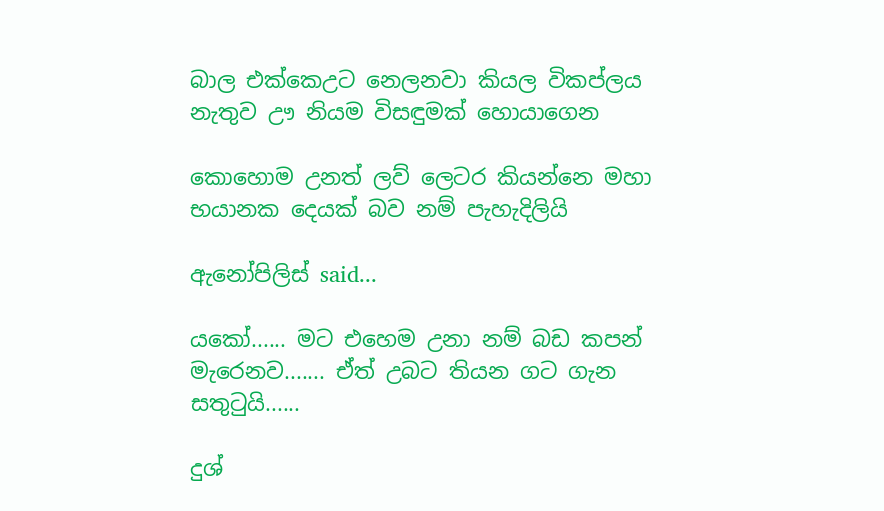බාල එක්කෙඋට නෙලනවා කියල විකප්ලය නැතුව ඌ නියම විසඳුමක් හොයාගෙන

කොහොම උනත් ලව් ලෙටර කියන්නෙ මහා භයානක දෙයක් බව නම් පැහැදිලියි

ඇනෝපිලිස් said...

යකෝ...... මට එහෙම උනා නම් බඩ කපන් මැරෙනව....... ඒත් උබට තියන ගට ගැන සතුටුයි......

දුශ්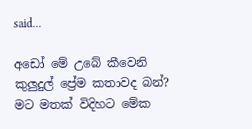said...

අඩෝ මේ උබේ කීවෙනි කුලුදුල් ප්‍රේම කතාවද බන්? මට මතක් විදිහට මේක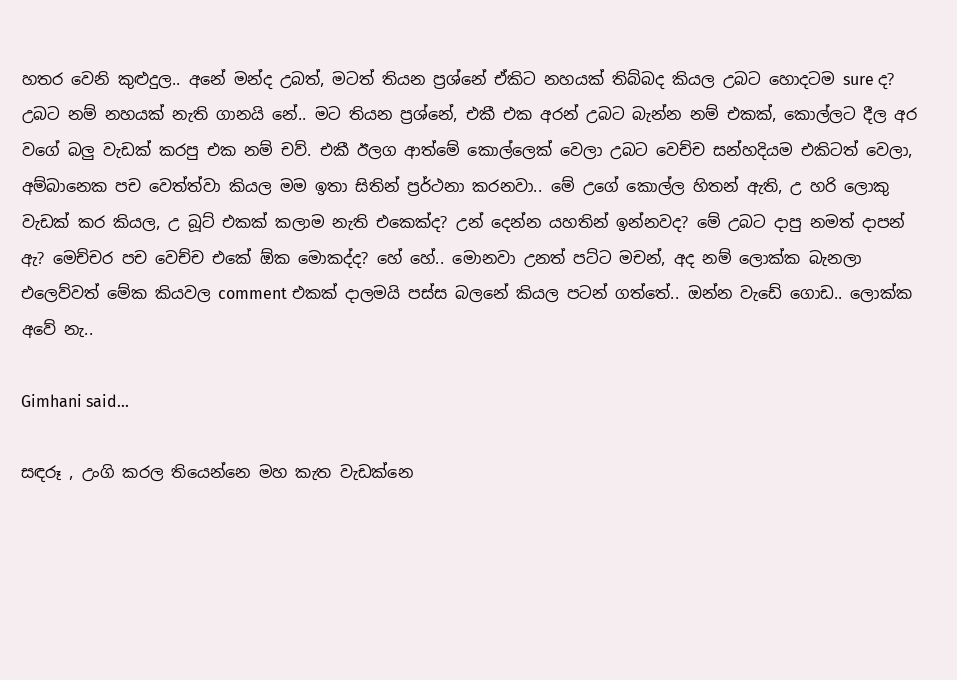හතර වෙනි කුළුදුල.. අනේ මන්ද උබත්, මටත් තියන ප්‍රශ්නේ ඒකිට නහයක් තිබ්බද කියල උබට හොදටම sure ද? උබට නම් නහයක් නැති ගානයි නේ.. මට තියන ප්‍රශ්නේ, එකී එක අරන් උබට බැන්න නම් එකක්, කොල්ලට දීල අර වගේ බලු වැඩක් කරපු එක නම් චව්. එකී ඊලග ආත්මේ කොල්ලෙක් වෙලා උබට වෙච්ච සන්හදියම එකිටත් වෙලා, අම්බානෙක පච වෙත්ත්වා කියල මම ඉතා සිතින් ප්‍රර්ථනා කරනවා.. මේ උගේ කොල්ල හිතන් ඇති, උ හරි ලොකු වැඩක් කර කියල, උ බූට් එකක් කලාම නැති එකෙක්ද? උන් දෙන්න යහතින් ඉන්නවද? මේ උබට දාපු නමත් දාපන් ඇ? මෙච්චර පච වෙච්ච එකේ ඕක මොකද්ද? හේ හේ.. මොනවා උනත් පට්ට මචන්, අද නම් ලොක්ක බැනලා එලෙව්වත් මේක කියවල comment එකක් දාලමයි පස්ස බලනේ කියල පටන් ගත්තේ.. ඔන්න වැඩේ ගොඩ.. ලොක්ක අවේ නැ..

Gimhani said...

සඳරූ , උංගි කරල තියෙන්නෙ මහ කැත වැඩක්නෙ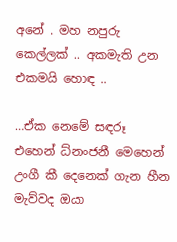අනේ . මහ නපුරු කෙල්ලක් .. අකමැති උන එකමයි හොඳ ..

…ඒක නෙමේ සඳරූ එහෙන් ධ්නංජනී මෙහෙන් උංගී කී දෙනෙක් ගැන හීන මැව්වද ඔයා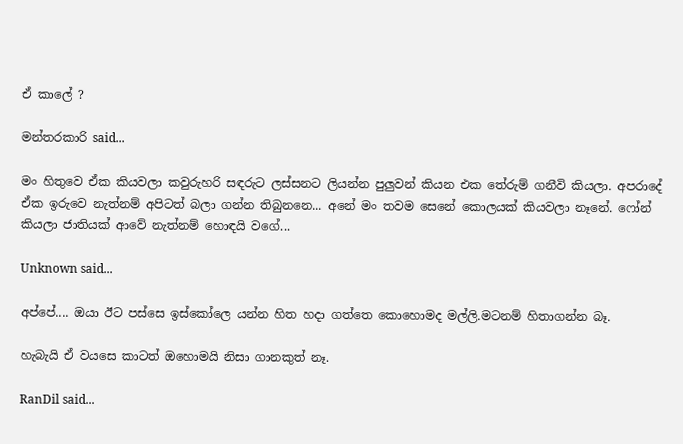ඒ කාලේ ?

මන්තරකාරි said...

මං හිතුවෙ ඒක කියවලා කවුරුහරි සඳරුට ලස්සනට ලියන්න පුලුවන් කියන එක තේරුම් ගනීවි කියලා. අපරාදේ ඒක ඉරුවෙ නැත්නම් අපිටත් බලා ගන්න තිබුනනෙ... අනේ මං තවම සෙනේ කොලයක් කියවලා නෑනේ. ෆෝන් කියලා ජාතියක් ආවේ නැත්නම් හොඳයි වගේ...

Unknown said...

අප්පේ.... ඔයා ඊට පස්සෙ ඉස්කෝලෙ යන්න හිත හදා ගත්තෙ කොහොමද මල්ලි.මටනම් හිතාගන්න බෑ.

හැබැයි ඒ වයසෙ කාටත් ඔහොමයි නිසා ගානකුත් නෑ.

RanDil said...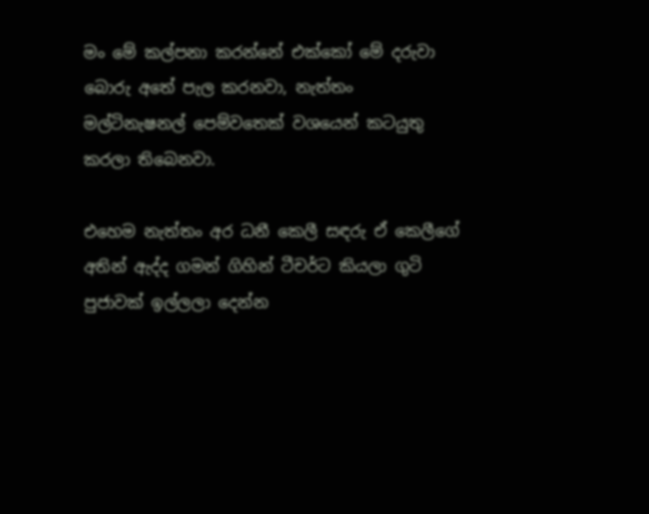මං මේ කල්පනා කරන්නේ එක්කෝ මේ දරුවා බොරු අතේ පැල කරනවා, නැත්තං මල්ටිනැෂනල් පෙම්වතෙක් වශයෙන් කටයුතු කරලා තිබෙනවා.

එහෙම නැත්තං අර ධනී කෙලී සඳරු ඒ කෙලීගේ අතින් ඇද්ද ගමන් ගිහින් ටීචර්ට කියලා ගුටි පුජාවක් ඉල්ලලා දෙන්න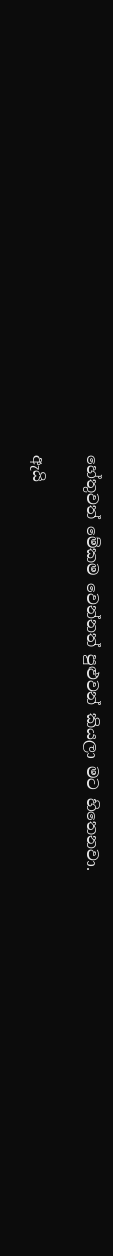හේතුවත් මේකම වෙන්නත් පුළුවන් කියලා මට හිතෙනවා.

ඇයි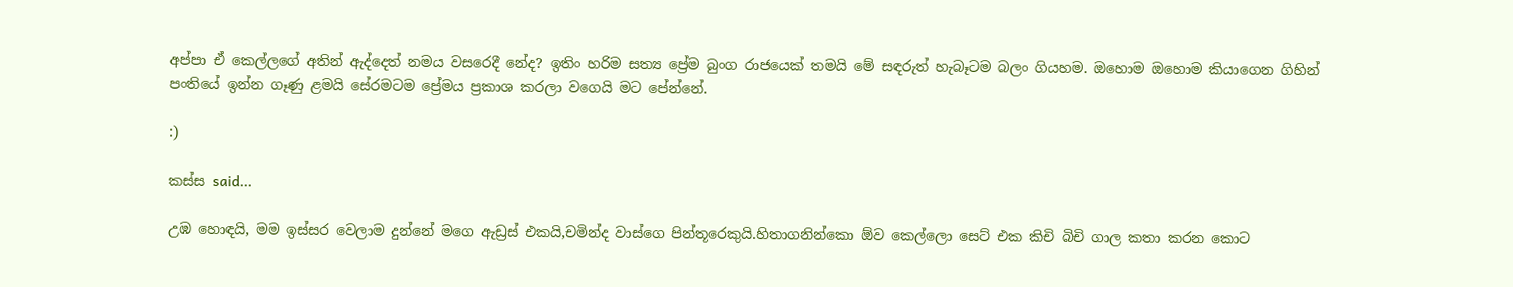අප්පා ඒ කෙල්ලගේ අතින් ඇද්දෙත් නමය වසරෙදී නේද? ඉතිං හරිම සත්‍ය ප්‍රේම බුංග රාජයෙක් තමයි මේ සඳරුත් හැබෑටම බලං ගියහම. ඔහොම ඔහොම කියාගෙන ගිහින් පංතියේ ඉන්න ගෑණු ළමයි සේරමටම ප්‍රේමය ප්‍රකාශ කරලා වගෙයි මට පේන්නේ.

:)

කස්ස said...

උඹ හොඳයි, මම ඉස්සර වෙලාම දුන්නේ මගෙ ඇඩ්‍රස් එකයි,චමින්ද වාස්ගෙ පින්තූරෙකුයි.හිතාගනින්කො ඕව කෙල්ලො සෙට් එක කිචි බිචි ගාල කතා කරන කොට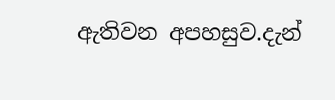ඇතිවන අපහසුව.දැන්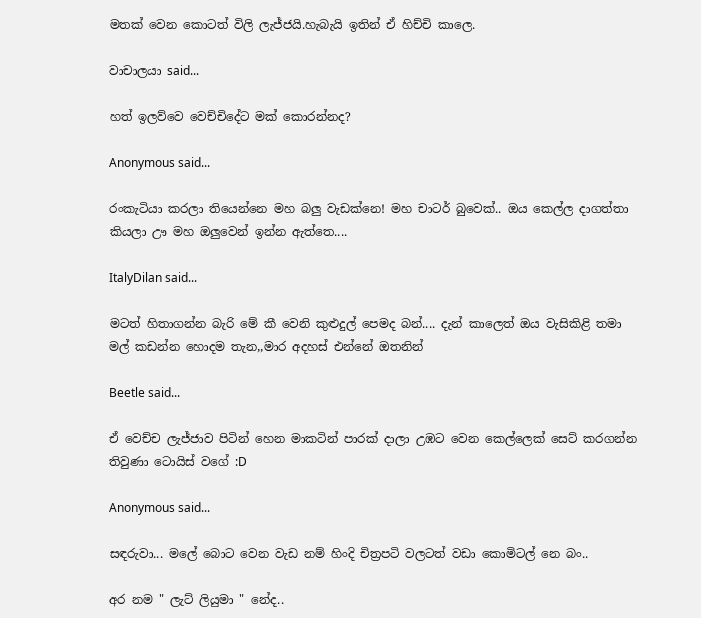මතක් වෙන කොටත් විලි ලැජ්ජයි.හැබැයි ඉතින් ඒ හිච්චි කාලෙ.

වාචාලයා said...

හත් ඉලව්වෙ වෙච්චිදේට මක් කොරන්නද?

Anonymous said...

රංකැටියා කරලා තියෙන්නෙ මහ බලු වැඩක්නෙ! මහ චාටර් බුවෙක්.. ඔය කෙල්ල දාගත්තා කියලා ඌ මහ ඔලුවෙන් ඉන්න ඇත්තෙ....

ItalyDilan said...

මටත් හිතාගන්න බැරි මේ කී වෙනි කුළුදුල් පෙමද බන්.... දැන් කාලෙත් ඔය වැසිකිළි තමා මල් කඩන්න හොදම තැන,,මාර අදහස් එන්නේ ඔතනින්

Beetle said...

ඒ වෙච්ච ලැජ්ජාව පිටින් හෙන මාකටින් පාරක් දාලා උඹට වෙන කෙල්ලෙක් සෙට් කරගන්න තිවුණා ටොයිස් වගේ :D

Anonymous said...

සඳරුවා... මලේ බොට වෙන වැඩ නම් හිංදි චිත්‍රපටි වලටත් වඩා කොමිටල් නෙ බං..

අර නම " ලැට් ලියුමා " නේද..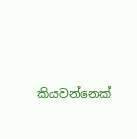කියවන්නෙක්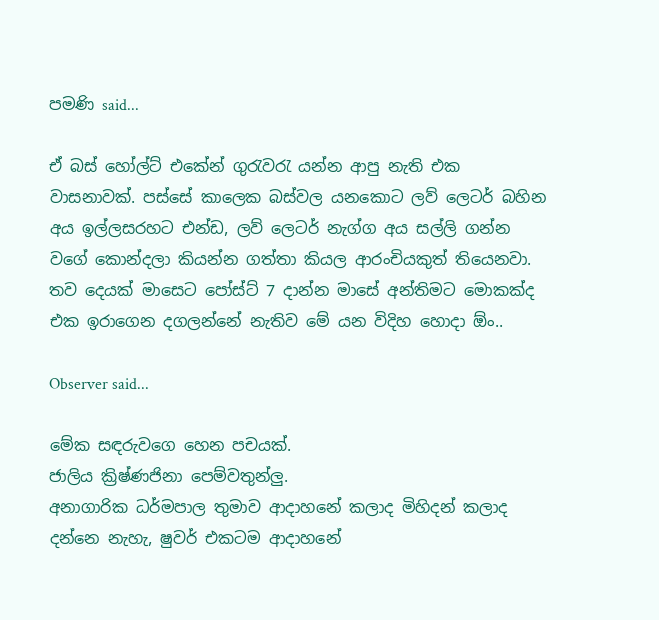පමණි said...

ඒ බස් හෝල්ට් එකේන් ගුරැවරැ යන්න ආපු නැති එක වාසනාවක්. පස්සේ කාලෙක බස්වල යනකොට ලව් ලෙටර් බහින අය ඉල්ලසරහට එන්ඩ, ලව් ලෙටර් නැග්ග අය සල්ලි ගන්න වගේ කොන්දලා කියන්න ගත්තා කියල ආරංචියකුත් තියෙනවා.
තව දෙයක් මාසෙට පෝස්ට් 7 දාන්න මාසේ අන්තිමට මොකක්ද එක ඉරාගෙන දගලන්නේ නැතිව මේ යන විදිහ හොදා ඕං..

Observer said...

මේක සඳරුවගෙ හෙන පචයක්.
ජාලිය ක්‍රිෂ්ණජිනා පෙම්වතුන්ලු.
අනාගාරික ධර්මපාල තුමාව ආදාහනේ කලාද මිහිදන් කලාද දන්නෙ නැහැ, ෂුවර් එකටම ආදාහනේ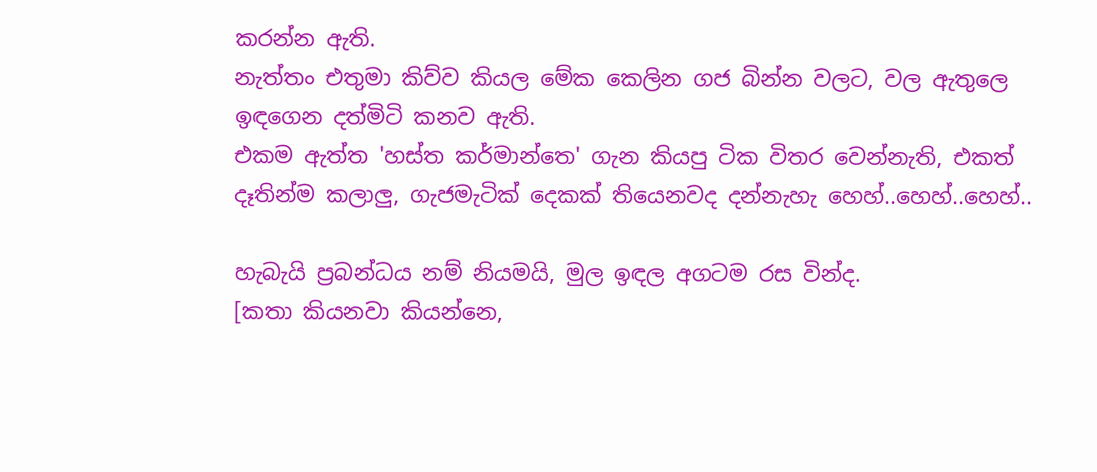කරන්න ඇති.
නැත්තං එතුමා කිව්ව කියල මේක කෙලින ගජ බින්න වලට, වල ඇතුලෙ ඉඳගෙන දත්මිටි කනව ඇති.
එකම ඇත්ත 'හස්ත කර්මාන්තෙ' ගැන කියපු ටික විතර වෙන්නැති, එකත් දෑතින්ම කලාලු, ගැජමැටික් දෙකක් තියෙනවද දන්නැහැ හෙහ්..හෙහ්..හෙහ්..

හැබැයි ප්‍රබන්ධය නම් නියමයි, මුල ඉඳල අගටම රස වින්ද.
[කතා කියනවා කියන්නෙ,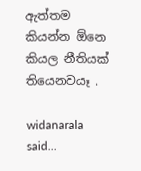ඇත්තම කියන්න ඕනෙ කියල නීතියක් තියෙනවයෑ .

widanarala said...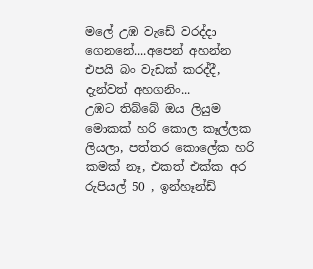මලේ උඹ වැඩේ වරද්දා ගෙනනේ....අපෙන් අහන්න එපයි බං වැඩක් කරද්දී, දැන්වත් අහගනිං...
උඹට තිබ්බේ ඔය ලියුම මොකක් හරි කොල කෑල්ලක ලියලා, පත්තර කොලේක හරි කමක් නෑ, එකත් එක්ක අර රුපියල් 50 , ඉන්හෑන්ඩ්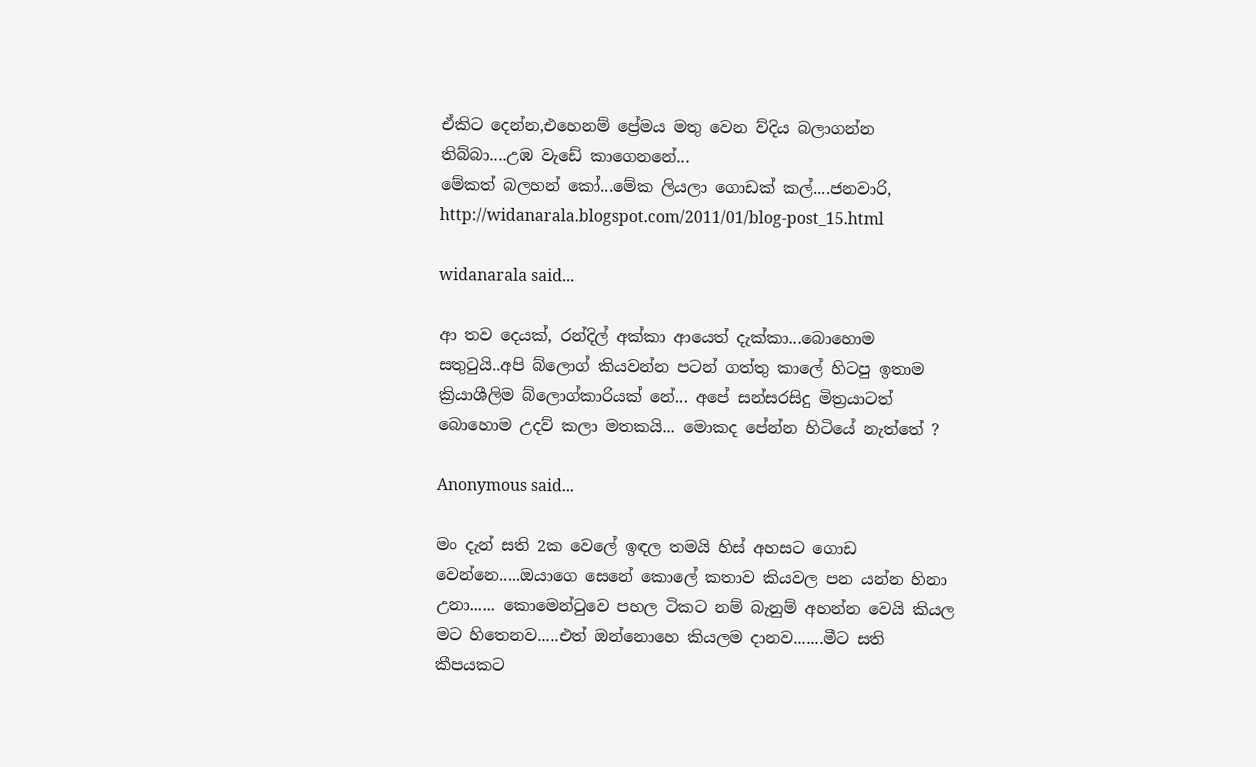ඒකිට දෙන්න,එහෙනම් ප්‍රේමය මතු වෙන ව්දිය බලාගන්න තිබ්බා....උඹ වැඩේ කාගෙනනේ...
මේකත් බලහන් කෝ...මේක ලියලා ගොඩක් කල්....ජනවාරි,
http://widanarala.blogspot.com/2011/01/blog-post_15.html

widanarala said...

ආ තව දෙයක්, රන්දිල් අක්කා ආයෙත් දැක්කා...බොහොම සතුටුයි..අපි බ්ලොග් කියවන්න පටන් ගත්තු කාලේ හිටපු ඉතාම ක්‍රියාශීලිම බ්ලොග්කාරියක් නේ... අපේ සන්සරසිදු මිත්‍රයාටත් බොහොම උදව් කලා මතකයි... මොකද පේන්න හිටියේ නැත්තේ ?

Anonymous said...

මං දැන් සති 2ක වෙලේ ඉඳල තමයි හිස් අහසට ගොඩ වෙන්නෙ.....ඔයාගෙ සෙනේ කොලේ කතාව කියවල පන යන්න හිනා උනා...... කොමෙන්ටුවෙ පහල ටිකට නම් බැනුම් අහන්න වෙයි කියල මට හිතෙනව.....එත් ඔන්නොහෙ කියලම දානව.......මීට සති කීපයකට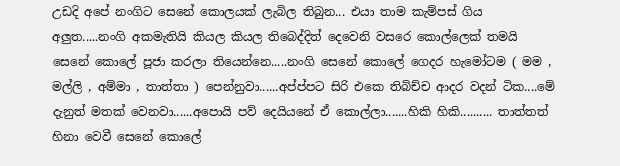උඩදි අපේ නංගිට සෙනේ කොලයක් ලැබිල තිබුන... එයා තාම කැම්පස් ගිය අලුත.....නංගි අකමැතියි කියල කියල තිබෙද්දිත් දෙවෙනි වසරෙ කොල්ලෙක් තමයි සෙනේ කොලේ පූජා කරලා තියෙන්නෙ.....නංගි සෙනේ කොලේ ගෙදර හැමෝටම ( මම , මල්ලි , අම්මා , තාත්තා ) පෙන්නුවා......අප්ප්පට සිරි එකෙ තිබිච්ච ආදර වදන් ටික....මේ දැනුත් මතක් වෙනවා......අපොයි පව් දෙයියනේ ඒ කොල්ලා.......හිකි හිකි.......... තාත්තත් හිනා වෙවී සෙනේ කොලේ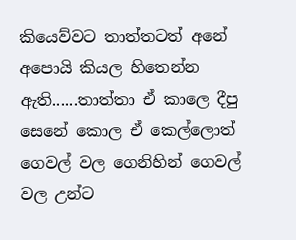කියෙව්වට තාත්තටත් අනේ අපොයි කියල හිතෙන්න ඇති......තාත්තා ඒ කාලෙ දීපු සෙනේ කොල ඒ කෙල්ලොත් ගෙවල් වල ගෙනිහින් ගෙවල් වල උන්ට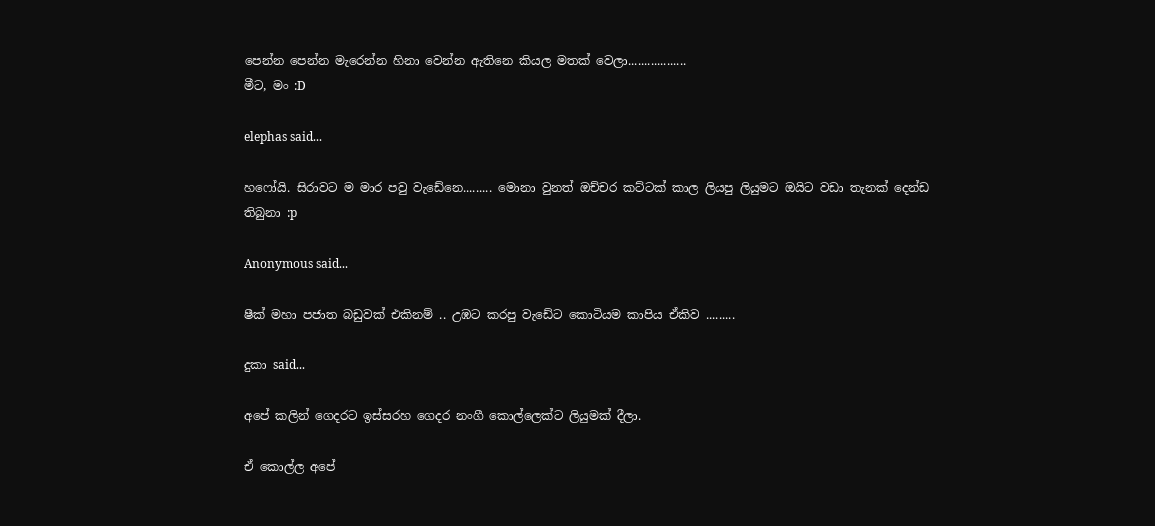පෙන්න පෙන්න මැරෙන්න හිනා වෙන්න ඇතිනෙ කියල මතක් වෙලා..................
මීට, මං :D

elephas said...

හෆෝයි. සිරාවට ම මාර පවු වැඩේනෙ......... මොනා වුනත් ඔච්චර කට්ටක් කාල ලියපු ලියුමට ඔයිට වඩා තැනක් දෙන්ඩ තිබුනා :p

Anonymous said...

ෂීක් මහා පජාත බඩුවක් එකිනම් .. උඹට කරපු වැඩේට කොටියම කාපිය ඒකිව .........

දුකා said...

අපේ කලින් ගෙදරට ඉස්සරහ ගෙදර නංගී කොල්ලෙක්ට ලියුමක් දීලා.

ඒ කොල්ල අපේ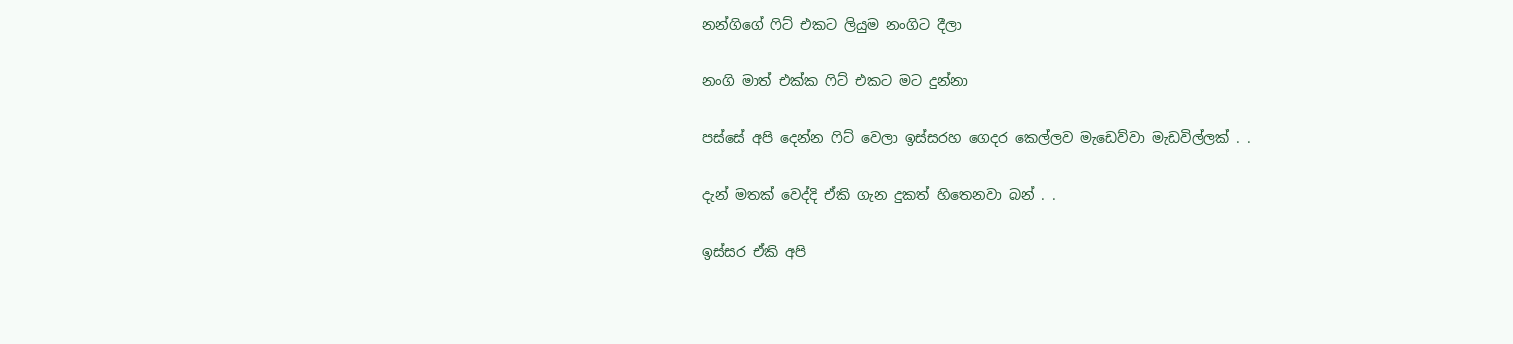නන්ගිගේ ෆිට් එකට ලියුම නංගිට දීලා

නංගි මාත් එක්ක ෆිට් එකට මට දුන්නා

පස්සේ අපි දෙන්න ෆිට් වෙලා ඉස්සරහ ගෙදර කෙල්ලව මැඩෙව්වා මැඩවිල්ලක් . .

දැන් මතක් වෙද්දි ඒකි ගැන දුකත් හිතෙනවා බන් . .

ඉස්සර ඒකි අපි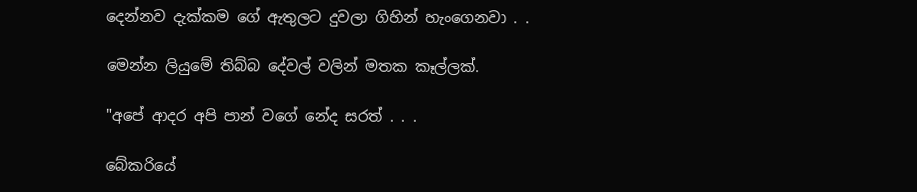දෙන්නව දැක්කම ගේ ඇතුලට දුවලා ගිහින් හැංගෙනවා . .

මෙන්න ලියුමේ තිබ්බ දේවල් වලින් මතක කෑල්ලක්.

"අපේ ආදර අපි පාන් වගේ නේද සරත් . . .

බේකරියේ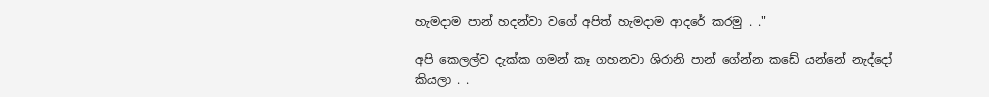හැමදාම පාන් හදන්වා වගේ අපිත් හැමදාම ආදරේ කරමු . ."

අපි කෙලල්ව දැක්ක ගමන් කෑ ගහනවා ශිරානි පාන් ගේන්න කඩේ යන්නේ නැද්දෝ කියලා . .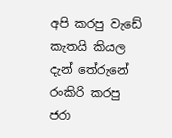අපි කරපු වැඩේ කැතයි කියල දැන් තේරුනේ රංකිරි කරපු ජරා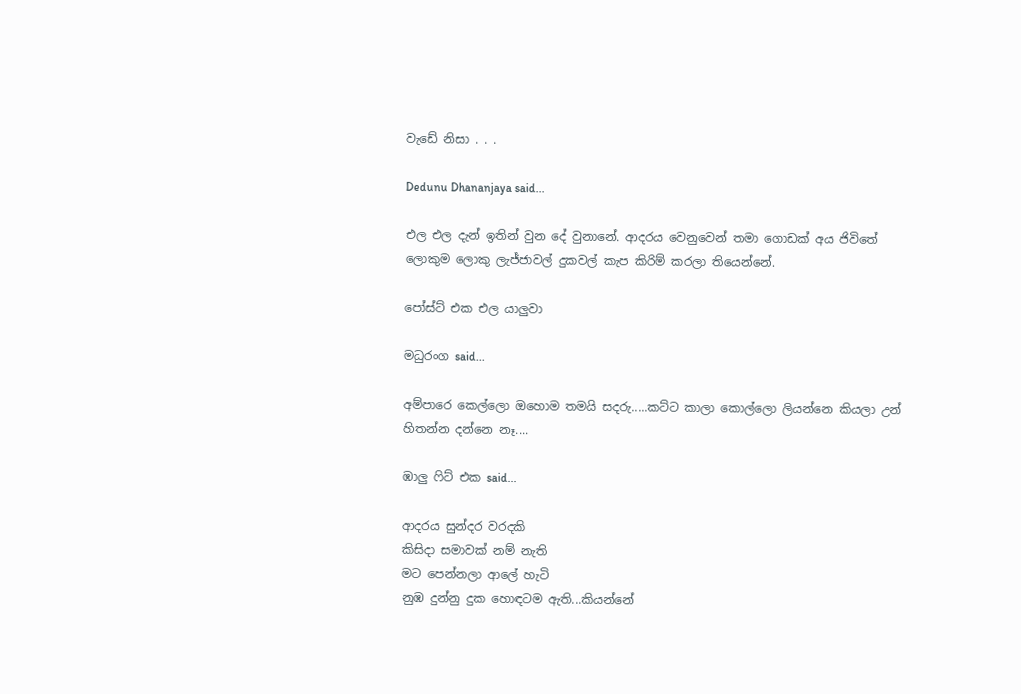වැඩේ නිසා . . .

Dedunu Dhananjaya said...

එල එල දැන් ඉතින් වුන දේ වුනානේ. ආදරය වෙනුවෙන් තමා ගොඩක් අය ජිවිතේ ලොකුම ලොකු ලැජ්ජාවල් දුකවල් කැප කිරිම් කරලා තියෙන්නේ.

පෝස්ට් එක එල ය‍ාලුවා

මධුරංග said...

අම්පාරෙ කෙල්ලො ඔහොම තමයි සදරු.....කට්ට කාලා කොල්ලො ලියන්නෙ කියලා උන් හිතන්න දන්නෙ නෑ....

ඹාලු ෆිට් එක said...

ආදරය සුන්දර වරදකි
කිසිදා සමාවක් නම් නැති
මට පෙන්නලා ආලේ හැටි
නුඹ දුන්නු දුක හොඳටම ඇති...කියන්නේ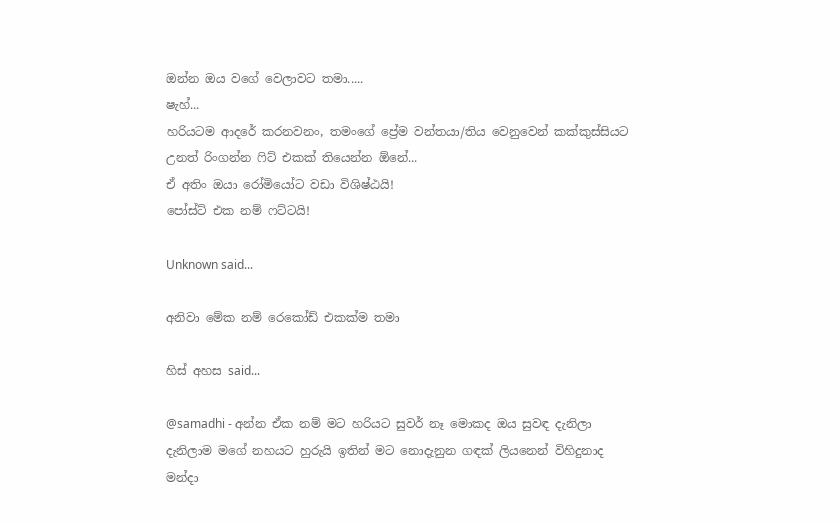ඔන්න ඔය වගේ වෙලාවට තමා.....
ෂැහ්...
හරියටම ආදරේ කරනවනං, තමංගේ ප්‍රේම වන්තයා/තිය වෙනුවෙන් කක්කුස්සියට උනත් රිංගන්න ෆිට් එකක් තියෙන්න ඕනේ...
ඒ අතිං ඔයා රෝමියෝට වඩා විශිෂ්ඨයි!
පෝස්ට් එක නම් ෆට්ටයි!

Unknown said...

අනිවා මේක නම් රෙකෝඩ් එකක්ම තමා

හිස් අහස said...

@samadhi - අන්න ඒක නම් මට හරියට සුවර් නෑ මොකද ඔය සුවඳ දැනිලා දැනිලාම මගේ නහයට හුරුයි ඉතින් මට නොදැනුන ගඳක් ලියනෙන් විහිදුනාද මන්දා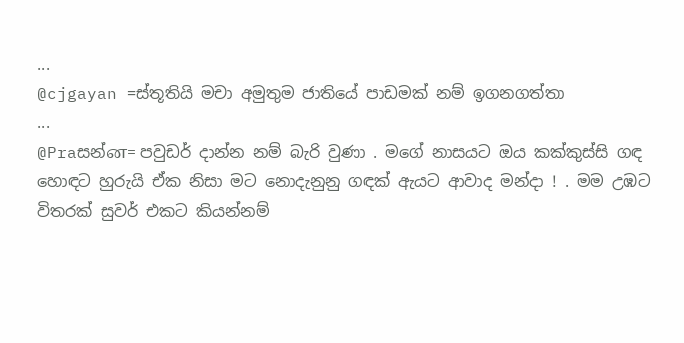...
@cjgayan =ස්තූතියි මචා අමුතුම ජාතියේ පාඩමක් නම් ඉගනගත්තා
...
@Praසන්ன= පවුඩර් දාන්න නම් බැරි වුණා . මගේ නාසයට ඔය කක්කුස්සි ගඳ හොඳට හුරුයි ඒක නිසා මට නොදැනුනු ගඳක් ඇයට ආවාද මන්දා ! . මම උඹට විතරක් සුවර් එකට කියන්නම්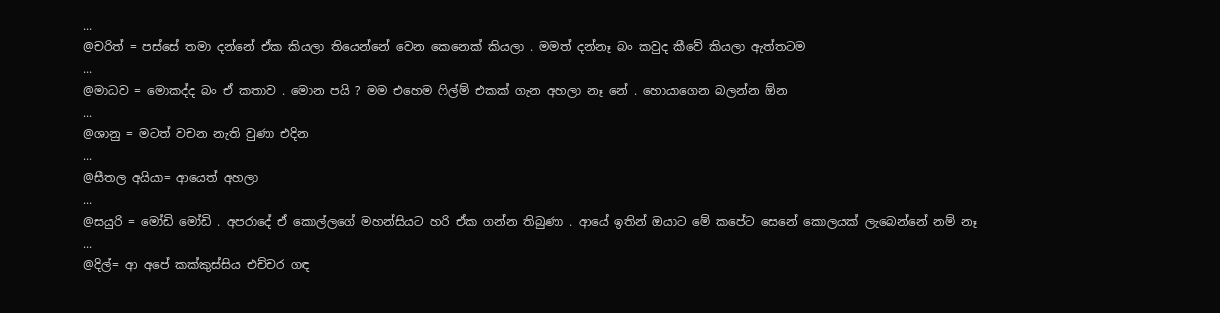...
@චරිත් = පස්සේ තමා දන්නේ ඒක කියලා තියෙන්නේ වෙන කෙනෙක් කියලා . මමත් දන්නෑ බං කවුද කීවේ කියලා ඇත්තටම
...
@මාධව = මොකද්ද බං ඒ කතාව . මොන පයි ? මම එහෙම ෆිල්ම් එකක් ගැන අහලා නෑ නේ . හොයාගෙන බලන්න ඕන
...
@ශානු = මටත් වචන නැති වුණා එදින
...
@සීතල අයියා= ආයෙත් අහලා
...
@සයුරි = මෝඩි මෝඩි . අපරාදේ ඒ කොල්ලගේ මහන්සියට හරි ඒක ගන්න තිබුණා . ආයේ ඉතින් ඔයාට මේ කපේට සෙනේ කොලයක් ලැබෙන්නේ නම් නෑ
...
@දිල්= ආ අපේ කක්කුස්සිය එච්චර ගඳ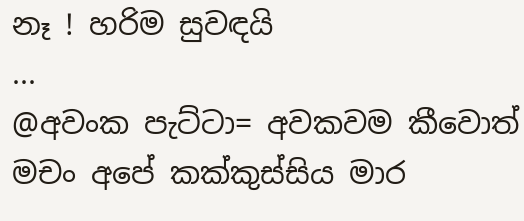නෑ ! හරිම සුවඳයි
...
@අවංක පැට්ටා= අවකවම කීවොත් මචං අපේ කක්කුස්සිය මාර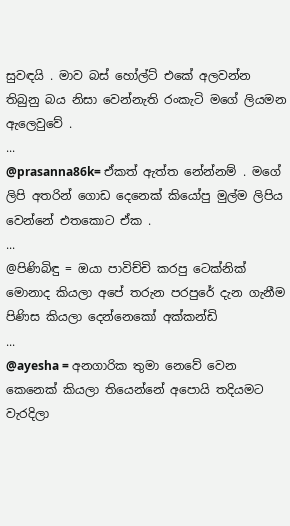සුවඳයි . මාව බස් හෝල්ට් එකේ අලවන්න තිබුනු බය නිසා වෙන්නැති රංකැටි මගේ ලියමන ඇලෙවුවේ .
...
@prasanna86k= ඒකත් ඇත්ත නේන්නම් . මගේ ලිපි අතරින් ගොඩ දෙනෙක් කියෝපු මුල්ම ලිපිය වෙන්නේ එතකොට ඒක .
...
@පිණිබිඳු = ඔයා පාවිච්චි කරපු ටෙක්නික් මොනාද කියලා අපේ තරුන පරපුරේ දැන ගැනීම පිණිස කියලා දෙන්නෙකෝ අක්කන්ඩි
...
@ayesha = අනගාරික තුමා නෙවේ වෙන කෙනෙක් කියලා තියෙන්නේ අපොයි තදියමට වැරදිලා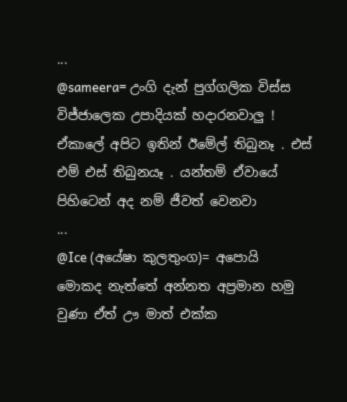...
@sameera= උංගි දැන් පුග්ගලික විස්ස විජ්ජාලෙක උපාදියක් හදාරනවාලු ! ඒකාලේ අපිට ඉතින් ඊමේල් තිබුනෑ . එස් එම් එස් තිබුනයෑ . යන්තම් ඒවායේ පිහිටෙන් අද නම් ජීවත් වෙනවා
...
@Ice (අයේෂා කුලතුංග)= අපොයි මොකද නැත්තේ අන්නත අප්‍රමාන හමු වුණා ඒත් ඌ මාත් එක්ක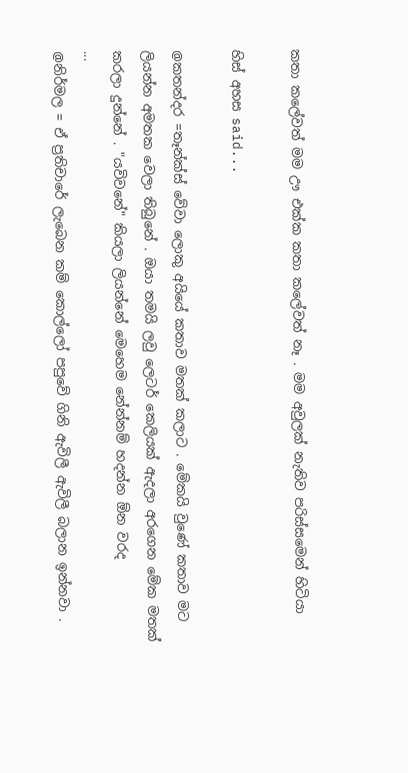කතා කලේවත් මම ඌ එක්ක කතා කලේවත් නෑ . මම අවුලක් නැතිව පරිස්සමෙන් හිටියා

හිස් අහස said...

@කතන්දර =තෑන්ක්ස් වේවා ලොකු අයියේ කතාව මතක් කලාට . මේකයි වුණේ කතාව මට ලියන්න අමතක වෙලා තිබුනේ . ඔයා තමයි ලවු ලෙටර් කෙලියක් ඇදලා අරගෙන මේක මතක් කරලා දුන්නේ . "යවිවනේ" කියලා ලියන්නේ මෙහෙම නේන්නම් හදන්න ඕන වරද
...
@නිර්මල = ඒ ප්‍රතිචාරේ ලැබෙන කම් කොල්ලෝ පපුවේ ගිනි ඇවිලී ඇවිලී බලාන ඉන්නවා .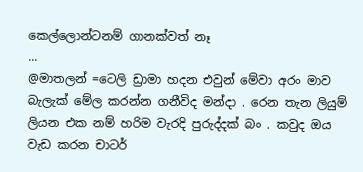කෙල්ලොන්ටනම් ගානක්වත් නෑ
...
@මාතලන් =ටෙලි ඩ්‍රාමා හදන එවුන් මේවා අරං මාව බැලැක් මේල කරන්න ගනීවිද මන්දා . රෙන තැන ලියුම් ලියන එක නම් හරිම වැරදි පුරුද්දක් බං . කවුද ඔය වැඩ කරන චාටර්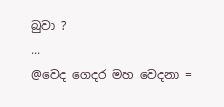බුවා ?
...
@වෙද ගෙදර මහ වෙදනා =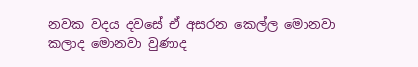නවක වදය දවසේ ඒ අසරන කෙල්ල මොනවා කලාද මොනවා වුණාද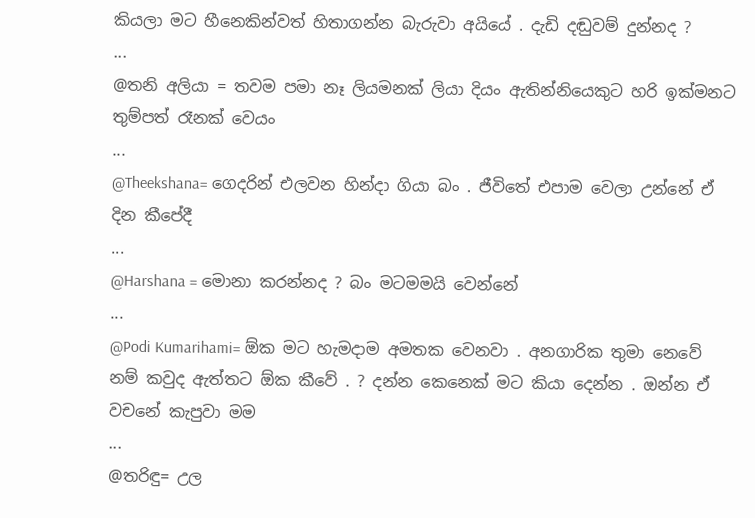කියලා මට හීනෙකින්වත් හිතාගන්න බැරුවා අයියේ . දැඩි දඬුවම් දුන්නද ?
...
@තනි අලියා = තවම පමා නෑ ලියමනක් ලියා දියං ඇතින්නියෙකුට හරි ඉක්මනට තුම්පත් රෑනක් වෙයං
...
@Theekshana= ගෙදරින් එලවන හින්දා ගියා බං . ජීවිතේ එපාම වෙලා උන්නේ ඒ දින කීපේදී
...
@Harshana = මොනා කරන්නද ? බං මටමමයි වෙන්නේ
...
@Podi Kumarihami= ඕක මට හැමදාම අමතක වෙනවා . අනගාරික තුමා නෙවේ නම් කවුද ඇත්තට ඕක කීවේ . ? දන්න කෙනෙක් මට කියා දෙන්න . ඔන්න ඒ වචනේ කැපුවා මම
...
@තරිඳු= උල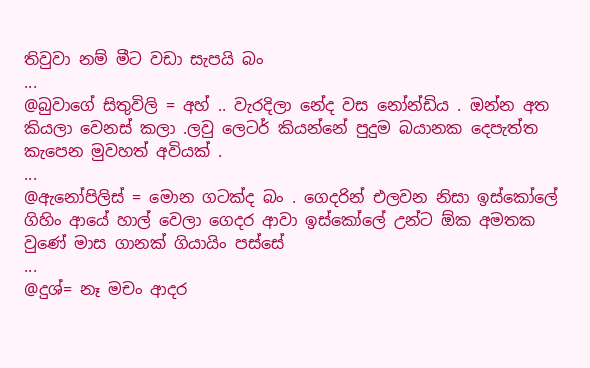තිවුවා නම් මීට වඩා සැපයි බං
...
@බුවාගේ සිතුවිලි = අහ් .. වැරදිලා නේද වස නෝන්ඩිය . ඔන්න අත කියලා වෙනස් කලා .ලවු ලෙටර් කියන්නේ පුදුම බයානක දෙපැත්ත කැපෙන මුවහත් අවියක් .
...
@ඇනෝපිලිස් = මොන ගටක්ද බං . ගෙදරින් එලවන නිසා ඉස්කෝලේ ගිහිං ආයේ හාල් වෙලා ගෙදර ආවා ඉස්කෝලේ උන්ට ඕක අමතක වුණේ මාස ගානක් ගියායිං පස්සේ
...
@දුශ්= නෑ මචං ආදර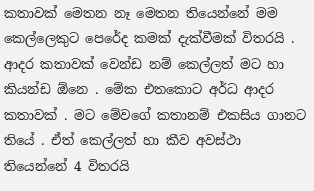කතාවක් මෙතන නෑ මෙතන තියෙන්නේ මම කෙල්ලෙකුට පෙරේද කමක් දැක්වීමක් විතරයි . ආදර කතාවක් වෙන්ඩ නම් කෙල්ලත් මට හා කියන්ඩ ඕනෙ . මේක එතකොට අර්ධ ආදර කතාවක් . මට මේවගේ කතානම් එකසිය ගානට තියේ . ඒත් කෙල්ලත් හා කීව අවස්ථා තියෙන්නේ 4 විතරයි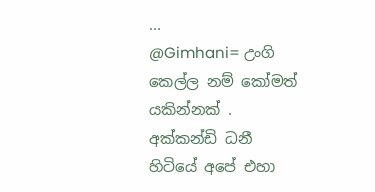...
@Gimhani= උංගි කෙල්ල නම් කෝමත් යකින්නක් . අක්කන්ඩි ධනී හිටියේ අපේ එහා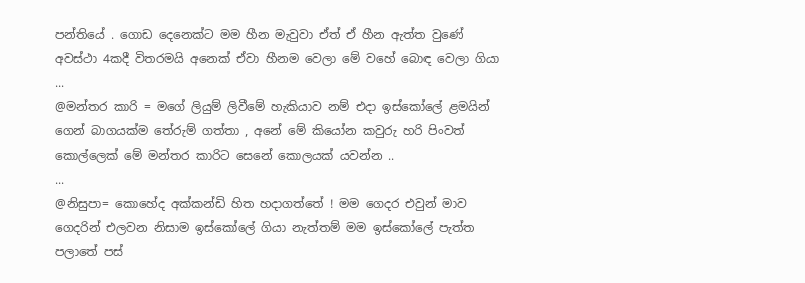පන්තියේ . ගොඩ දෙනෙක්ට මම හීන මැවුවා ඒත් ඒ හීන ඇත්ත වුණේ අවස්ථා 4කදී විතරමයි අනෙක් ඒවා හීනම වෙලා මේ වහේ බොඳ වෙලා ගියා
...
@මන්තර කාරි = මගේ ලියුම් ලිවීමේ හැකියාව නම් එදා ඉස්කෝලේ ළමයින් ගෙන් බාගයක්ම තේරුම් ගත්තා , අනේ මේ කියෝන කවුරු හරි පිංවත් කොල්ලෙක් මේ මන්තර කාරිට සෙනේ කොලයක් යවන්න ..
...
@නිසුපා= කොහේද අක්කන්ඩි හිත හදාගත්තේ ! මම ගෙදර එවුන් මාව ගෙදරින් එලවන නිසාම ඉස්කෝලේ ගියා නැත්තම් මම ඉස්කෝලේ පැත්ත පලාතේ පස්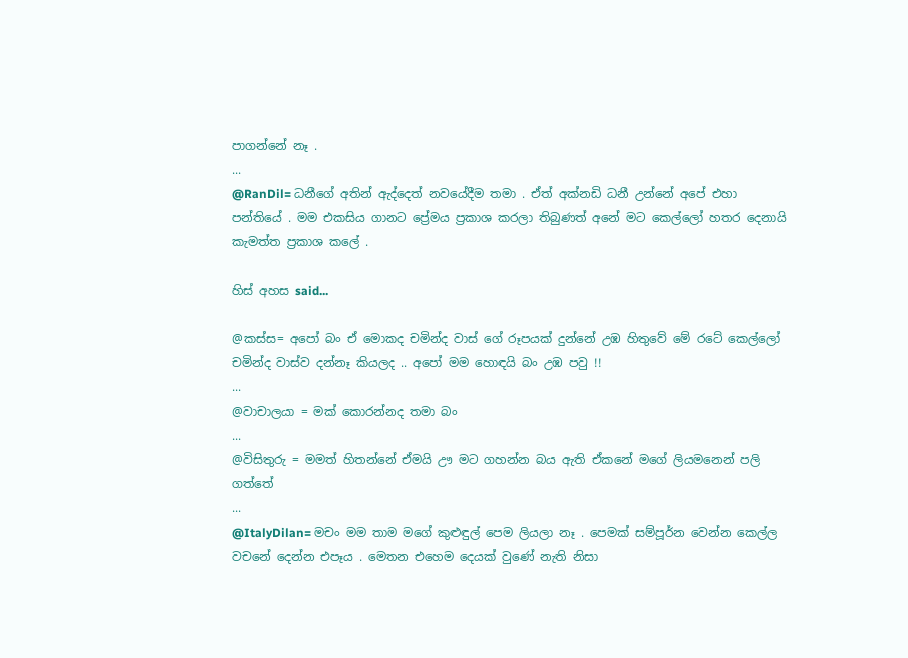පාගන්නේ නෑ .
...
@RanDil= ධනීගේ අතින් ඇද්දෙත් නවයේදීම තමා . ඒත් අක්නඩි ධනී උන්නේ අපේ එහා පන්තියේ . මම එකසිය ගානට ප්‍රේමය ප්‍රකාශ කරලා තිබුණත් අනේ මට කෙල්ලෝ හතර දෙනායි කැමත්ත ප්‍රකාශ කලේ .

හිස් අහස said...

@කස්ස= අපෝ බං ඒ මොකද චමින්ද වාස් ගේ රූපයක් දුන්නේ උඹ හිතුවේ මේ රටේ කෙල්ලෝ චමින්ද වාස්ව දන්නෑ කියලද .. අපෝ මම හොඳයි බං උඹ පවු !!
...
@වාචාලයා = මක් කොරන්නද තමා බං
...
@විසිතුරු = මමත් හිතන්නේ ඒමයි ඌ මට ගහන්න බය ඇති ඒකනේ මගේ ලියමනෙන් පලි ගත්තේ
...
@ItalyDilan= මචං මම තාම මගේ කුළුඳුල් පෙම ලියලා නෑ . පෙමක් සම්පූර්න වෙන්න කෙල්ල වචනේ දෙන්න එපෑය . මෙතන එහෙම දෙයක් වුණේ නැති නිසා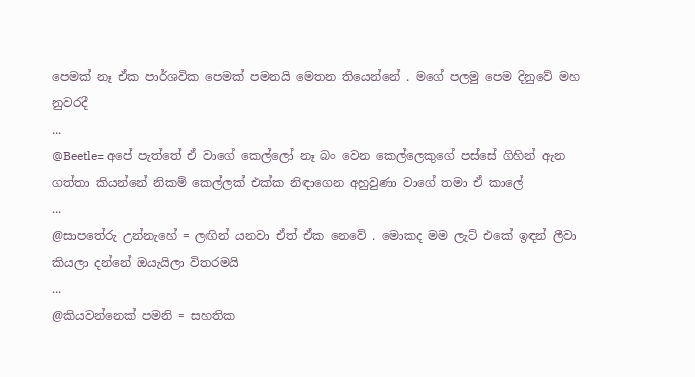පෙමක් නෑ ඒක පාර්ශවික පෙමක් පමනයි මෙතන තියෙන්නේ . මගේ පලමු පෙම දිනුවේ මහ නුවරදී
...
@Beetle= අපේ පැත්තේ ඒ වාගේ කෙල්ලෝ නෑ බං වෙන කෙල්ලෙකුගේ පස්සේ ගිහින් ඇන ගත්තා කියන්නේ නිකම් කෙල්ලක් එක්ක නිඳාගෙන අහුවුණා වාගේ තමා ඒ කාලේ
...
@සාපතේරු උන්නැහේ = ලඟින් යනවා ඒත් ඒක නෙවේ . මොකද මම ලැට් එකේ ඉඳන් ලීවා කියලා දන්නේ ඔයැයිලා විතරමයි
...
@කියවන්නෙක් පමනි = සහතික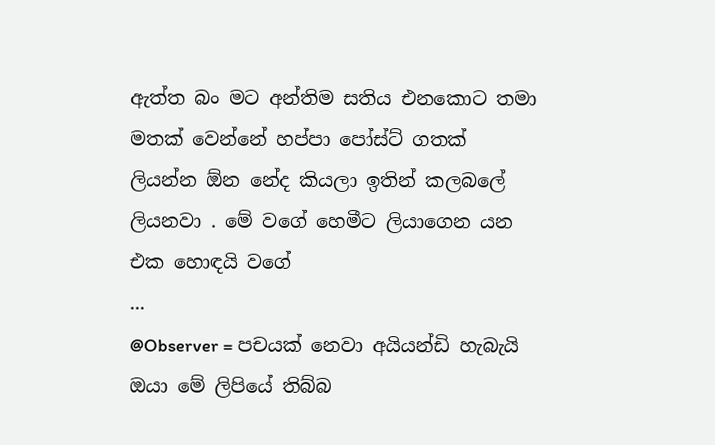ඇත්ත බං මට අන්තිම සතිය එනකොට තමා මතක් වෙන්නේ හප්පා පෝස්ට් ගතක් ලියන්න ඕන නේද කියලා ඉතින් කලබලේ ලියනවා . මේ වගේ හෙමීට ලියාගෙන යන එක හොඳයි වගේ
...
@Observer = පචයක් නෙවා අයියන්ඩි හැබැයි ඔයා මේ ලිපියේ තිබ්බ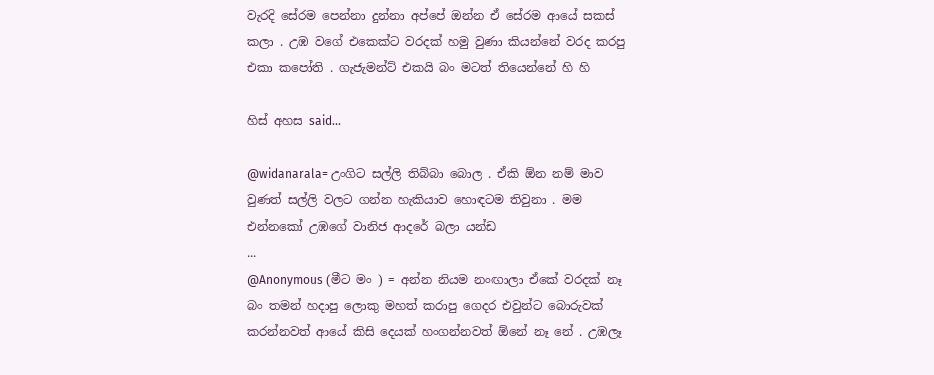වැරදි සේරම පෙන්නා දුන්නා අප්පේ ඔන්න ඒ සේරම ආයේ සකස් කලා . උඹ වගේ එකෙක්ට වරදක් හමු වුණා කියන්නේ වරද කරපු එකා කපෝති . ගැජැමන්ට් එකයි බං මටත් තියෙන්නේ හි හි

හිස් අහස said...

@widanarala= උංගිට සල්ලි තිබ්බා බොල . ඒකි ඕන නම් මාව වුණත් සල්ලි වලට ගන්න හැකියාව හොඳටම තිවුනා . මම එන්නකෝ උඹගේ වානිජ ආදරේ බලා යන්ඩ
...
@Anonymous (මීට මං ) = අන්න නියම නංඟාලා ඒකේ වරදක් නෑ බං තමන් හදාපු ලොකු මහත් කරාපු ගෙදර එවුන්ට බොරුවක් කරන්නවත් ආයේ කිසි දෙයක් හංගන්නවත් ඕනේ නෑ නේ . උඹලෑ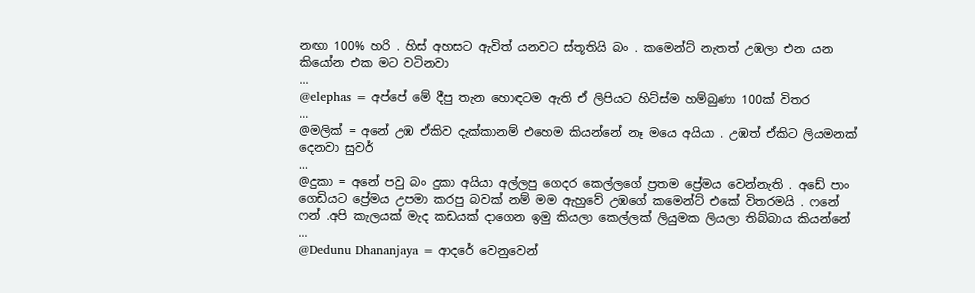නඟා 100% හරි . හිස් අහසට ඇවිත් යනවට ස්තූතියි බං . කමෙන්ට් නැතත් උඹලා එන යන කියෝන එක මට වටිනවා
...
@elephas = අප්පේ මේ දීපු තැන හොඳටම ඇති ඒ ලිපියට හිට්ස්ම හම්බුණා 100ක් විතර
...
@මලික් = අනේ උඹ ඒකිව දැක්කානම් එහෙම කියන්නේ නෑ මයෙ අයියා . උඹත් ඒකිට ලියමනක් දෙනවා සුවර්
...
@දුකා = අනේ පවු බං දුකා අයියා අල්ලපු ගෙදර කෙල්ලගේ ප්‍රතම ප්‍රේමය වෙන්නැති . අඩේ පාං ගෙඩියට ප්‍රේමය උපමා කරපු බවක් නම් මම ඇහුවේ උඹගේ කමෙන්ට් එකේ විතරමයි . ෆනේ ෆන් .අපි කැලයක් මැද කඩයක් දාගෙන ඉමු කියලා කෙල්ලක් ලියුමක ලියලා තිබ්බාය කියන්නේ
...
@Dedunu Dhananjaya = ආදරේ වෙනුවෙන්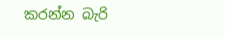කරන්න බැරි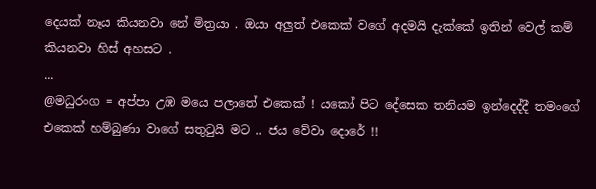දෙයක් නෑය කියනවා නේ මිත්‍රයා . ඔයා අලුත් එකෙක් වගේ අදමයි දැක්කේ ඉතින් වෙල් කම් කියනවා හිස් අහසට .
...
@මධුරංග = අප්පා උඹ මයෙ පලාතේ එකෙක් ! යකෝ පිට දේසෙක තනියම ඉන්දෙද්දී තමංගේ එකෙක් හම්බුණා වාගේ සතුටුයි මට .. ජය වේවා දොරේ !!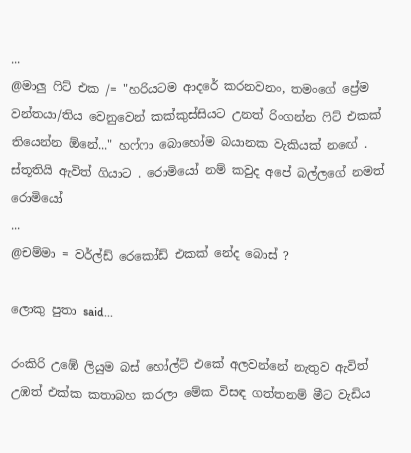...
@මාලු ෆිට් එක /= "හරියටම ආදරේ කරනවනං, තමංගේ ප්‍රේම වන්තයා/තිය වෙනුවෙන් කක්කුස්සියට උනත් රිංගන්න ෆිට් එකක් තියෙන්න ඕනේ..." හෆ්ෆා බොහෝම බයානක වැකියක් නඟේ . ස්තූතියි ඇවිත් ගියාට . රොමියෝ නම් කවුද අපේ බල්ලගේ නමත් රොමියෝ
...
@චම්මා = වර්ල්ඩ් රෙකෝඩ් එකක් නේද බොස් ?

ලොකු පුතා said...

රංකිරි උඹේ ලියුම බස් හෝල්ට් එකේ අලවන්නේ නැතුව ඇවිත් උඹත් එක්ක කතාබහ කරලා මේක විසඳ ගත්තනම් මීට වැඩිය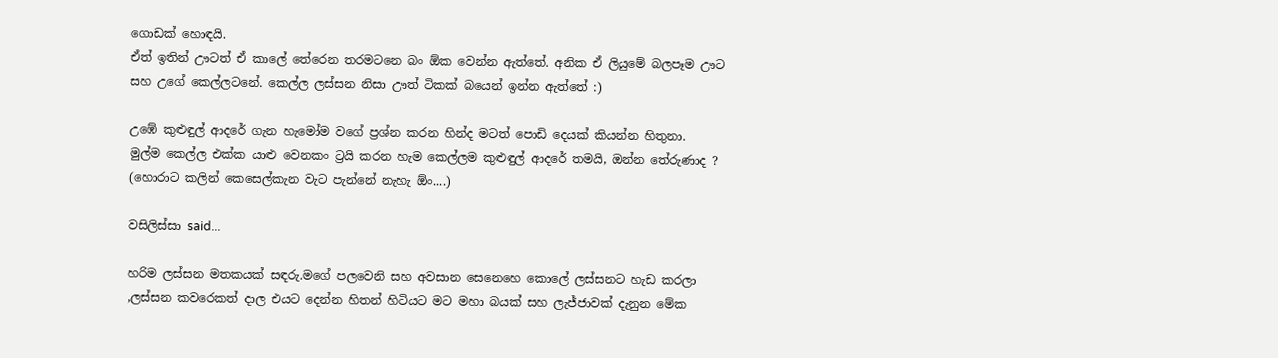ගොඩක් හොඳයි.
ඒත් ඉතින් ඌටත් ඒ කාලේ තේරෙන තරමටනෙ බං ඕක වෙන්න ඇත්තේ. අනික ඒ ලියුමේ බලපෑම ඌට සහ උගේ කෙල්ලටනේ. කෙල්ල ලස්සන නිසා ඌත් ටිකක් බයෙන් ඉන්න ඇත්තේ :)

උඹේ කුළුඳුල් ආදරේ ගැන හැමෝම වගේ ප්‍රශ්න කරන හින්ද මටත් පොඩි දෙයක් කියන්න හිතුනා.
මුල්ම කෙල්ල එක්ක යාළු වෙනකං ට්‍රයි කරන හැම කෙල්ලම කුළුඳුල් ආදරේ තමයි, ඔන්න තේරුණාද ?
(හොරාට කලින් කෙසෙල්කැන වැට පැන්නේ නැහැ ඕං....)

වසිලිස්සා said...

හරිම ලස්සන මතකයක් සඳරු.මගේ පලවෙනි සහ අවසාන සෙනෙහෙ කොලේ ලස්සනට හැඩ කරලා ,ලස්සන කවරෙකත් දාල එයට දෙන්න හිතන් හිටියට මට මහා බයක් සහ ලැජ්ජාවක් දැනුන මේක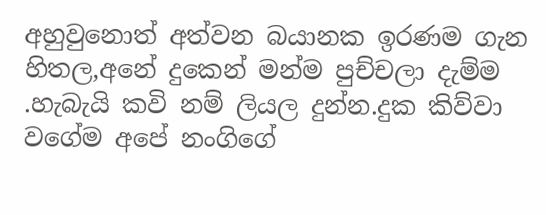අහුවුනොත් අත්වන බයානක ඉරණම ගැන හිතල,අනේ දුකෙන් මන්ම පුච්චලා දැම්ම .හැබැයි කවි නම් ලියල දුන්න.දුක කිව්වා වගේම අපේ නංගිගේ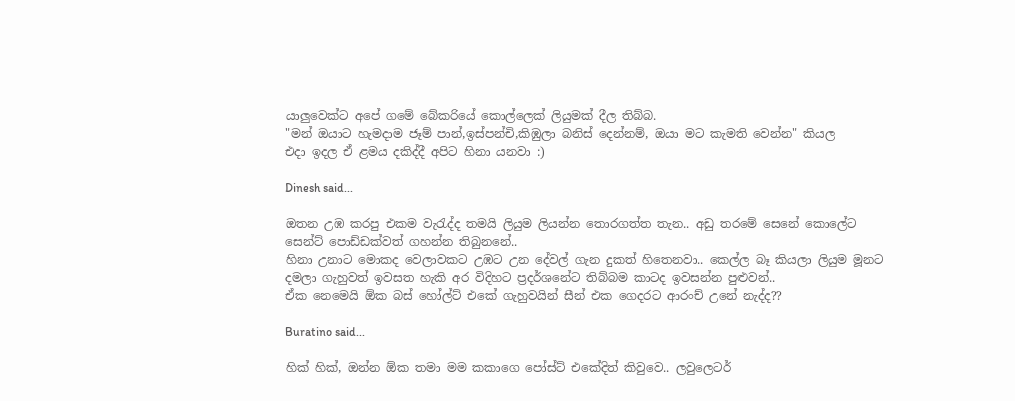යාලුවෙක්ට අපේ ගමේ බේකරියේ කොල්ලෙක් ලියුමක් දීල තිබ්බ.
"මන් ඔයාට හැමදාම ජෑම් පාන්,ඉස්පන්චි,කිඹුලා බනිස් දෙන්නම්, ඔයා මට කැමති වෙන්න" කියල
එදා ඉදල ඒ ළමය දකිද්දී අපිට හිනා යනවා :)

Dinesh said...

ඔතන උඹ කරපු එකම වැරැද්ද තමයි ලියුම ලියන්න තොරගත්ත තැන.. අඩු තරමේ සෙනේ කොලේට සෙන්ට් පොඩ්ඩක්වත් ගහන්න තිබුනනේ..
හිනා උනාට මොකද වෙලාවකට උඹට උන දේවල් ගැන දුකත් හිතෙනවා.. කෙල්ල බෑ කියලා ලියුම මූනට දමලා ගැහුවත් ඉවසත හැකි අර විදිහට ප්‍රදර්ශනේට තිබ්බම කාටද ඉවසන්න පුළුවන්..
ඒක නෙමෙයි ඕක බස් හෝල්ට් එකේ ගැහුවයින් සීන් එක ගෙදරට ආරංච් උනේ නැද්ද??

Buratino said...

හික් හික්, ඔන්න ඕක තමා මම කකාගෙ පෝස්ට් එකේදිත් කිවුවෙ.. ලවුලෙටර්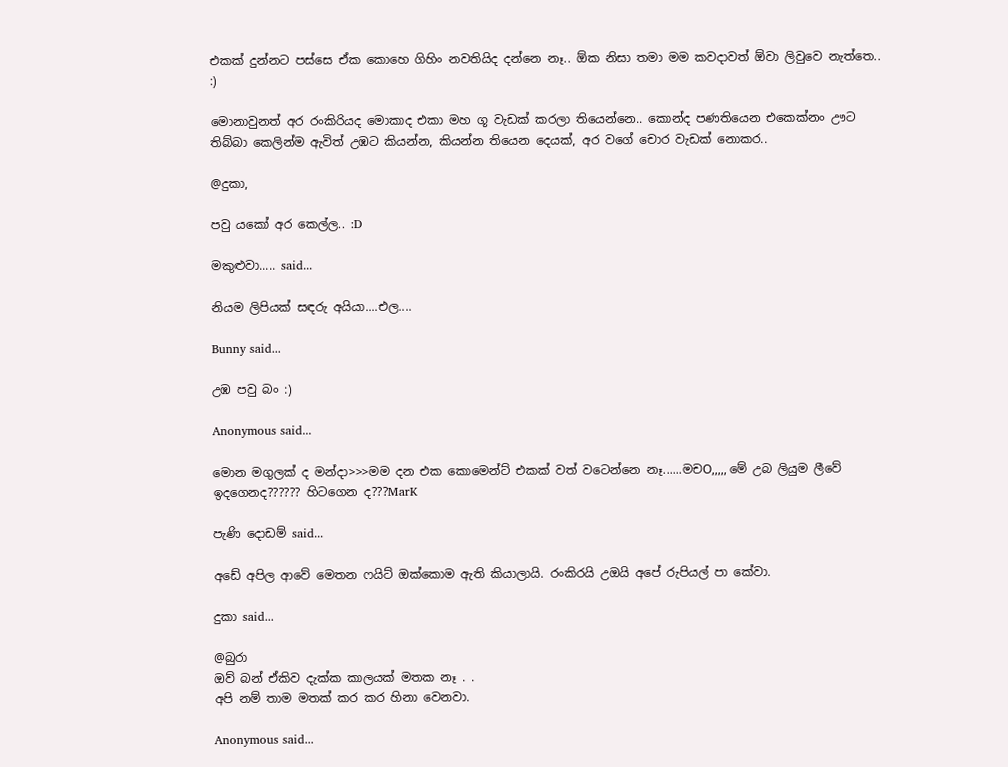එකක් දුන්නට පස්සෙ ඒක කොහෙ ගිහිං නවතියිද දන්නෙ නෑ.. ඕක නිසා තමා මම කවදාවත් ඕවා ලිවුවෙ නැත්තෙ.. :)

මොනාවුනත් අර රංකිරියද මොකාද එකා මහ ගූ වැඩක් කරලා තියෙන්නෙ.. කොන්ද පණතියෙන එකෙක්නං ඌට තිබ්බා කෙලින්ම ඇවිත් උඹට කියන්න, කියන්න තියෙන දෙයක්, අර වගේ චොර වැඩක් නොකර..

@දුකා,

පවු යකෝ අර කෙල්ල.. :D

මකුළුවා..... said...

නියම ලිපියක් සඳරු අයියා....එල....

Bunny said...

උඹ පවු බං :)

Anonymous said...

මොන මගුලක් ද මන්දා>>>මම දන එක කොමෙන්ට් එකක් වත් වටෙන්නෙ නෑ......මචO,,,,, මේ උබ ලියුම ලීවේ ඉදගෙනද?????? හිටගෙන ද???MarK

පැණි දොඩම් said...

අඩේ අපිල ආවේ මෙතන ෆයිට් ඔක්කොම ඇති කියාලායි. රංකිරයි උඔයි අපේ රුපියල් පා කේවා.

දුකා said...

@බුරා
ඔව් බන් ඒකිව දැක්ක කාලයක් මතක නෑ . .
අපි නම් තාම මතක් කර කර හිනා වෙනවා.

Anonymous said...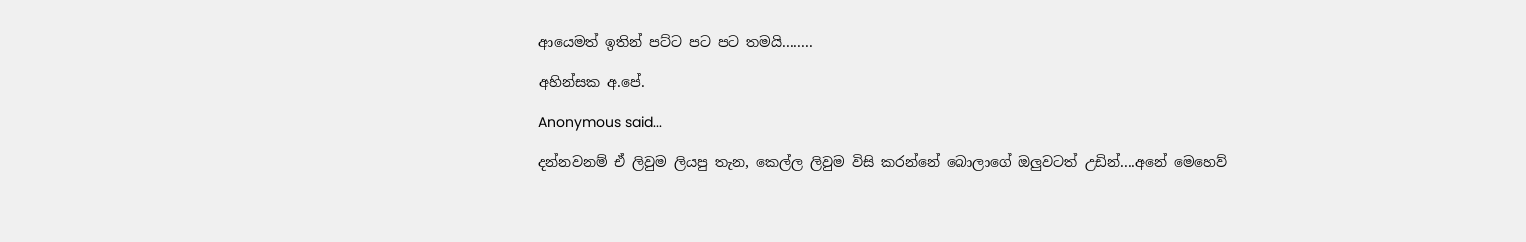ආයෙමත් ඉතින් පට්ට පට පට තමයි........

අහින්සක අ.පේ.

Anonymous said...

දන්නවනම් ඒ ලිවුම ලියපු තැන, කෙල්ල ලිවුම විසි කරන්නේ බොලාගේ ඔලුවටත් උඩින්....අනේ මෙහෙව්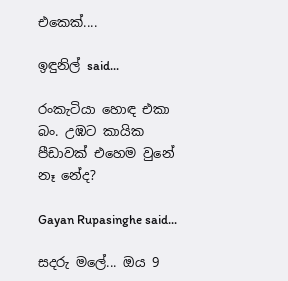එකෙක්....

ඉඳුනිල් said...

රංකැටියා හොඳ එකා බං. උඹට කායික පීඩාවක් එහෙම වුනේ නෑ නේද?

Gayan Rupasinghe said...

සදරු මලේ... ඔය 9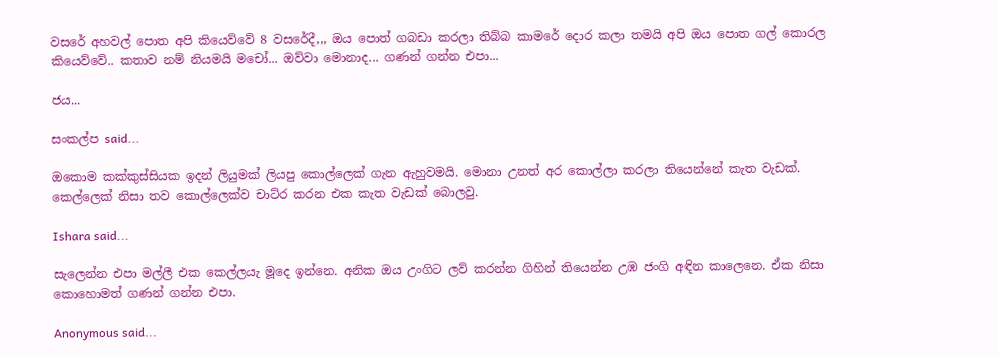වසරේ අහවල් පොත අපි කියෙව්වේ 8 වසරේදී,,, ඔය පොත් ගබඩා කරලා තිබ්බ කාමරේ දොර කලා තමයි අපි ඔය පොත ගල් කොරල කියෙව්වේ.. කතාව නම් නියමයි මචෝ... ඔව්වා මොනාද... ගණන් ගන්න එපා...

ජය...

සංකල්ප said...

ඔකොම කක්කුස්සියක ඉදන් ලියුමක් ලියපු කොල්ලෙක් ගැන ඇහුවමයි. මොනා උනත් අර කොල්ලා කරලා තියෙන්නේ කැත වැඩක්. කෙල්ලෙක් නිසා තව කොල්ලෙක්ව චාට්ර කරන එක කැත වැඩක් බොලවු.

Ishara said...

සැලෙන්න එපා මල්ලී එක කෙල්ලයැ මූදෙ ඉන්නෙ. අනික ඔය උංගිට ලව් කරන්න ගිහින් තියෙන්න උඹ ජංගි අඳින කාලෙනෙ. ඒක නිසා කොහොමත් ගණන් ගන්න එපා.

Anonymous said...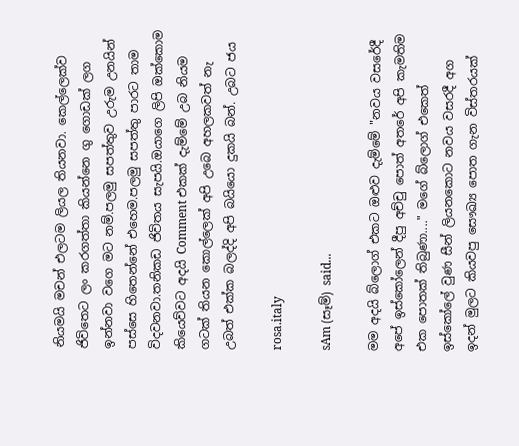නියමයි මචන් එලටම ලියල තියනවා. කෙල්ලෙක්ව ජිවිතෙට ලං කරගත්තා කියන්නෙ ගු ගොඩක් ලග ඉන්නවා වගෙ මට නම්.පලමු සපත්තුව උරුම උනයින් පස්සෙ හිතෙන්නේ එහෙම.පලමු සපත්තු පාරට තාම විදවනවා.තනිකඩ ජිවිතය සැපයි.ඔයාගෙ ලිපි ඔක්කොම කියෙව්වට අදයි Comment එකක් දැම්මේ උබ නියම ගටක් තියන කොල්ලෙක් අපි උබෙ අහලකවත් නැ උබත් එක්ක බලද්දි අපි බයියො දුකයි බන්. උබට ජය

rosa.italy

sAm (සෑම්) said...

මම අදයි බ්ලොග් එකට ඔළුව දැම්මේ "නවය වසරේදී අපේ ඉස්කෝලෙන් දීපු අච්චු පොත් අතරේ අපි කැමතිම එක පොතක් තිබුණා...." මගේ ‍බ්ලොග් එකෙත් ඉස්කෝලේ වුණ සීන් ලියනකොට නවය වසරදී අග ඉදන් මුලට කියවපු සෞඛ්‍ය පොත ගැන විස්තරයක්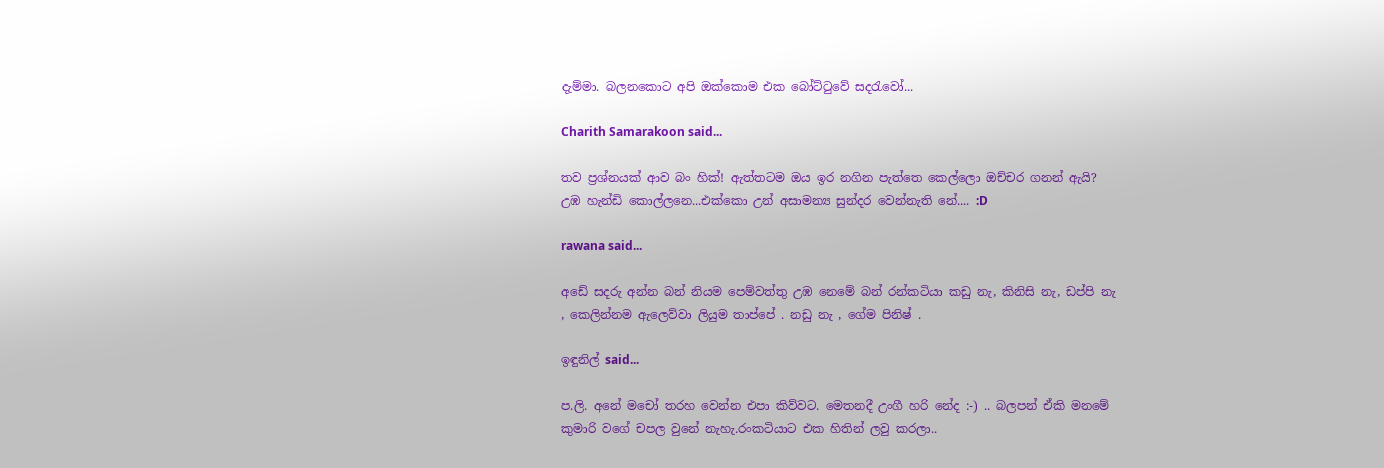දැම්මා. බලනකොට අ‍පි ඔක්කොම එක බෝට්ටුවේ සදරැවෝ...

Charith Samarakoon said...

තව ප්‍රශ්නයක් ආව බං හික්! ඇත්තටම ඔය ඉර නගින පැත්තෙ කෙල්ලො ඔච්චර ගනන් ඇයි? උඹ හැන්ඩි කොල්ලනෙ...එක්කො උන් අසාමන්‍ය සුන්දර වෙන්නැති නේ.... :D

rawana said...

අඩේ සදරු අන්න බන් නියම පෙම්වත්තු උඹ නෙමේ බන් රන්කටියා කඩු නැ, කිනිසි නැ, ඩප්පි නැ , කෙලින්නම ඇලෙව්වා ලියුම තාප්පේ . නඩු නැ , ගේම පිනිෂ් .

ඉඳුනිල් said...

ප.ලි. අනේ මචෝ තරහ වෙන්න එපා කිව්වට. මෙතනදී උංගී හරි නේද :-) .. බලපන් ඒකි මනමේ කුමාරි වගේ චපල වුනේ නැහැ.රංකටියාට එක හිතින් ලවු කරලා..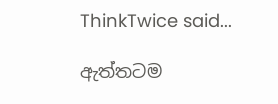ThinkTwice said...

ඇත්තටම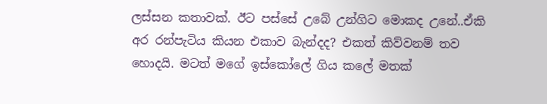ලස්සන කතාවක්. ඊට පස්සේ උබේ උන්ගිට මොකද උනේ..ඒකි අර රන්පැටිය කියන එකාව බැන්දද? එකත් කිව්වනම් තව හොදයි. මටත් මගේ ඉස්කෝලේ ගිය කලේ මතක්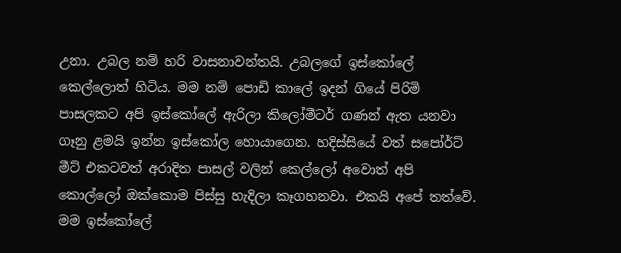උනා. උබල නම් හරි වාසනාවන්තයි. උබලගේ ඉස්කෝලේ කෙල්ලොත් හිටිය. මම නම් පොඩි කාලේ ඉදන් ගියේ පිරිමි පාසලකට අපි ඉස්කෝලේ ඇරිලා කිලෝමීටර් ගණන් ඇත යනවා ගෑනු ළමයි ඉන්න ඉස්කෝල හොයාගෙන. හදිස්සියේ වත් සපෝර්ට් මීට් එකටවත් අරාදිත පාසල් වලින් කෙල්ලෝ අවොත් අපි කොල්ලෝ ඔක්කොම පිස්සු හැදිලා කෑගහනවා. එකයි අපේ තත්වේ.
මම ඉස්කෝලේ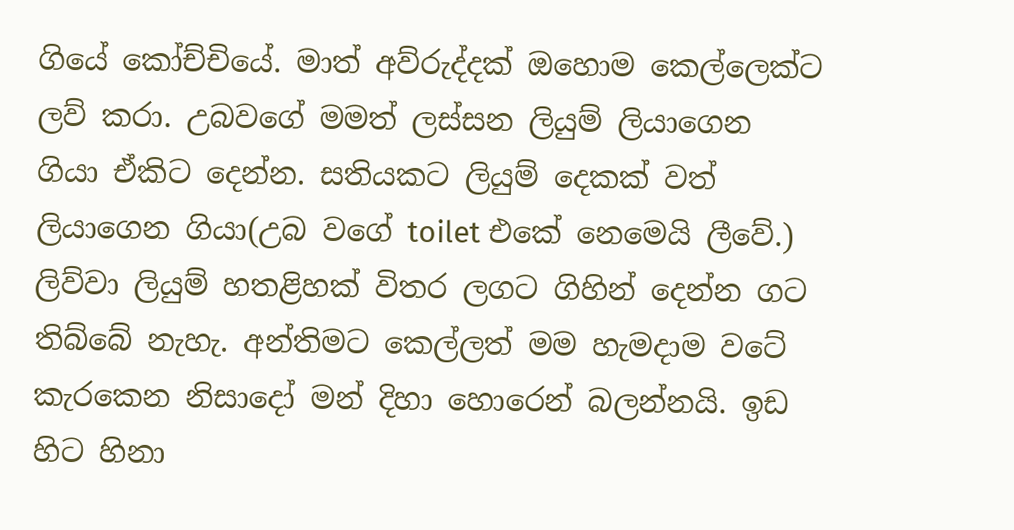ගියේ කෝච්චියේ. මාත් අව්රුද්දක් ඔහොම කෙල්ලෙක්ට ලව් කරා. උබවගේ මමත් ලස්සන ලියුම් ලියාගෙන ගියා ඒකිට දෙන්න. සතියකට ලියුම් දෙකක් වත් ලියාගෙන ගියා(උබ වගේ toilet එකේ නෙමෙයි ලීවේ.) ලිව්වා ලියුම් හතළිහක් විතර ලගට ගිහින් දෙන්න ගට තිබ්බේ නැහැ. අන්තිමට කෙල්ලත් මම හැමදාම වටේ කැරකෙන නිසාදෝ මන් දිහා හොරෙන් බලන්නයි. ඉඩ හිට හිනා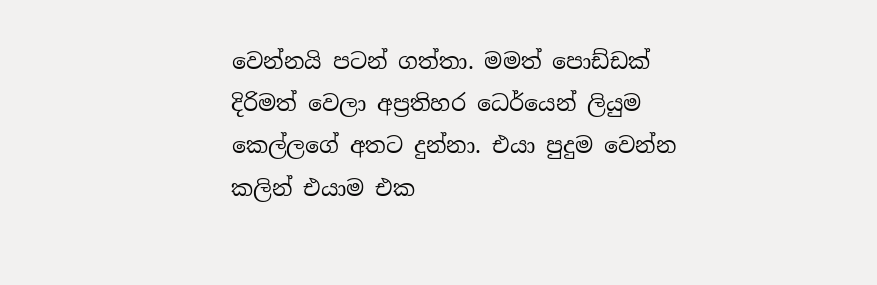වෙන්නයි පටන් ගත්තා. මමත් පොඩ්ඩක් දිරිමත් වෙලා අප්‍රතිහර ධෙර්යෙන් ලියුම කෙල්ලගේ අතට දුන්නා. එයා පුදුම වෙන්න කලින් එයාම එක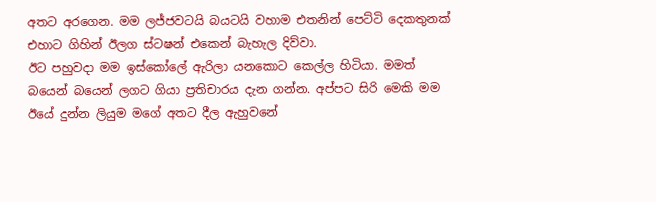අතට අරගෙන. මම ලජ්ජවටයි බයටයි වහාම එතනින් පෙට්ටි දෙකතුනක් එහාට ගිහින් ඊලග ස්ටෂන් එකෙන් බැහැල දිව්වා.
ඊට පහුවදා මම ඉස්කෝලේ ඇරිලා යනකොට කෙල්ල හිටියා. මමත් බයෙන් බයෙන් ලගට ගියා ප්‍රතිචාරය දැන ගන්න. අප්පට සිරි මෙකි මම ඊයේ දුන්න ලියුම මගේ අතට දීල ඇහුවනේ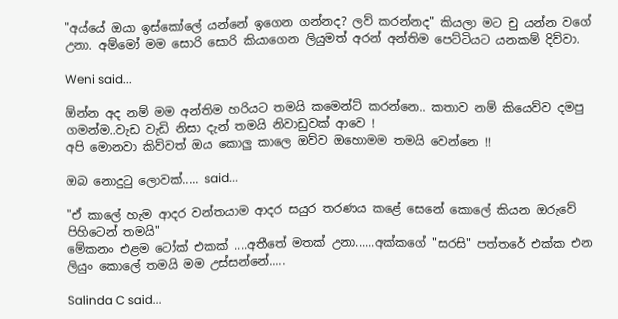"අය්යේ ඔයා ඉස්කෝලේ යන්නේ ඉගෙන ගන්නද? ලව් කරන්නද" කියලා මට චු යන්න වගේ උනා. අම්මෝ මම සොරි සොරි කියාගෙන ලියුමත් අරන් අන්තිම පෙට්ටියට යනකම් දිව්වා.

Weni said...

ඕන්න අද නම් මම අන්තිම හරියට තමයි කමෙන්ට් කරන්නෙ.. කතාව නම් කියෙව්ව දමපු ගමන්ම..වැඩ වැඩි නිසා දැන් තමයි නිවාඩුවක් ආවෙ !
අපි මොනවා කිව්වත් ඔය කොලු කාලෙ ඔව්ව ඔහොමම තමයි වෙන්නෙ !!

ඔබ නොදු‍ටු ලොවක්..... said...

"ඒ කාලේ හැම ආදර වන්තයාම ආදර සයුර තරණය කළේ සෙනේ කොලේ කියන ඔරුවේ පිහිටෙන් තමයි"
මේකනං එළම ටෝක් එකක් ....අතීතේ මතක් උනා......අක්කගේ "සරසි" පත්තරේ එක්ක එන ලියුං කොලේ තමයි මම උස්සන්නේ.....

Salinda C said...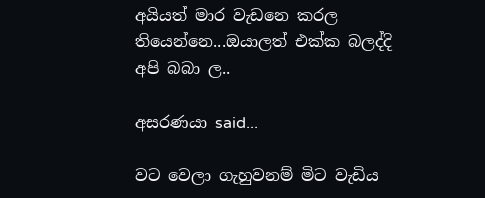අයියත් මාර වැඩනෙ කරල තියෙන්නෙ...ඔයාලත් එක්ක බලද්දි අපි බබා ල..

අසරණයා said...

වට වෙලා ගැහුවනම් මිට වැඩිය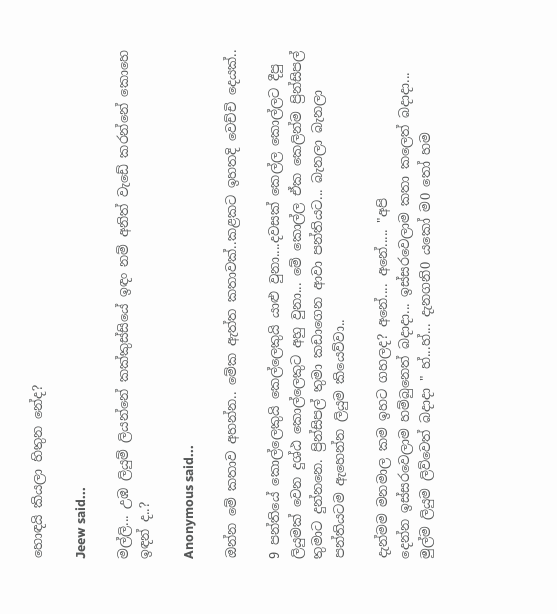හොඳයි කියලා හිතුන නේද?

Jeew said...

මල්ලි... උඹ ලියුම් ලියන්නේ කක්කුස්සියේ ඉඳං නම් අනිත් වැඩේ කරන්නේ කොහෙ ඉඳන් ද..?

Anonymous said...

ඔන්න මේ කතාව අහන්න.. මේක ඇත්ත කතාවක්..කළකට ඉහතදි වෙච්චි දෙයක්..

9 පන්තියේ කොල්ලෙකුයි කෙල්ලෙකුයි යාළු වුනා....දවසක් කෙල්ල කොල්ලට දීපු ලියුමක් වෙන දුශ්ඨ කොල්ලෙකුට අහු වුනා... මේ කොල්ල ඒක කෙලින්ම ප්‍රින්සිපල් තුමාට දුන්නනෙ. ප්‍රින්සිපල් තුමා කඩාගෙන ආවා පන්තියට... බැනලා බැනලා පන්තියටම ඇහෙන්න ලියුම කියෙව්වා..

දැන්මම මනමාල කම ඉහට ගහලද? අනේ.... අනේ..... "අපි
දෙන්න ඉස්සරවෙලාම හම්බුනෙත් බදාදා... ඉස්සරවෙලාම කතා කලෙත් බදාදා... මුල්ම ලියුම ලිව්වෙත් බදාදා " හ්...හ්... දැනගනි0 යකෝ ම0 තෝ හම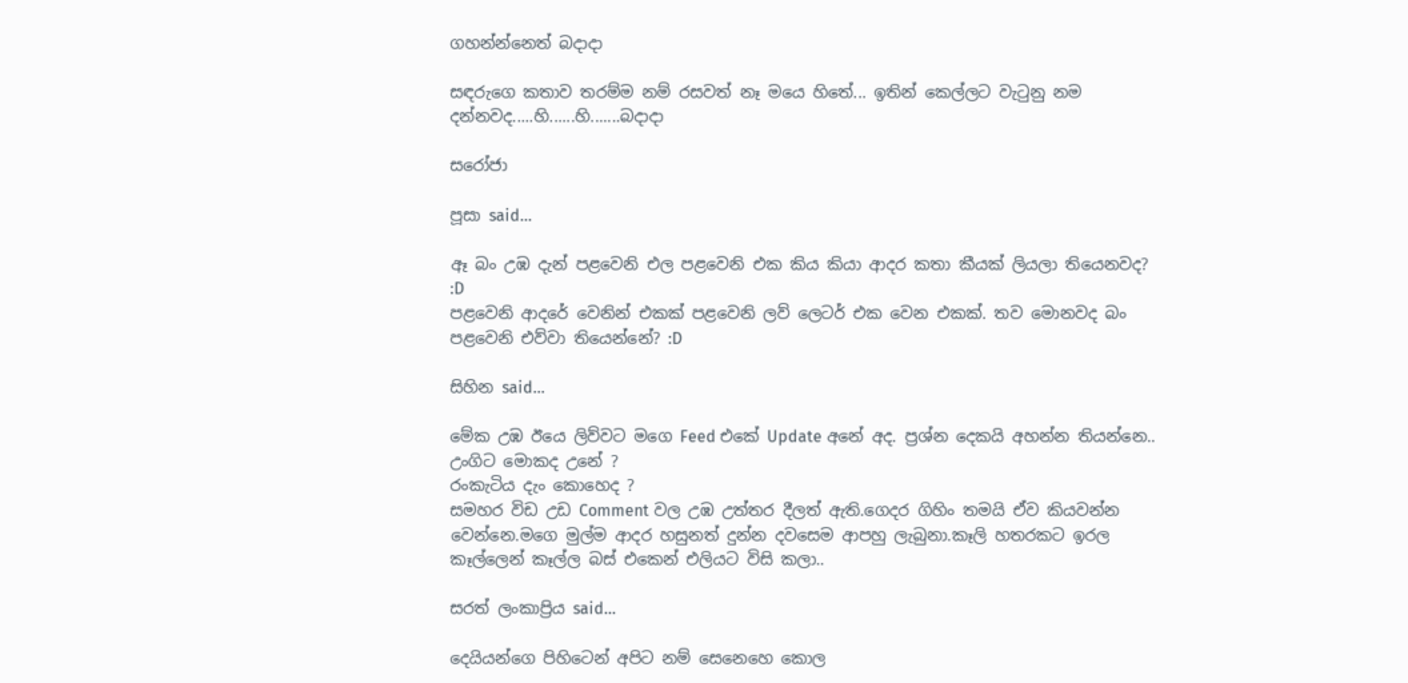ගහන්න්නෙත් බදාදා

සඳරුගෙ කතාව තරම්ම නම් රසවත් නෑ මයෙ හිතේ... ඉතින් කෙල්ලට වැටුනු නම දන්නවද.....හි......හි.......බදාදා

සරෝජා

පූසා said...

ඈ බං උඹ දැන් පළවෙනි එල පළවෙනි එක කිය කියා ආදර කතා කීයක් ලියලා තියෙනවද? :D
පළවෙනි ආදරේ වෙනින් එකක් පළවෙනි ලව් ලෙටර් එක වෙන එකක්. තව මොනවද බං පළවෙනි එව්වා තියෙන්නේ? :D

සිහින said...

මේක උඹ ඊයෙ ලිව්වට මගෙ Feed එකේ Update අනේ අද. ප්‍රශ්න දෙකයි අහන්න තියන්නෙ..
උංගිට මොකද උනේ ?
රංකැටිය දැං කොහෙද ?
සමහර විඩ උඩ Comment වල උඹ උත්තර දීලත් ඇති.ගෙදර ගිහිං තමයි ඒව කියවන්න වෙන්නෙ.මගෙ මුල්ම ආදර හසුනත් දුන්න දවසෙම ආපහු ලැබුනා.කෑලි හතරකට ඉරල කෑල්ලෙන් කෑල්ල බස් එකෙන් එලියට විසි කලා..

සරත් ලංකාප්‍රිය said...

දෙයියන්ගෙ පිහිටෙන් අපිට නම් සෙනෙහෙ කොල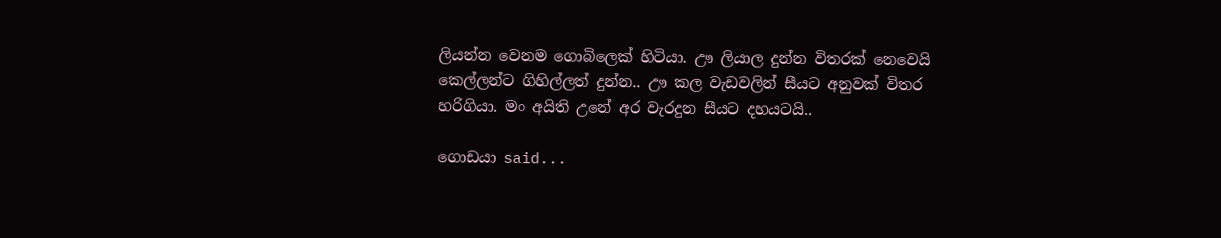ලියන්න වෙනම ගොබිලෙක් හිටියා. ඌ ලියාල දුන්න විතරක් නෙවෙයි කෙල්ලන්ට ගිහිල්ලත් දුන්න.. ඌ කල වැඩවලින් සීයට අනුවක් විතර හරිගියා. මං අයිති උනේ අර වැරදුන සීයට දහයටයි..

ගොඩයා said...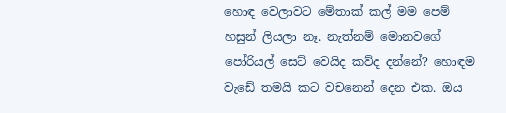හොඳ වෙලාවට මේතාක් කල් මම පෙම් හසුන් ලියලා නෑ. නැත්නම් මොනවගේ පෝරියල් සෙට් වෙයිද කව්ද දන්නේ? හොඳම වැඩේ තමයි කට වචනෙන් දෙන එක. ඔය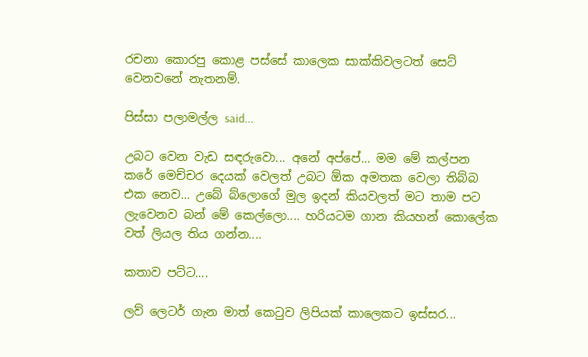රචනා කොරපු කොළ පස්සේ කාලෙක සාක්කිවලටත් සෙට් වෙනවනේ නැතනම්.

පිස්සා පලාමල්ල said...

උබට වෙන වැඩ සඳරුවො... අනේ අප්පේ... මම මේ කල්පන කරේ මෙච්චර දෙයක් වෙලත් උබට ඕක අමතක වෙලා තිබ්බ එක නෙව... උබේ බ්ලොගේ මුල ඉදන් කියවලත් මට තාම පට ලැවෙනව බන් මේ කෙල්ලො.... හරියටම ගාන කියහන් කොලේක වත් ලියල තිය ගන්න....

කතාව පට්ට....

ලව් ලෙටර් ගැන මාත් කෙටුව ලිපියක් කාලෙකට ඉස්සර...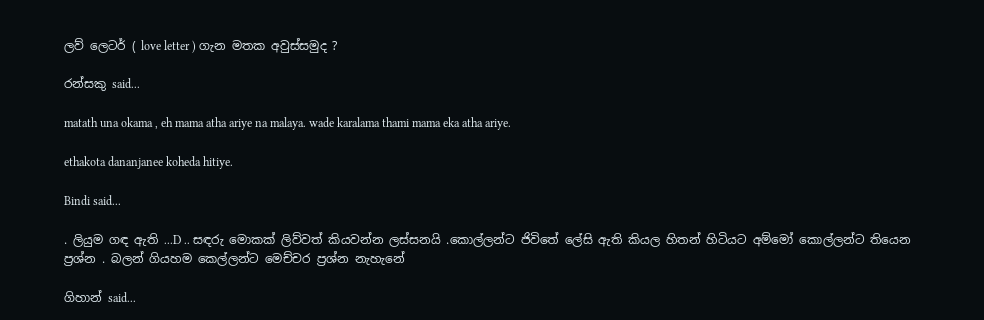ලව් ලෙටර් ( love letter ) ගැන මතක අවුස්සමුද ?

රන්සකු said...

matath una okama , eh mama atha ariye na malaya. wade karalama thami mama eka atha ariye.

ethakota dananjanee koheda hitiye.

Bindi said...

. ලියුම ගඳ ඇති ...D .. සඳරු මොකක් ලිව්වත් කියවන්න ලස්සනයි .කොල්ලන්ට ජිවිතේ ලේසි ඇති කියල හිතන් හිටියට අම්මෝ කොල්ලන්ට තියෙන ප්‍රශ්න . බලන් ගියහම කෙල්ලන්ට මෙච්චර ප්‍රශ්න නැහැනේ

ගිහාන් said...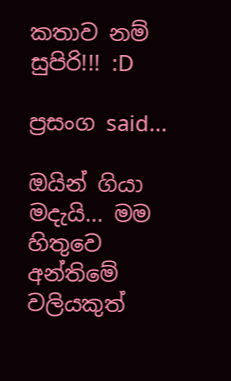කතාව නම් සුපිරි!!! :D

ප්‍රසංග said...

ඔයින් ගියා මදැයි... මම හිතුවෙ අන්තිමේ වලියකුත්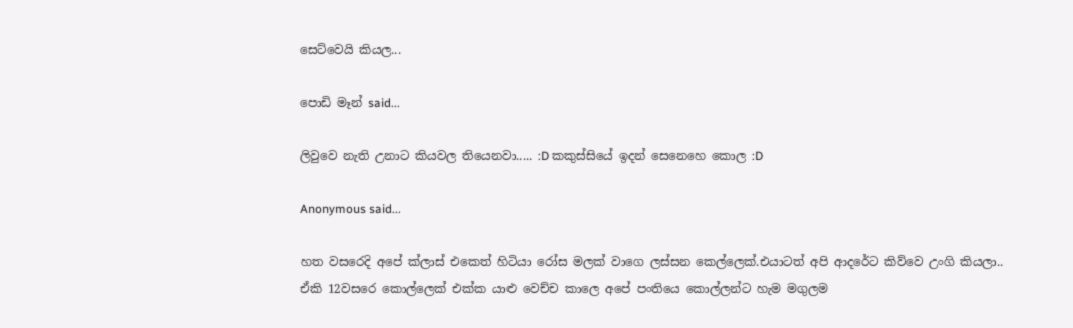සෙට්වෙයි කියල...

පොඩි මෑන් said...

ලිවුවෙ නැති උනාට කියවල තියෙනවා..... :D කකුස්සියේ ඉදන් සෙනෙහෙ කොල :D

Anonymous said...

හත වසරෙදි අපේ ක්ලාස් එකෙත් හිටියා රෝස මලක් වාගෙ ලස්සන කෙල්ලෙක්.එයාටත් අපි ආදරේට කිව්වෙ උංගි කියලා..
ඒකි 12වසරෙ කොල්ලෙක් එක්ක යාළු වෙච්ච කාලෙ අපේ පංතියෙ කොල්ලන්ට හැම මගුලම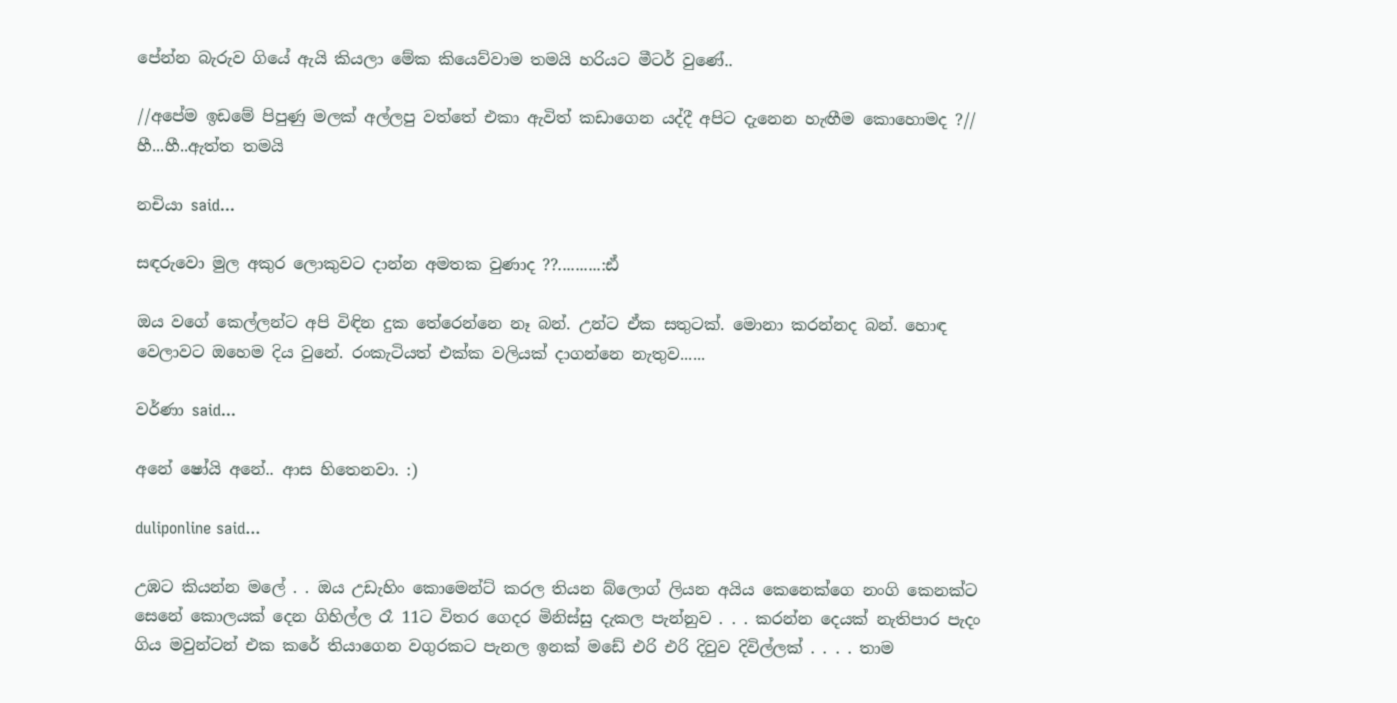පේන්න බැරුව ගියේ ඇයි කියලා මේක කියෙව්වාම තමයි හරියට මීටර් වුණේ..

//අපේම ඉඩමේ පිපුණු මලක් අල්ලපු වත්තේ එකා ඇවිත් කඩාගෙන යද්දී අපිට දැනෙන හැඟීම කොහොමද ?//
හී...හී..ඇත්ත තමයි

නචියා said...

සඳරුවො මුල අකුර ලොකුවට දාන්න අමතක වුණාද ??..........:ඪ්

ඔය වගේ කෙල්ලන්ට අපි විඳින දුක තේරෙන්නෙ නෑ බන්. උන්ට ඒක සතුටක්. මොනා කරන්නද බන්. හොඳ වෙලාවට ඔහෙම දිය වුනේ. රංකැටියත් එක්ක වලියක් දාගන්නෙ නැතුව......

වර්ණා said...

අනේ ෂෝයි අනේ.. ආස හිතෙනවා. :)

duliponline said...

උඹට කියන්න මලේ . . ඔය උඩැහිං කොමෙන්ට් කරල තියන බ්ලොග් ලියන අයිය කෙනෙක්ගෙ නංගි කෙනක්ට සෙනේ කොලයක් දෙන ගිහිල්ල රෑ 11ට විතර ගෙදර මිනිස්සු දැකල පැන්නුව . . . කරන්න දෙයක් නැතිපාර පැදං ගිය මවුන්ටන් එක කරේ තියාගෙන වගුරකට පැනල ඉනක් මඩේ එරි එරි දිවුව දිවිල්ලක් . . . . තාම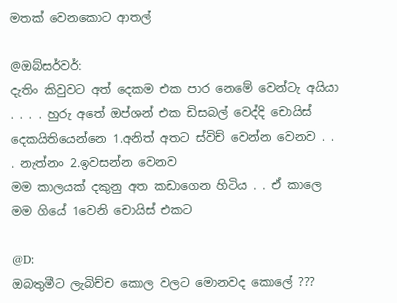මතක් වෙනකොට ආතල්

@ඔබ්සර්වර්:
දැතිං කිවුවට අත් දෙකම එක පාර නෙමේ වෙන්ටැ අයියා . . . . හුරු අතේ ඔප්ශන් එක ඩිසබල් වෙද්දි චොයිස් දෙකයිතියෙන්නෙ 1.අනිත් අතට ස්විච් වෙන්න වෙනව . . . නැත්නං 2.ඉවසන්න වෙනව
මම කාලයක් දකුනු අත කඩාගෙන හිටිය . . ඒ කාලෙ මම ගියේ 1වෙනි චොයිස් එකට

@D:
ඔබතුමීට ලැබිච්ච කොල වලට මොනවද කොලේ ???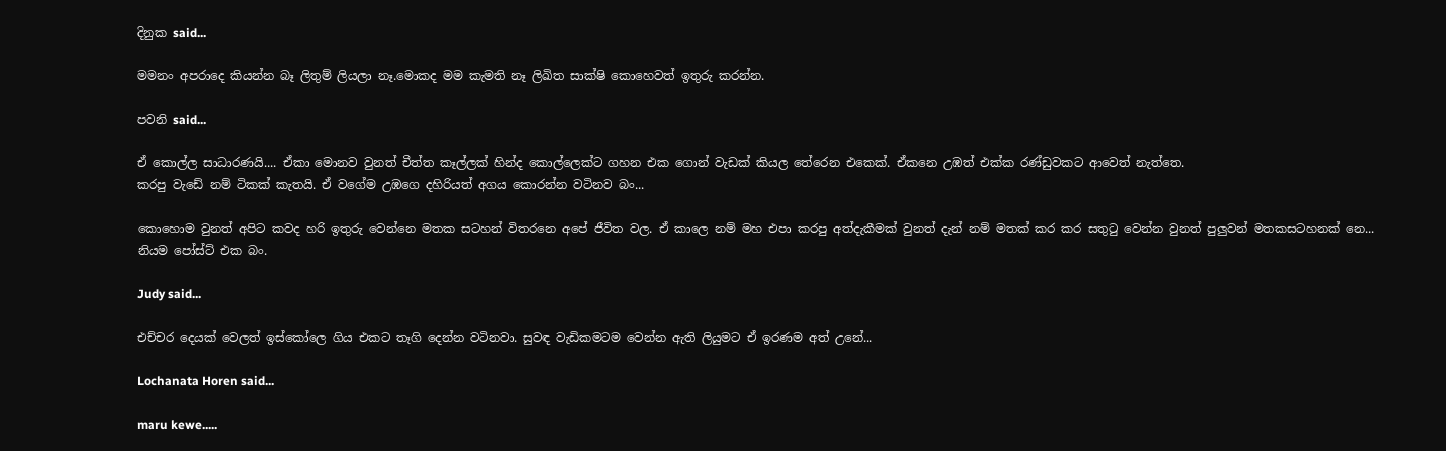දිනුක said...

මමනං අපරාදෙ කියන්න බෑ ලිතුම් ලියලා නෑ.මොකද මම කැමති නෑ ලිඛිත සාක්ෂි කොහෙවත් ඉතුරු කරන්න.

පවනි said...

ඒ කොල්ල සාධාරණයි.... ඒකා මොනව වුනත් චීත්ත කෑල්ලක් හින්ද කොල්ලෙක්ට ගහන එක ගොන් වැඩක් කියල තේරෙන එකෙක්. ඒකනෙ උඹත් එක්ක රණ්ඩුවකට ආවෙත් නැත්තෙ.
කරපු වැඩේ නම් ටිකක් කැතයි. ඒ වගේම උඹගෙ දහිරියත් අගය කොරන්න වටිනව බං...

කොහොම වුනත් අපිට කවද හරි ඉතුරු වෙන්නෙ මතක සටහන් විතරනෙ අපේ ජීවිත වල. ඒ කාලෙ නම් මහ එපා කරපු අත්දැකීමක් වුනත් දැන් නම් මතක් කර කර සතුටු වෙන්න වුනත් පුලුවන් මතකසටහනක් නෙ...
නියම පෝස්ට් එක බං.

Judy said...

එච්චර දෙයක් වෙලත් ඉස්කෝලෙ ගිය එකට තෑගි දෙන්න වටිනවා. සුවඳ වැඩිකමටම වෙන්න ඇති ලියුමට ඒ ඉරණම අත් උනේ...

Lochanata Horen said...

maru kewe.....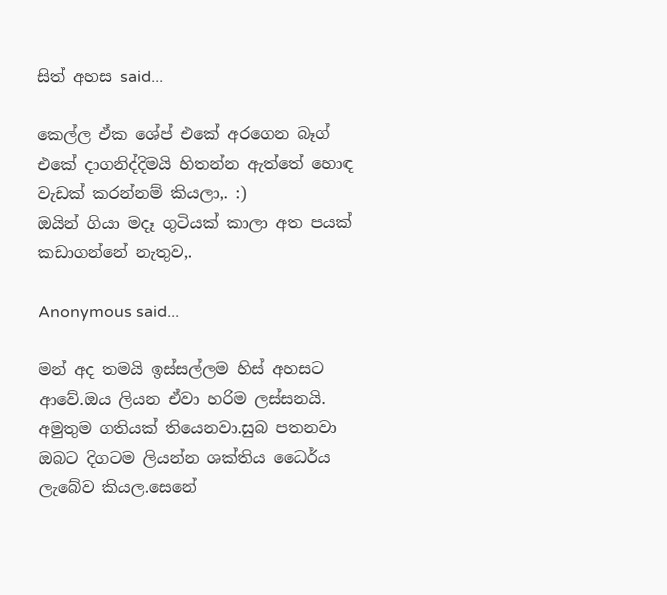සිත් අහස said...

කෙල්ල ඒක ශේප් එකේ අරගෙන බෑග් එකේ දාගනිද්දිමයි හිතන්න ඇත්තේ හොඳ වැඩක් කරන්නම් කියලා,. :)
ඔයින් ගියා මදෑ ගුටියක් කාලා අත පයක් කඩාගන්නේ නැතුව,.

Anonymous said...

මන් අද තමයි ඉස්සල්ලම හිස් අහසට ආවේ.ඔය ලියන ඒවා හරිම ලස්සනයි. අමුතුම ගතියක් තියෙනවා.සුබ පතනවා ඔබට දිගටම ලියන්න ශක්තිය ධෛර්ය ලැබේව කියල.සෙනේ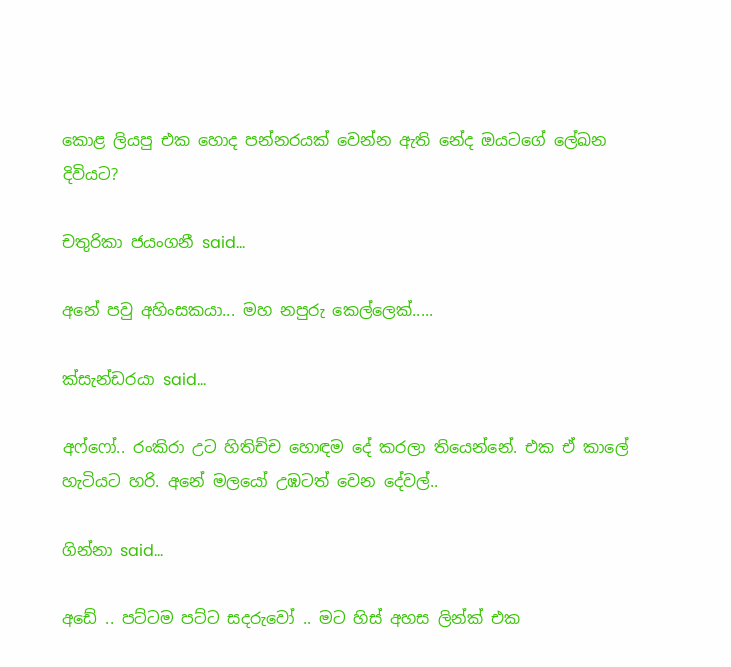කොළ ලියපු එක හොද පන්නරයක් වෙන්න ඇති නේද ඔයටගේ ලේඛන දිවියට?

චතුරිකා ජයංගනී said...

අනේ පවු අහිංසකයා... මහ නපුරු කෙල්ලෙක්.....

ක්සැන්ඩරයා said...

අෆ්ෆෝ.. රංකිරා උට හිතිච්ච හොඳම දේ කරලා තියෙන්නේ. එක ඒ කාලේ හැටියට හරි. අනේ මලයෝ උඹටත් වෙන දේවල්..

ගින්නා said...

අඩේ .. පට්ටම පට්ට සදරුවෝ .. මට හිස් අහස ලින්ක් එක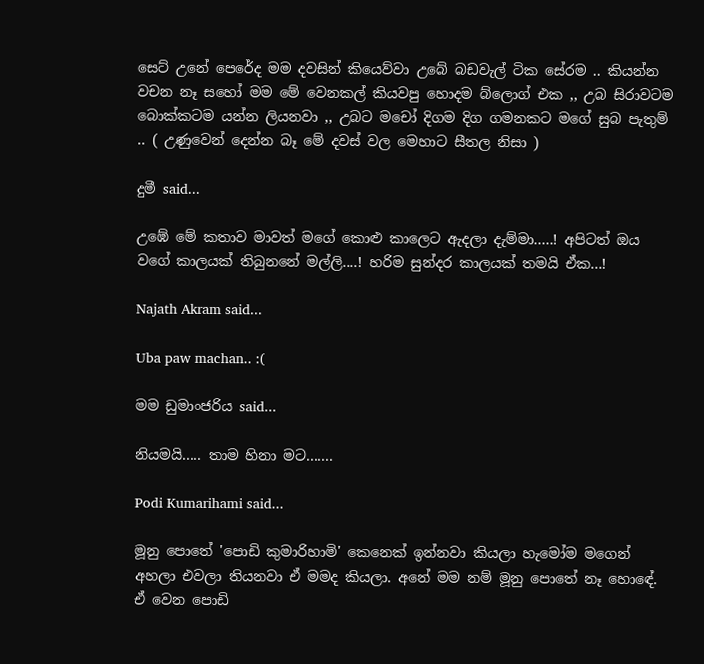සෙට් උනේ පෙරේද මම දවසින් කියෙව්වා උබේ බඩවැල් ටික සේරම .. කියන්න වචන නෑ සහෝ මම මේ වෙනකල් කියවපු හොදම බ්ලොග් එක ,, උබ සිරාවටම බොක්කටම යන්න ලියනවා ,, උබට මචෝ දිගම දිග ගමනකට මගේ සුබ පැතුම් .. ( උණුවෙන් දෙන්න බෑ මේ දවස් වල මෙහාට සීතල නිසා )

දුමී said...

උඹේ මේ කතාව මාවත් මගේ කොළු කාලෙට ඇදලා දැම්මා.....! අපිටත් ඔය වගේ කාලයක් තිබුනනේ මල්ලි....! හරිම සුන්දර කාලයක් තමයි ඒක...!

Najath Akram said...

Uba paw machan.. :(

මම ඩුමාංජරිය said...

නියමයි..... තාම හිනා මට.......

Podi Kumarihami said...

මූනු පොතේ 'පොඩි කුමාරිහාමි' කෙනෙක් ඉන්නවා කියලා හැමෝම මගෙන් අහලා එවලා තියනවා ඒ මමද කියලා. අනේ මම නම් මූනු පොතේ නෑ හොඳේ. ඒ වෙන පොඩි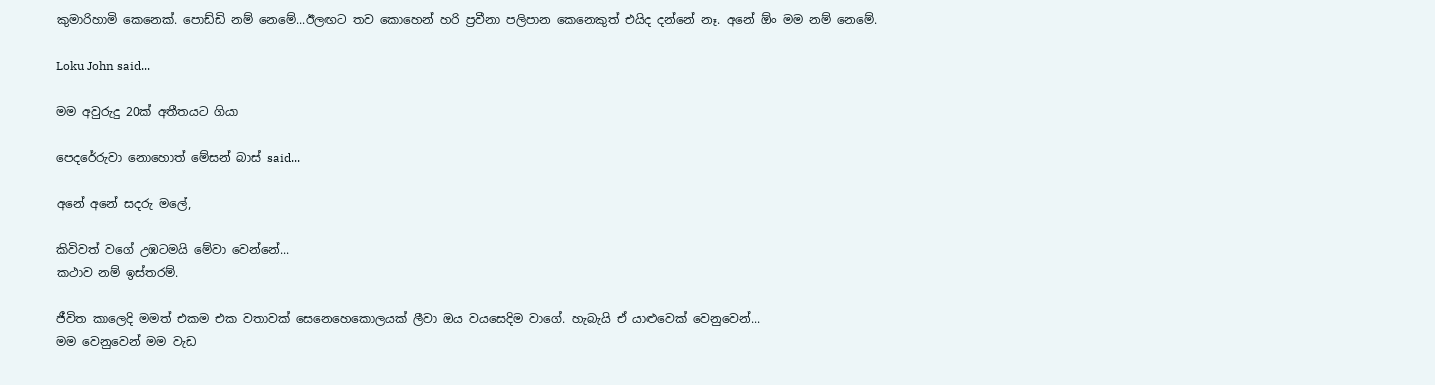කුමාරිහාමි කෙනෙක්. පොඩ්ඩි නම් නෙමේ...ඊලඟට තව කොහෙන් හරි ප්‍රවීනා පලිපාන කෙනෙකුත් එයිද දන්නේ නෑ. අනේ ඕං මම නම් නෙමේ.

Loku John said...

මම අවුරුදු 20ක් අතීතයට ගියා

පෙදරේරුවා නොහොත් මේසන් බාස් said...

අනේ අනේ සදරු මලේ,

කිවිවත් වගේ උඹටමයි මේවා වෙන්නේ...
කථාව නම් ඉස්තරම්.

ජීවිත කාලෙදි මමත් එකම එක වතාවක් සෙනෙහෙකොලයක් ලීවා ඔය වයසෙදිම වාගේ. හැබැයි ඒ යාළුවෙක් වෙනුවෙන්...
මම වෙනුවෙන් මම වැඩ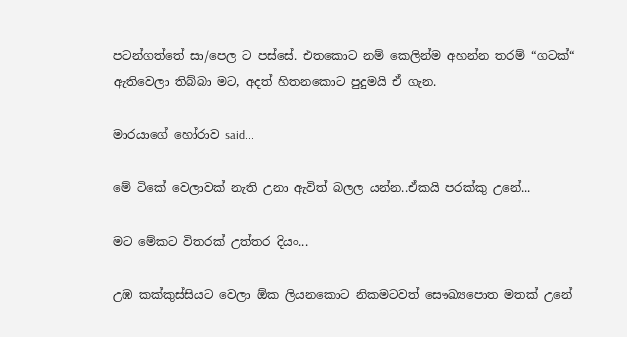පටන්ගත්තේ සා/පෙල ට පස්සේ. එතකොට නම් කෙලින්ම අහන්න තරම් “ගටක්“ ඇතිවෙලා තිබ්බා මට, අදත් හිතනකොට පුදුමයි ඒ ගැන.

මාරයාගේ හෝරාව said...

මේ ටිකේ වෙලාවක් නැති උනා ඇවිත් බලල යන්න..ඒකයි පරක්කු උනේ...

මට මේකට විතරක් උත්තර දියං...

උඹ කක්කුස්සියට වෙලා ඕක ලියනකොට නිකමටවත් සෞඛ්‍යපොත මතක් උනේ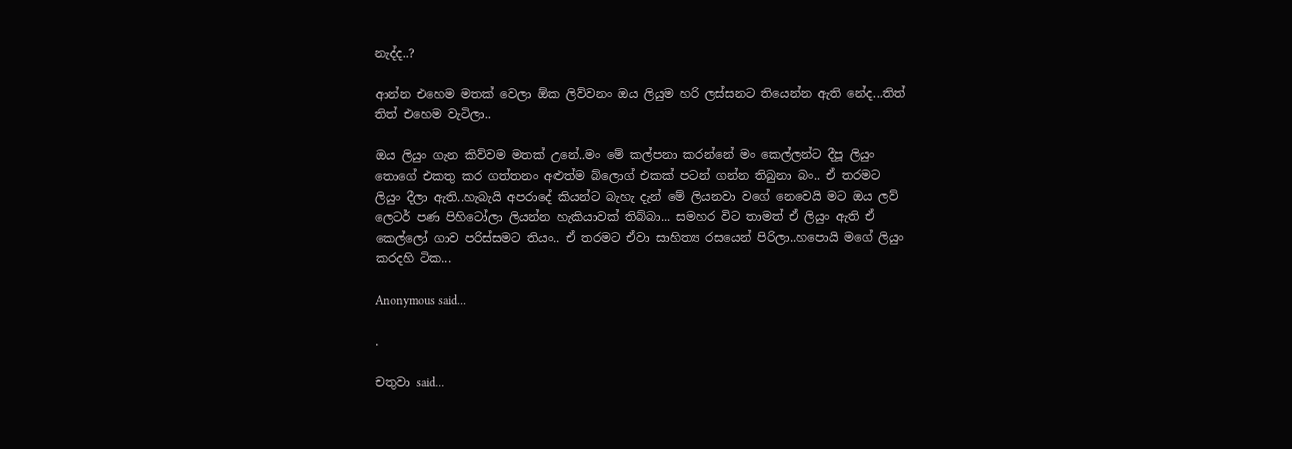නැද්ද..?

ආන්න එහෙම මතක් වෙලා ඕක ලිව්වනං ඔය ලියුම හරි ලස්සනට තියෙන්න ඇති නේද...තිත් තිත් එහෙම වැටිලා..

ඔය ලියුං ගැන කිව්වම මතක් උනේ..මං මේ කල්පනා කරන්නේ මං කෙල්ලන්ට දීපූ ලියුං තොගේ එකතු කර ගත්තනං අළුත්ම බ්ලොග් එකක් පටන් ගන්න තිබුනා බං.. ඒ තරමට ලියුං දීලා ඇති..හැබැයි අපරාදේ කියන්ට බැහැ දැන් මේ ලියනවා වගේ නෙවෙයි මට ඔය ලව් ලෙටර් පණ පිහිටෝලා ලියන්න හැකියාවක් තිබ්බා... සමහර විට තාමත් ඒ ලියුං ඇති ඒ කෙල්ලෝ ගාව පරිස්සමට තියං.. ඒ තරමට ඒවා සාහිත්‍ය රසයෙන් පිරිලා..හපොයි ‍මගේ ලියුං කරදහි ටික...

Anonymous said...

.

චතුවා said...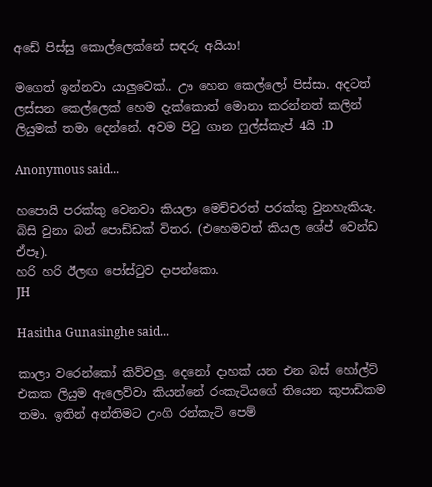අඩේ පිස්සු කොල්ලෙක්නේ සඳරු අයියා!

මගෙත් ඉන්නවා යාලුවෙක්.. ඌ හෙන කෙල්ලෝ පිස්සා. අදටත් ලස්සන කෙල්ලෙක් හෙම දැක්කොත් මොනා කරන්නත් කලින් ලියුමක් තමා දෙන්නේ. අවම පිටු ගාන ෆුල්ස්කැප් 4යි :D

Anonymous said...

හපොයි පරක්කු වෙනවා කියලා මෙච්චරත් පරක්කු වුනහැකියැ.
බිසි වුනා බන් පොඩ්ඩක් විතර. (එහෙමවත් කියල ශේප් වෙන්ඩ ඒපෑ).
හරි හරි ඊලඟ පෝස්‍ටුව දාපන්කො.
JH

Hasitha Gunasinghe said...

කාලා වරෙන්කෝ කිව්වලු. දෙනෝ දාහක් යන එන බස් හෝල්ට් එකක ලියුම ඇලෙව්වා කියන්නේ රංකැටියගේ තියෙන කුපාඩිකම තමා. ඉතින් අන්තිමට උංගි රන්කැටි පෙම්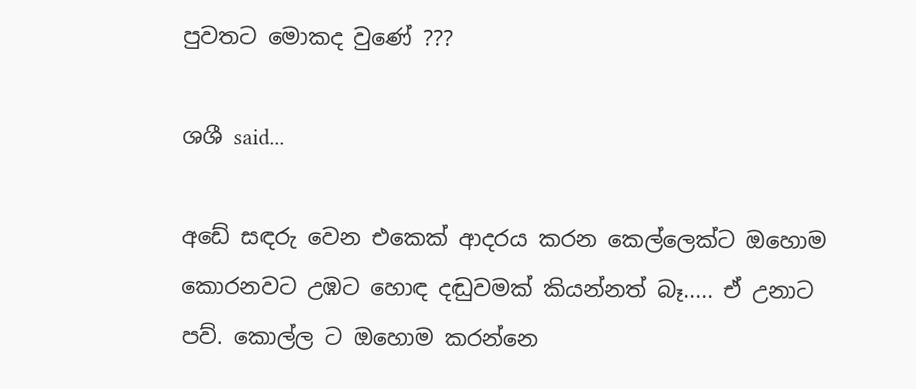පුවතට මොකද වුණේ ???

ශශී said...

අඩේ සඳරු වෙන එකෙක් ආදරය කරන කෙල්ලෙක්ට ඔහොම කොරනවට උඹට හොඳ දඬුවමක් කියන්නත් බෑ..... ඒ උනාට පව්. කොල්ල ට ඔහොම කරන්නෙ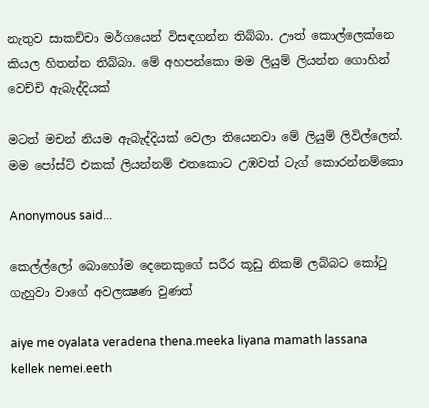නැතුව සාකච්චා මර්ගයෙන් විසඳගන්න තිබ්බා. ඌත් කොල්ලෙක්නෙ කියල හිතන්න තිබ්බා. මේ අහපන්කො මම ලියුම් ලියන්න ගොහින් වෙච්චි ඇබැද්දියක්

මටත් මචන් නියම ඇබැද්දියක් වෙලා තියෙනවා මේ ලියුම් ලිවිල්ලෙන්. මම පෝස්ට් එකක් ලියන්නම් එතකොට උඹවත් ටැග් කොරන්නම්කො

Anonymous said...

කෙල්ල්ලෝ බොහෝම දෙනෙකුගේ සරීර කූඩු නිකම් ලබ්බට කෝටු ගැහුවා වාගේ අවලක්‍ෂණ වුණත්

aiye me oyalata veradena thena.meeka liyana mamath lassana kellek nemei.eeth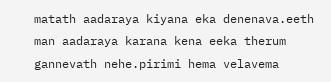matath aadaraya kiyana eka denenava.eeth man aadaraya karana kena eeka therum gannevath nehe.pirimi hema velavema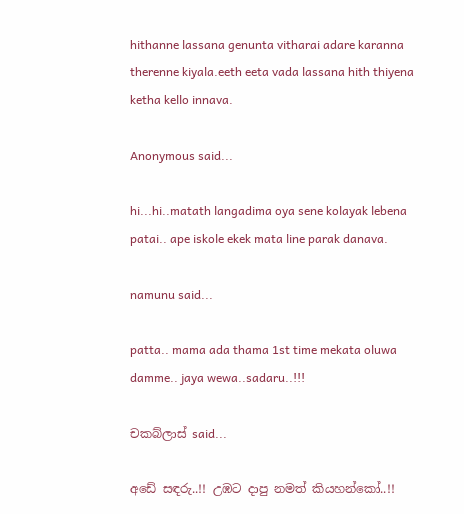hithanne lassana genunta vitharai adare karanna therenne kiyala.eeth eeta vada lassana hith thiyena ketha kello innava.

Anonymous said...

hi...hi..matath langadima oya sene kolayak lebena patai.. ape iskole ekek mata line parak danava.

namunu said...

patta.. mama ada thama 1st time mekata oluwa damme.. jaya wewa..sadaru..!!!

චකබ්ලාස් said...

අඩේ සඳරු..!! උඹට දාපු නමත් කියහන්කෝ..!!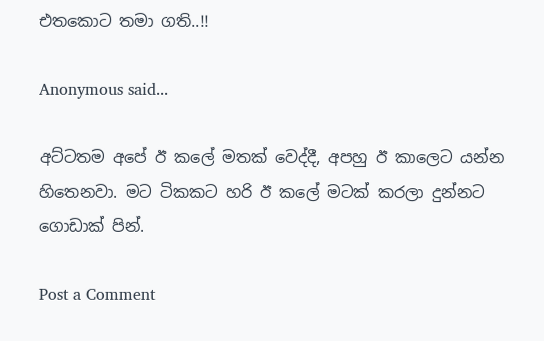එතකොට තමා ගති..!!

Anonymous said...

අට්ටතම අපේ ඊ කලේ මතක් වෙද්දී, අපහු ඊ කාලෙට යන්න හිතෙනවා. මට ටිකකට හරි ඊ කලේ මටක් කරලා දුන්නට ගොඩාක් පින්.

Post a Comment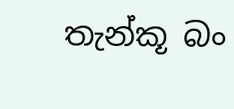තැන්කූ බං